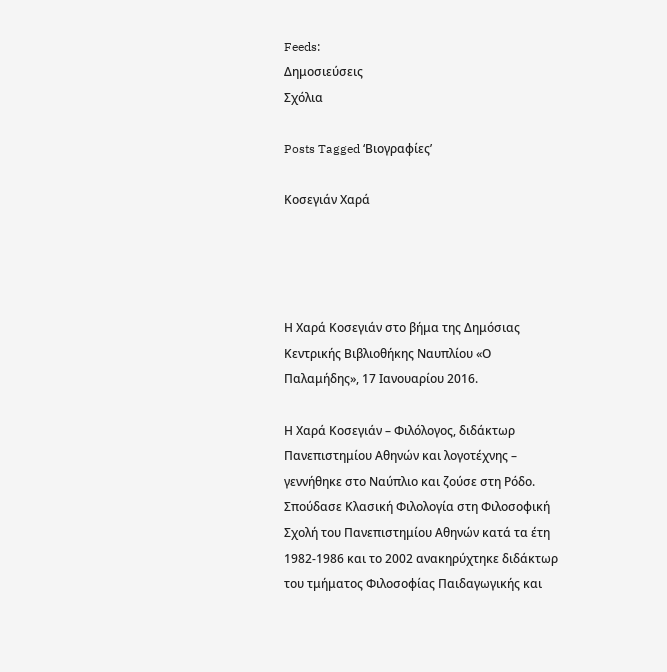Feeds:
Δημοσιεύσεις
Σχόλια

Posts Tagged ‘Βιογραφίες’

Κοσεγιάν Χαρά




Η Χαρά Κοσεγιάν στο βήμα της Δημόσιας Κεντρικής Βιβλιοθήκης Ναυπλίου «Ο Παλαμήδης», 17 Ιανουαρίου 2016.

Η Χαρά Κοσεγιάν – Φιλόλογος, διδάκτωρ Πανεπιστημίου Αθηνών και λογοτέχνης – γεννήθηκε στο Ναύπλιο και ζούσε στη Ρόδο. Σπούδασε Κλασική Φιλολογία στη Φιλοσοφική Σχολή του Πανεπιστημίου Αθηνών κατά τα έτη 1982-1986 και το 2002 ανακηρύχτηκε διδάκτωρ του τμήματος Φιλοσοφίας Παιδαγωγικής και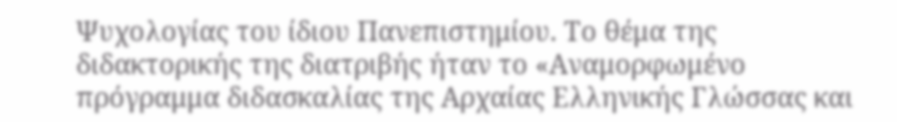Ψυχολογίας του ίδιου Πανεπιστημίου. Το θέμα της διδακτορικής της διατριβής ήταν το «Αναμορφωμένο πρόγραμμα διδασκαλίας της Αρχαίας Ελληνικής Γλώσσας και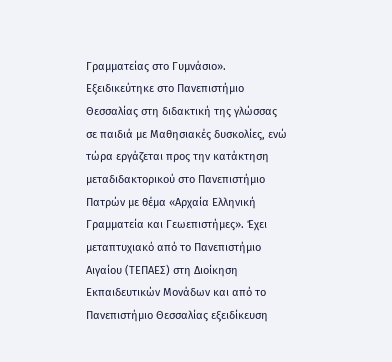Γραμματείας στο Γυμνάσιο». Εξειδικεύτηκε στο Πανεπιστήμιο Θεσσαλίας στη διδακτική της γλώσσας σε παιδιά με Μαθησιακές δυσκολίες, ενώ τώρα εργάζεται προς την κατάκτηση μεταδιδακτορικού στο Πανεπιστήμιο Πατρών με θέμα «Αρχαία Ελληνική Γραμματεία και Γεωεπιστήμες». Έχει μεταπτυχιακό από το Πανεπιστήμιο Αιγαίου (ΤΕΠΑΕΣ) στη Διοίκηση Εκπαιδευτικών Μονάδων και από το Πανεπιστήμιο Θεσσαλίας εξειδίκευση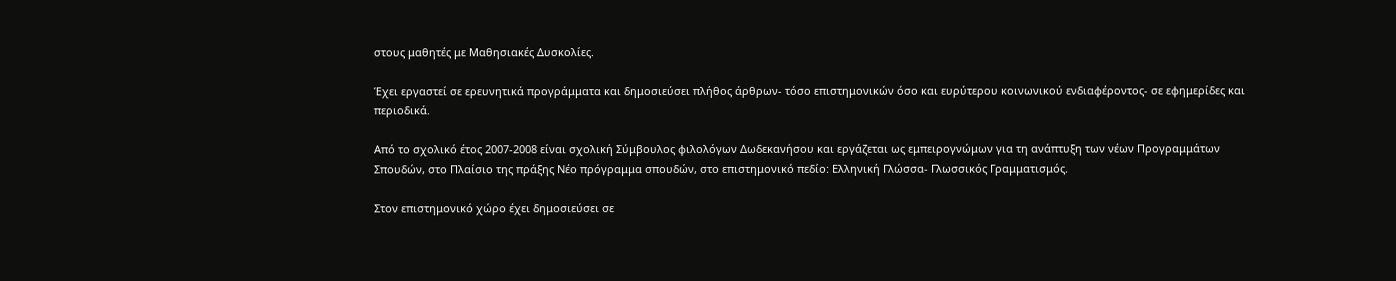στους μαθητές με Μαθησιακές Δυσκολίες.

Έχει εργαστεί σε ερευνητικά προγράμματα και δημοσιεύσει πλήθος άρθρων- τόσο επιστημονικών όσο και ευρύτερου κοινωνικού ενδιαφέροντος- σε εφημερίδες και περιοδικά.

Από το σχολικό έτος 2007-2008 είναι σχολική Σύμβουλος φιλολόγων Δωδεκανήσου και εργάζεται ως εμπειρογνώμων για τη ανάπτυξη των νέων Προγραμμάτων Σπουδών, στο Πλαίσιο της πράξης Νέο πρόγραμμα σπουδών, στο επιστημονικό πεδίο: Ελληνική Γλώσσα- Γλωσσικός Γραμματισμός.

Στον επιστημονικό χώρο έχει δημοσιεύσει σε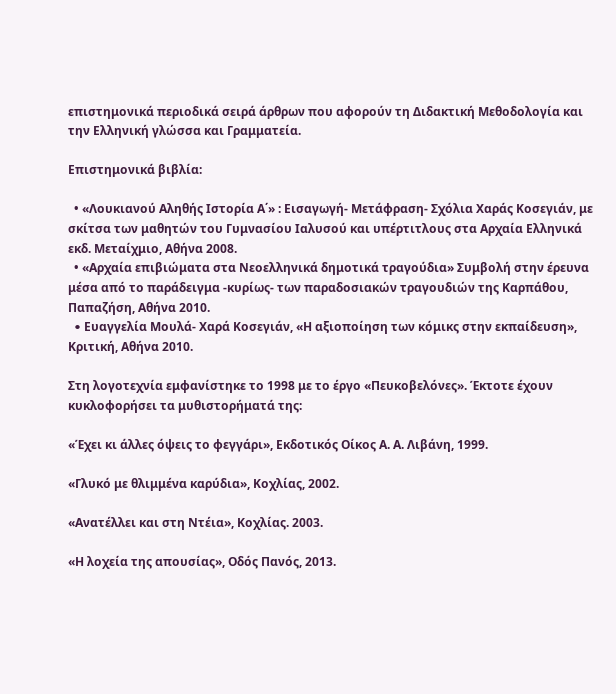επιστημονικά περιοδικά σειρά άρθρων που αφορούν τη Διδακτική Μεθοδολογία και την Ελληνική γλώσσα και Γραμματεία.

Επιστημονικά βιβλία:

  • «Λουκιανού Αληθής Ιστορία Α΄» : Εισαγωγή- Μετάφραση- Σχόλια Χαράς Κοσεγιάν, με σκίτσα των μαθητών του Γυμνασίου Ιαλυσού και υπέρτιτλους στα Αρχαία Ελληνικά εκδ. Μεταίχμιο, Αθήνα 2008.
  • «Αρχαία επιβιώματα στα Νεοελληνικά δημοτικά τραγούδια» Συμβολή στην έρευνα μέσα από το παράδειγμα -κυρίως- των παραδοσιακών τραγουδιών της Καρπάθου, Παπαζήση, Αθήνα 2010.
  • Eυαγγελία Μουλά- Χαρά Κοσεγιάν, «Η αξιοποίηση των κόμικς στην εκπαίδευση», Κριτική, Αθήνα 2010.

Στη λογοτεχνία εμφανίστηκε το 1998 με το έργο «Πευκοβελόνες». Έκτοτε έχουν κυκλοφορήσει τα μυθιστορήματά της:

«Έχει κι άλλες όψεις το φεγγάρι», Εκδοτικός Οίκος Α. Α. Λιβάνη, 1999.

«Γλυκό με θλιμμένα καρύδια», Κοχλίας, 2002.

«Ανατέλλει και στη Ντέια», Κοχλίας. 2003.

«Η λοχεία της απουσίας», Οδός Πανός, 2013.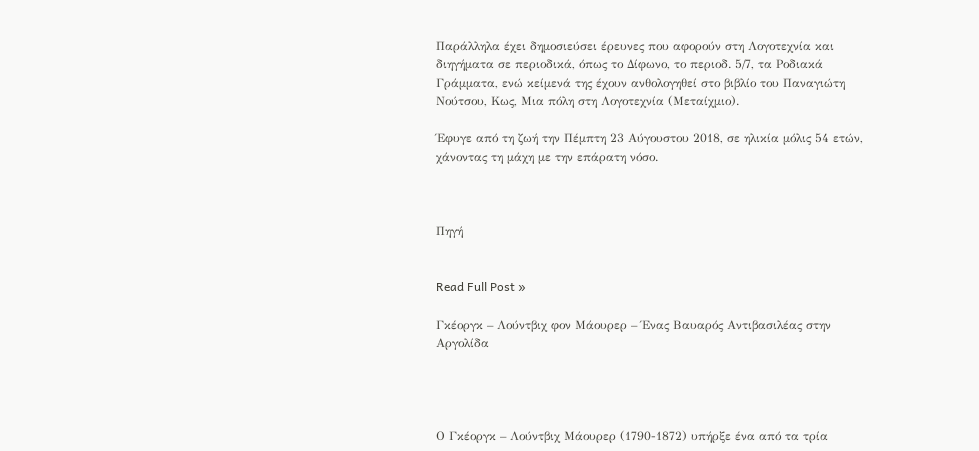Παράλληλα έχει δημοσιεύσει έρευνες που αφορούν στη Λογοτεχνία και διηγήματα σε περιοδικά, όπως το Δίφωνο, το περιοδ. 5/7, τα Ροδιακά Γράμματα, ενώ κείμενά της έχουν ανθολογηθεί στο βιβλίο του Παναγιώτη Νούτσου, Κως, Μια πόλη στη Λογοτεχνία (Μεταίχμιο).

Έφυγε από τη ζωή την Πέμπτη 23 Αύγουστου 2018, σε ηλικία μόλις 54 ετών, χάνοντας τη μάχη με την επάρατη νόσο.



Πηγή


Read Full Post »

Γκέοργκ – Λούντβιχ φον Μάουρερ – Ένας Βαυαρός Αντιβασιλέας στην Αργολίδα




Ο Γκέοργκ – Λούντβιχ Μάουρερ (1790-1872) υπήρξε ένα από τα τρία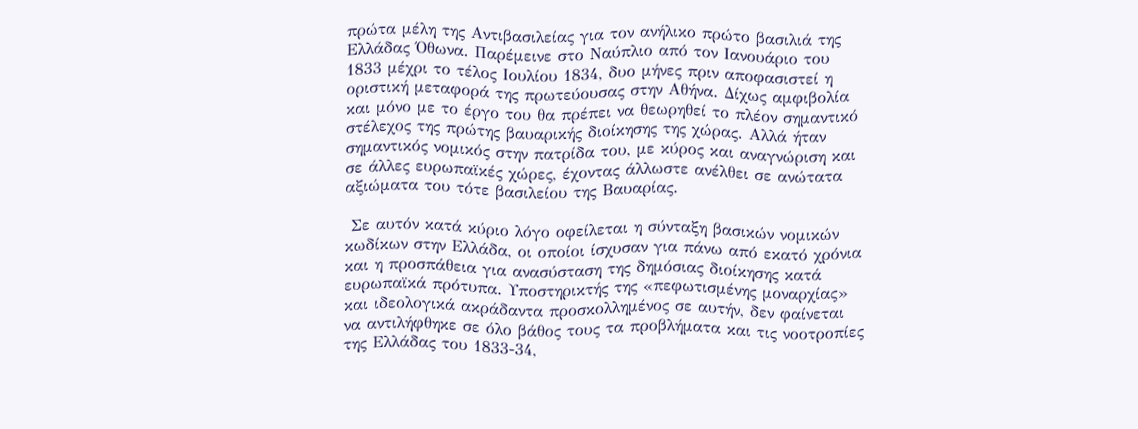πρώτα μέλη της Αντιβασιλείας για τον ανήλικο πρώτο βασιλιά της Ελλάδας Όθωνα. Παρέμεινε στο Ναύπλιο από τον Ιανουάριο του 1833 μέχρι το τέλος Ιουλίου 1834, δυο μήνες πριν αποφασιστεί η οριστική μεταφορά της πρωτεύουσας στην Αθήνα. Δίχως αμφιβολία και μόνο με το έργο του θα πρέπει να θεωρηθεί το πλέον σημαντικό στέλεχος της πρώτης βαυαρικής διοίκησης της χώρας. Αλλά ήταν σημαντικός νομικός στην πατρίδα του, με κύρος και αναγνώριση και σε άλλες ευρωπαϊκές χώρες, έχοντας άλλωστε ανέλθει σε ανώτατα αξιώματα του τότε βασιλείου της Βαυαρίας.

 Σε αυτόν κατά κύριο λόγο οφείλεται η σύνταξη βασικών νομικών κωδίκων στην Ελλάδα, οι οποίοι ίσχυσαν για πάνω από εκατό χρόνια και η προσπάθεια για ανασύσταση της δημόσιας διοίκησης κατά ευρωπαϊκά πρότυπα. Υποστηρικτής της «πεφωτισμένης μοναρχίας» και ιδεολογικά ακράδαντα προσκολλημένος σε αυτήν, δεν φαίνεται να αντιλήφθηκε σε όλο βάθος τους τα προβλήματα και τις νοοτροπίες της Ελλάδας του 1833-34,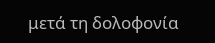μετά τη δολοφονία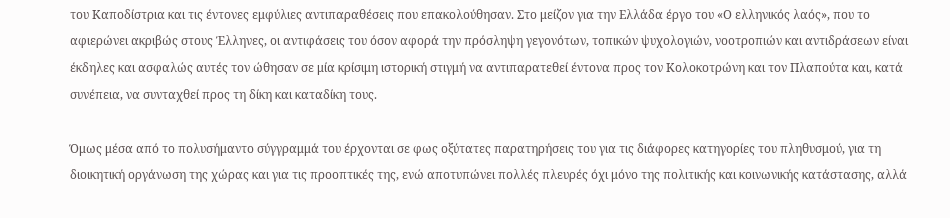του Καποδίστρια και τις έντονες εμφύλιες αντιπαραθέσεις που επακολούθησαν. Στο μείζον για την Ελλάδα έργο του «Ο ελληνικός λαός», που το αφιερώνει ακριβώς στους Έλληνες, οι αντιφάσεις του όσον αφορά την πρόσληψη γεγονότων, τοπικών ψυχολογιών, νοοτροπιών και αντιδράσεων είναι έκδηλες και ασφαλώς αυτές τον ώθησαν σε μία κρίσιμη ιστορική στιγμή να αντιπαρατεθεί έντονα προς τον Κολοκοτρώνη και τον Πλαπούτα και, κατά συνέπεια, να συνταχθεί προς τη δίκη και καταδίκη τους.

Όμως μέσα από το πολυσήμαντο σύγγραμμά του έρχονται σε φως οξύτατες παρατηρήσεις του για τις διάφορες κατηγορίες του πληθυσμού, για τη διοικητική οργάνωση της χώρας και για τις προοπτικές της, ενώ αποτυπώνει πολλές πλευρές όχι μόνο της πολιτικής και κοινωνικής κατάστασης, αλλά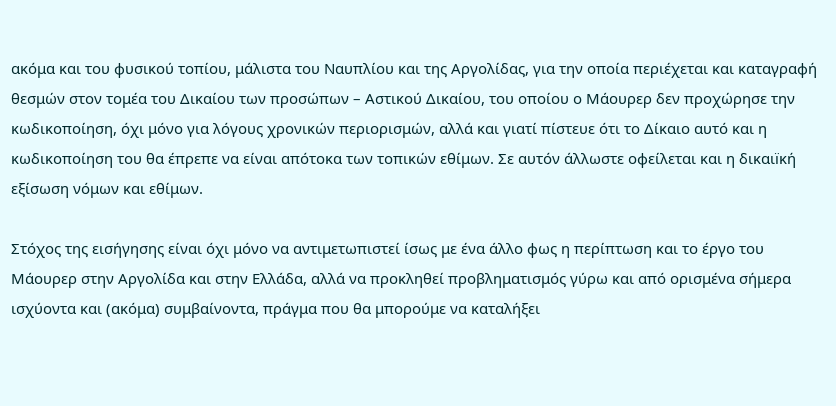ακόμα και του φυσικού τοπίου, μάλιστα του Ναυπλίου και της Αργολίδας, για την οποία περιέχεται και καταγραφή θεσμών στον τομέα του Δικαίου των προσώπων – Αστικού Δικαίου, του οποίου ο Μάουρερ δεν προχώρησε την κωδικοποίηση, όχι μόνο για λόγους χρονικών περιορισμών, αλλά και γιατί πίστευε ότι το Δίκαιο αυτό και η κωδικοποίηση του θα έπρεπε να είναι απότοκα των τοπικών εθίμων. Σε αυτόν άλλωστε οφείλεται και η δικαιïκή εξίσωση νόμων και εθίμων.

Στόχος της εισήγησης είναι όχι μόνο να αντιμετωπιστεί ίσως με ένα άλλο φως η περίπτωση και το έργο του Μάουρερ στην Αργολίδα και στην Ελλάδα, αλλά να προκληθεί προβληματισμός γύρω και από ορισμένα σήμερα ισχύοντα και (ακόμα) συμβαίνοντα, πράγμα που θα μπορούμε να καταλήξει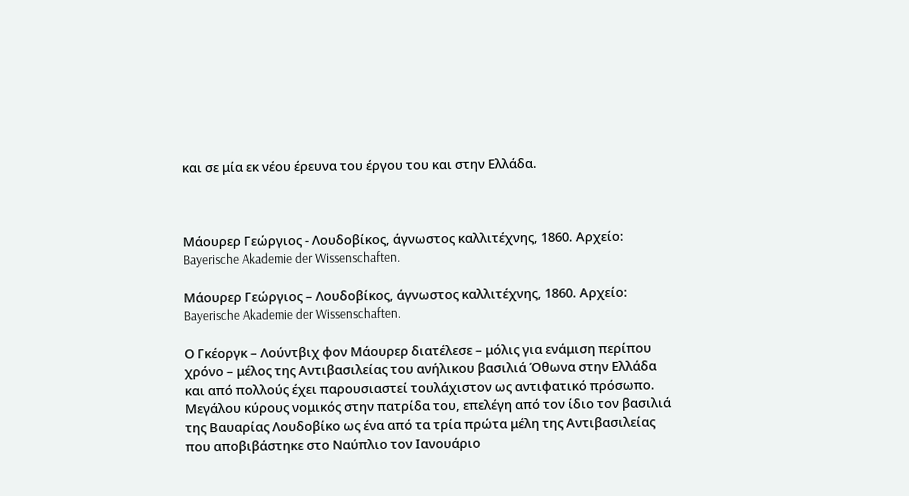και σε μία εκ νέου έρευνα του έργου του και στην Ελλάδα.



Μάουρερ Γεώργιος - Λουδοβίκος, άγνωστος καλλιτέχνης, 1860. Αρχείο: Bayerische Akademie der Wissenschaften.

Μάουρερ Γεώργιος – Λουδοβίκος, άγνωστος καλλιτέχνης, 1860. Αρχείο: Bayerische Akademie der Wissenschaften.

Ο Γκέοργκ – Λούντβιχ φον Μάουρερ διατέλεσε – μόλις για ενάμιση περίπου χρόνο – μέλος της Αντιβασιλείας του ανήλικου βασιλιά Όθωνα στην Ελλάδα και από πολλούς έχει παρουσιαστεί τουλάχιστον ως αντιφατικό πρόσωπο. Μεγάλου κύρους νομικός στην πατρίδα του, επελέγη από τον ίδιο τον βασιλιά της Βαυαρίας Λουδοβίκο ως ένα από τα τρία πρώτα μέλη της Αντιβασιλείας που αποβιβάστηκε στο Ναύπλιο τον Ιανουάριο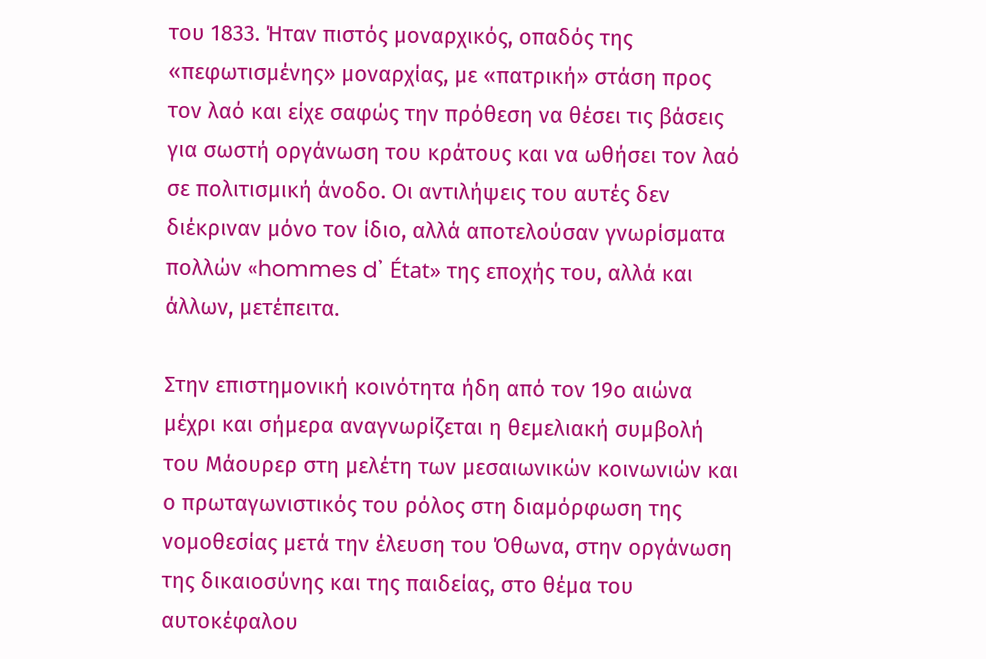του 1833. Ήταν πιστός μοναρχικός, οπαδός της «πεφωτισμένης» μοναρχίας, με «πατρική» στάση προς τον λαό και είχε σαφώς την πρόθεση να θέσει τις βάσεις για σωστή οργάνωση του κράτους και να ωθήσει τον λαό σε πολιτισμική άνοδο. Οι αντιλήψεις του αυτές δεν διέκριναν μόνο τον ίδιο, αλλά αποτελούσαν γνωρίσματα πολλών «hommes d᾿ État» της εποχής του, αλλά και άλλων, μετέπειτα.

Στην επιστημονική κοινότητα ήδη από τον 19ο αιώνα μέχρι και σήμερα αναγνωρίζεται η θεμελιακή συμβολή του Μάουρερ στη μελέτη των μεσαιωνικών κοινωνιών και ο πρωταγωνιστικός του ρόλος στη διαμόρφωση της νομοθεσίας μετά την έλευση του Όθωνα, στην οργάνωση της δικαιοσύνης και της παιδείας, στο θέμα του αυτοκέφαλου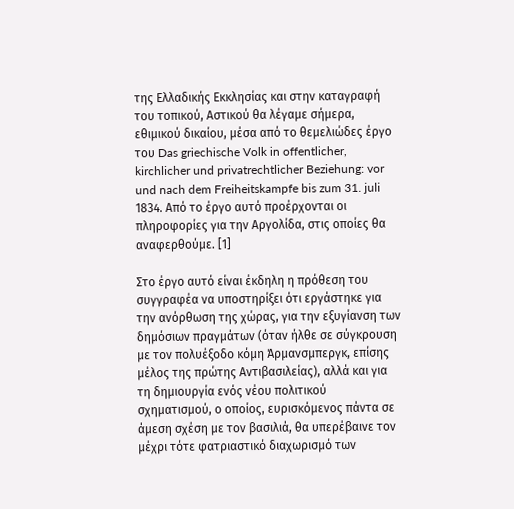της Ελλαδικής Εκκλησίας και στην καταγραφή του τοπικού, Αστικού θα λέγαμε σήμερα, εθιμικού δικαίου, μέσα από το θεμελιώδες έργο του Das griechische Volk in offentlicher, kirchlicher und privatrechtlicher Beziehung: vor und nach dem Freiheitskampfe bis zum 31. juli 1834. Από το έργο αυτό προέρχονται οι πληροφορίες για την Αργολίδα, στις οποίες θα αναφερθούμε. [1]

Στο έργο αυτό είναι έκδηλη η πρόθεση του συγγραφέα να υποστηρίξει ότι εργάστηκε για την ανόρθωση της χώρας, για την εξυγίανση των δημόσιων πραγμάτων (όταν ήλθε σε σύγκρουση με τον πολυέξοδο κόμη Άρμανσμπεργκ, επίσης μέλος της πρώτης Αντιβασιλείας), αλλά και για τη δημιουργία ενός νέου πολιτικού σχηματισμού, ο οποίος, ευρισκόμενος πάντα σε άμεση σχέση με τον βασιλιά, θα υπερέβαινε τον μέχρι τότε φατριαστικό διαχωρισμό των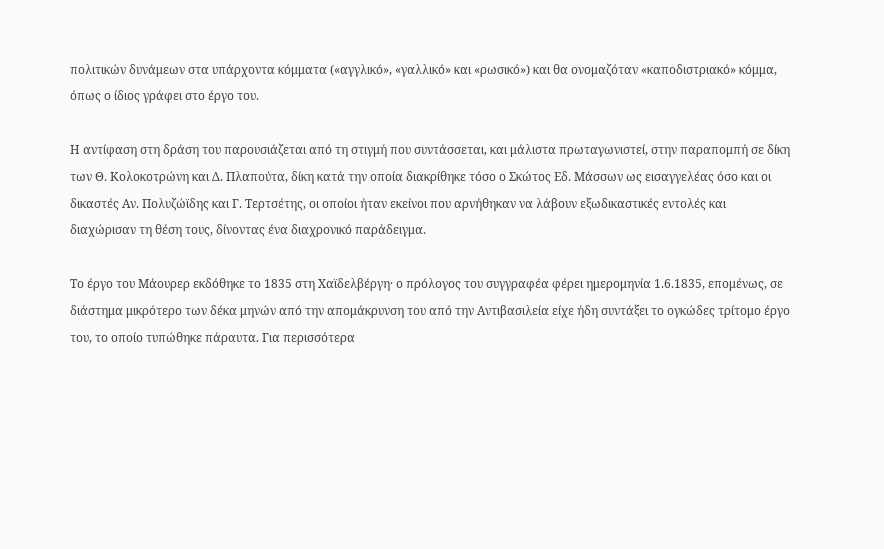πολιτικών δυνάμεων στα υπάρχοντα κόμματα («αγγλικό», «γαλλικό» και «ρωσικό») και θα ονομαζόταν «καποδιστριακό» κόμμα, όπως ο ίδιος γράφει στο έργο του.

Η αντίφαση στη δράση του παρουσιάζεται από τη στιγμή που συντάσσεται, και μάλιστα πρωταγωνιστεί, στην παραπομπή σε δίκη των Θ. Κολοκοτρώνη και Δ. Πλαπούτα, δίκη κατά την οποία διακρίθηκε τόσο ο Σκώτος Εδ. Μάσσων ως εισαγγελέας όσο και οι δικαστές Αν. Πολυζώϊδης και Γ. Τερτσέτης, οι οποίοι ήταν εκείνοι που αρνήθηκαν να λάβουν εξωδικαστικές εντολές και διαχώρισαν τη θέση τους, δίνοντας ένα διαχρονικό παράδειγμα.

Το έργο του Μάουρερ εκδόθηκε το 1835 στη Χαϊδελβέργη· ο πρόλογος του συγγραφέα φέρει ημερομηνία 1.6.1835, επομένως, σε διάστημα μικρότερο των δέκα μηνών από την απομάκρυνση του από την Αντιβασιλεία είχε ήδη συντάξει το ογκώδες τρίτομο έργο του, το οποίο τυπώθηκε πάραυτα. Για περισσότερα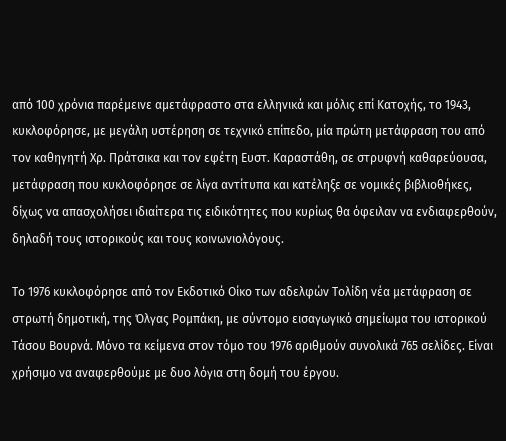από 100 χρόνια παρέμεινε αμετάφραστο στα ελληνικά και μόλις επί Κατοχής, το 1943, κυκλοφόρησε, με μεγάλη υστέρηση σε τεχνικό επίπεδο, μία πρώτη μετάφραση του από τον καθηγητή Χρ. Πράτσικα και τον εφέτη Ευστ. Καραστάθη, σε στρυφνή καθαρεύουσα, μετάφραση που κυκλοφόρησε σε λίγα αντίτυπα και κατέληξε σε νομικές βιβλιοθήκες, δίχως να απασχολήσει ιδιαίτερα τις ειδικότητες που κυρίως θα όφειλαν να ενδιαφερθούν, δηλαδή τους ιστορικούς και τους κοινωνιολόγους.

Το 1976 κυκλοφόρησε από τον Εκδοτικό Οίκο των αδελφών Τολίδη νέα μετάφραση σε στρωτή δημοτική, της Όλγας Ρομπάκη, με σύντομο εισαγωγικό σημείωμα του ιστορικού Τάσου Βουρνά. Μόνο τα κείμενα στον τόμο του 1976 αριθμούν συνολικά 765 σελίδες. Είναι χρήσιμο να αναφερθούμε με δυο λόγια στη δομή του έργου.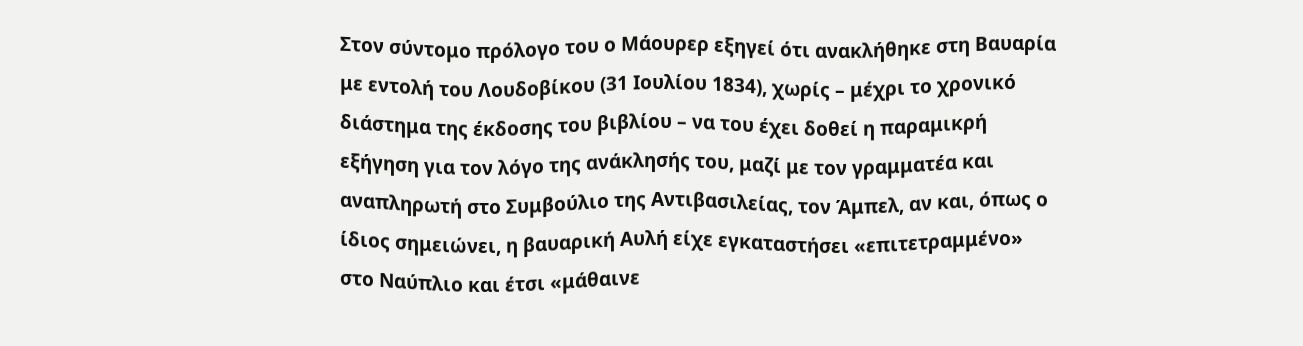Στον σύντομο πρόλογο του ο Μάουρερ εξηγεί ότι ανακλήθηκε στη Βαυαρία με εντολή του Λουδοβίκου (31 Ιουλίου 1834), χωρίς – μέχρι το χρονικό διάστημα της έκδοσης του βιβλίου – να του έχει δοθεί η παραμικρή εξήγηση για τον λόγο της ανάκλησής του, μαζί με τον γραμματέα και αναπληρωτή στο Συμβούλιο της Αντιβασιλείας, τον Άμπελ, αν και, όπως ο ίδιος σημειώνει, η βαυαρική Αυλή είχε εγκαταστήσει «επιτετραμμένο» στο Ναύπλιο και έτσι «μάθαινε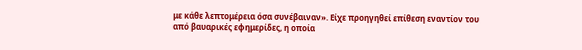με κάθε λεπτομέρεια όσα συνέβαιναν». Είχε προηγηθεί επίθεση εναντίον του από βαυαρικές εφημερίδες, η οποία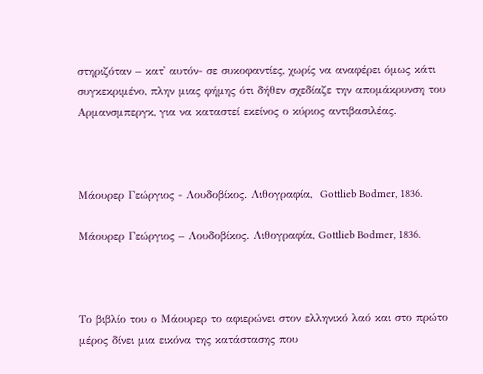στηριζόταν – κατ᾿ αυτόν- σε συκοφαντίες, χωρίς να αναφέρει όμως κάτι συγκεκριμένο, πλην μιας φήμης ότι δήθεν σχεδίαζε την απομάκρυνση του Αρμανσμπεργκ, για να καταστεί εκείνος ο κύριος αντιβασιλέας.



Μάουρερ Γεώργιος - Λουδοβίκος. Λιθογραφία,  Gottlieb Bodmer, 1836.

Μάουρερ Γεώργιος – Λουδοβίκος. Λιθογραφία, Gottlieb Bodmer, 1836.



Το βιβλίο του ο Μάουρερ το αφιερώνει στον ελληνικό λαό και στο πρώτο μέρος δίνει μια εικόνα της κατάστασης που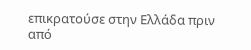επικρατούσε στην Ελλάδα πριν από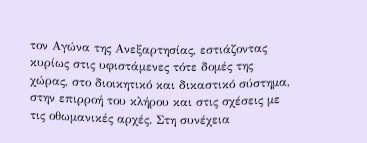τον Αγώνα της Ανεξαρτησίας, εστιάζοντας κυρίως στις υφιστάμενες τότε δομές της χώρας, στο διοικητικό και δικαστικό σύστημα, στην επιρροή του κλήρου και στις σχέσεις με τις οθωμανικές αρχές. Στη συνέχεια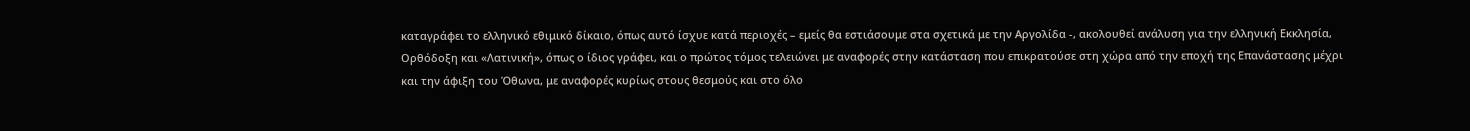καταγράφει το ελληνικό εθιμικό δίκαιο, όπως αυτό ίσχυε κατά περιοχές – εμείς θα εστιάσουμε στα σχετικά με την Αργολίδα -, ακολουθεί ανάλυση για την ελληνική Εκκλησία, Ορθόδοξη και «Λατινική», όπως ο ίδιος γράφει, και ο πρώτος τόμος τελειώνει με αναφορές στην κατάσταση που επικρατούσε στη χώρα από την εποχή της Επανάστασης μέχρι και την άφιξη του Όθωνα, με αναφορές κυρίως στους θεσμούς και στο όλο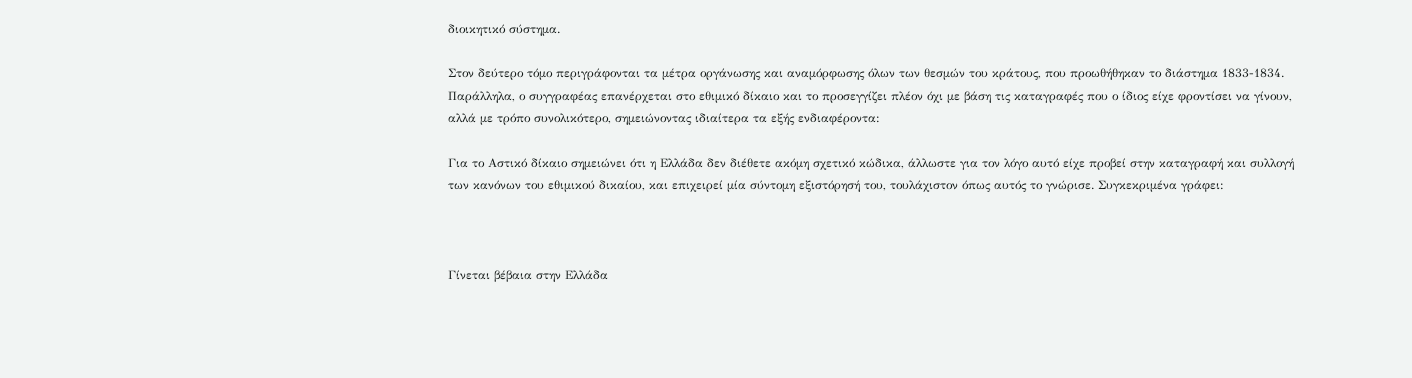διοικητικό σύστημα.

Στον δεύτερο τόμο περιγράφονται τα μέτρα οργάνωσης και αναμόρφωσης όλων των θεσμών του κράτους, που προωθήθηκαν το διάστημα 1833-1834. Παράλληλα, ο συγγραφέας επανέρχεται στο εθιμικό δίκαιο και το προσεγγίζει πλέον όχι με βάση τις καταγραφές που ο ίδιος είχε φροντίσει να γίνουν, αλλά με τρόπο συνολικότερο, σημειώνοντας ιδιαίτερα τα εξής ενδιαφέροντα:

Για το Αστικό δίκαιο σημειώνει ότι η Ελλάδα δεν διέθετε ακόμη σχετικό κώδικα, άλλωστε για τον λόγο αυτό είχε προβεί στην καταγραφή και συλλογή των κανόνων του εθιμικού δικαίου, και επιχειρεί μία σύντομη εξιστόρησή του, τουλάχιστον όπως αυτός το γνώρισε. Συγκεκριμένα γράφει:



Γίνεται βέβαια στην Ελλάδα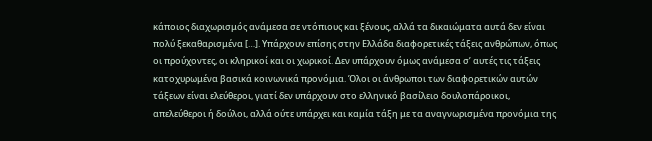κάποιος διαχωρισμός ανάμεσα σε ντόπιους και ξένους, αλλά τα δικαιώματα αυτά δεν είναι πολύ ξεκαθαρισμένα […]. Υπάρχουν επίσης στην Ελλάδα διαφορετικές τάξεις ανθρώπων, όπως οι προύχοντες, οι κληρικοί και οι χωρικοί. Δεν υπάρχουν όμως ανάμεσα σ’ αυτές τις τάξεις κατοχυρωμένα βασικά κοινωνικά προνόμια. Όλοι οι άνθρωποι των διαφορετικών αυτών τάξεων είναι ελεύθεροι, γιατί δεν υπάρχουν στο ελληνικό βασίλειο δουλοπάροικοι, απελεύθεροι ή δούλοι, αλλά ούτε υπάρχει και καμία τάξη με τα αναγνωρισμένα προνόμια της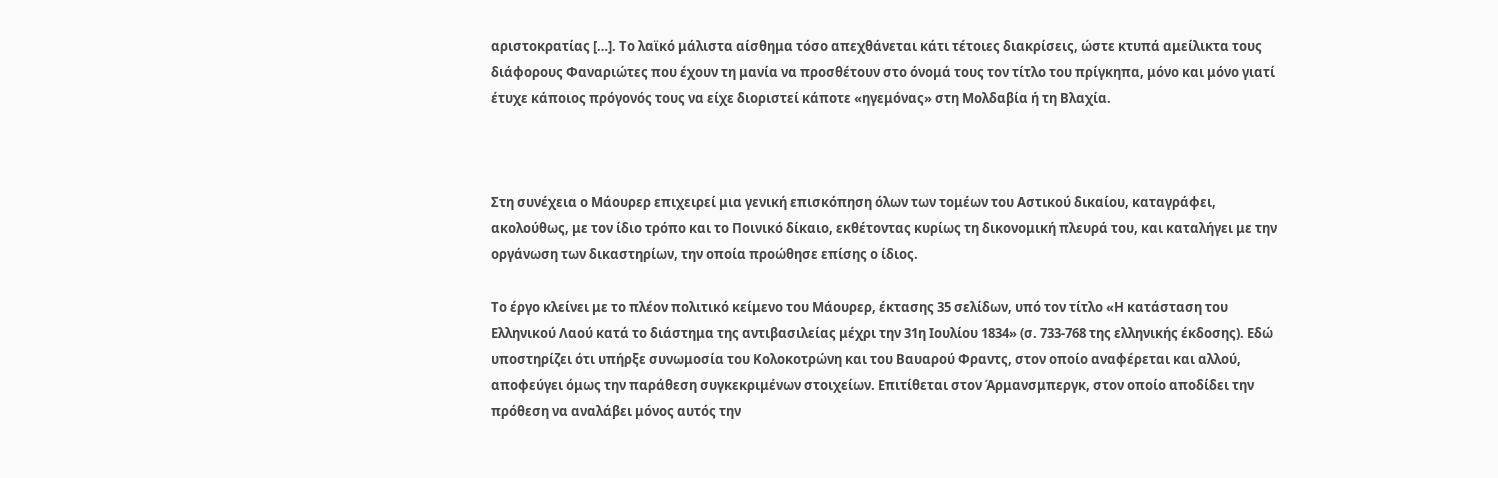αριστοκρατίας […]. Το λαϊκό μάλιστα αίσθημα τόσο απεχθάνεται κάτι τέτοιες διακρίσεις, ώστε κτυπά αμείλικτα τους διάφορους Φαναριώτες που έχουν τη μανία να προσθέτουν στο όνομά τους τον τίτλο του πρίγκηπα, μόνο και μόνο γιατί έτυχε κάποιος πρόγονός τους να είχε διοριστεί κάποτε «ηγεμόνας» στη Μολδαβία ή τη Βλαχία.



Στη συνέχεια ο Μάουρερ επιχειρεί μια γενική επισκόπηση όλων των τομέων του Αστικού δικαίου, καταγράφει, ακολούθως, με τον ίδιο τρόπο και το Ποινικό δίκαιο, εκθέτοντας κυρίως τη δικονομική πλευρά του, και καταλήγει με την οργάνωση των δικαστηρίων, την οποία προώθησε επίσης ο ίδιος.

Το έργο κλείνει με το πλέον πολιτικό κείμενο του Μάουρερ, έκτασης 35 σελίδων, υπό τον τίτλο «Η κατάσταση του Ελληνικού Λαού κατά το διάστημα της αντιβασιλείας μέχρι την 31η Ιουλίου 1834» (σ. 733-768 της ελληνικής έκδοσης). Εδώ υποστηρίζει ότι υπήρξε συνωμοσία του Κολοκοτρώνη και του Βαυαρού Φραντς, στον οποίο αναφέρεται και αλλού, αποφεύγει όμως την παράθεση συγκεκριμένων στοιχείων. Επιτίθεται στον Άρμανσμπεργκ, στον οποίο αποδίδει την πρόθεση να αναλάβει μόνος αυτός την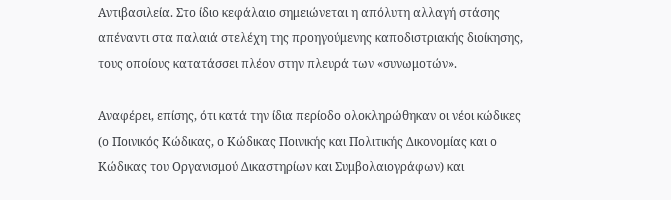Αντιβασιλεία. Στο ίδιο κεφάλαιο σημειώνεται η απόλυτη αλλαγή στάσης απέναντι στα παλαιά στελέχη της προηγούμενης καποδιστριακής διοίκησης, τους οποίους κατατάσσει πλέον στην πλευρά των «συνωμοτών».

Αναφέρει, επίσης, ότι κατά την ίδια περίοδο ολοκληρώθηκαν οι νέοι κώδικες (ο Ποινικός Κώδικας, ο Κώδικας Ποινικής και Πολιτικής Δικονομίας και ο Κώδικας του Οργανισμού Δικαστηρίων και Συμβολαιογράφων) και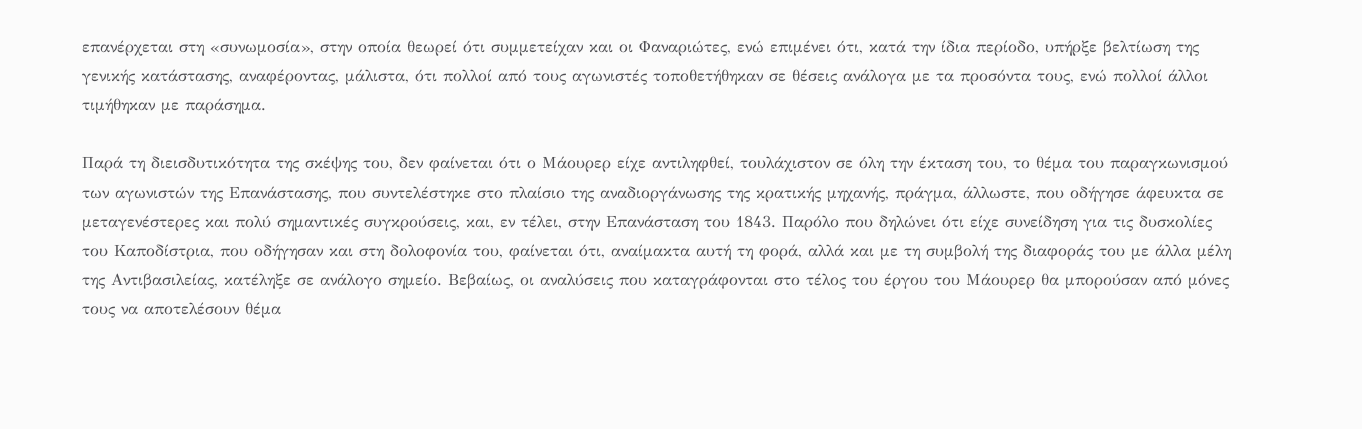επανέρχεται στη «συνωμοσία», στην οποία θεωρεί ότι συμμετείχαν και οι Φαναριώτες, ενώ επιμένει ότι, κατά την ίδια περίοδο, υπήρξε βελτίωση της γενικής κατάστασης, αναφέροντας, μάλιστα, ότι πολλοί από τους αγωνιστές τοποθετήθηκαν σε θέσεις ανάλογα με τα προσόντα τους, ενώ πολλοί άλλοι τιμήθηκαν με παράσημα.

Παρά τη διεισδυτικότητα της σκέψης του, δεν φαίνεται ότι ο Μάουρερ είχε αντιληφθεί, τουλάχιστον σε όλη την έκταση του, το θέμα του παραγκωνισμού των αγωνιστών της Επανάστασης, που συντελέστηκε στο πλαίσιο της αναδιοργάνωσης της κρατικής μηχανής, πράγμα, άλλωστε, που οδήγησε άφευκτα σε μεταγενέστερες και πολύ σημαντικές συγκρούσεις, και, εν τέλει, στην Επανάσταση του 1843. Παρόλο που δηλώνει ότι είχε συνείδηση για τις δυσκολίες του Καποδίστρια, που οδήγησαν και στη δολοφονία του, φαίνεται ότι, αναίμακτα αυτή τη φορά, αλλά και με τη συμβολή της διαφοράς του με άλλα μέλη της Αντιβασιλείας, κατέληξε σε ανάλογο σημείο. Βεβαίως, οι αναλύσεις που καταγράφονται στο τέλος του έργου του Μάουρερ θα μπορούσαν από μόνες τους να αποτελέσουν θέμα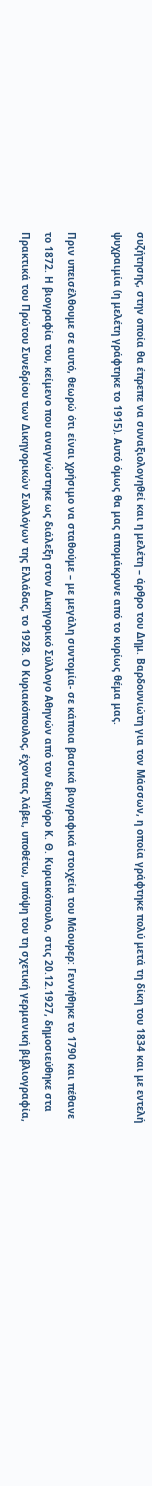συζήτησης, στην οποία θα έπρεπε να συναξιολογηθεί και η μελέτη – άρθρο του Δημ. Βαρδουνιώτη για τον Μάσσων, η οποία γράφτηκε πολύ μετά τη δίκη του 1834 και με εντελή ψυχραιμία (η μελέτη γράφτηκε το 1915). Αυτό όμως θα μας απομάκρυνε από το κυρίως θέμα μας.

Πριν υπεισέλθουμε σε αυτό, θεωρώ ότι είναι χρήσιμο να σταθούμε – με μεγάλη συντομία- σε κάποια βασικά βιογραφικά στοιχεία του Μάουρερ: Γεννήθηκε το 1790 και πέθανε το 1872. Η βιογραφία του, κείμενο που αναγνώστηκε ως διάλεξη στον Δικηγορικό Σύλλογο Αθηνών από τον δικηγόρο Κ. Θ. Κυριακόπουλο, στις 20.12.1927, δημοσιεύθηκε στα Πρακτικά του Πρώτου Συνεδρίου των Δικηγορικών Συλλόγων της Ελλάδας, το 1928. Ο Κυριακόπουλος, έχοντας λάβει, υποθέτω, υπόψη του τη σχετική γερμανική βιβλιογραφία,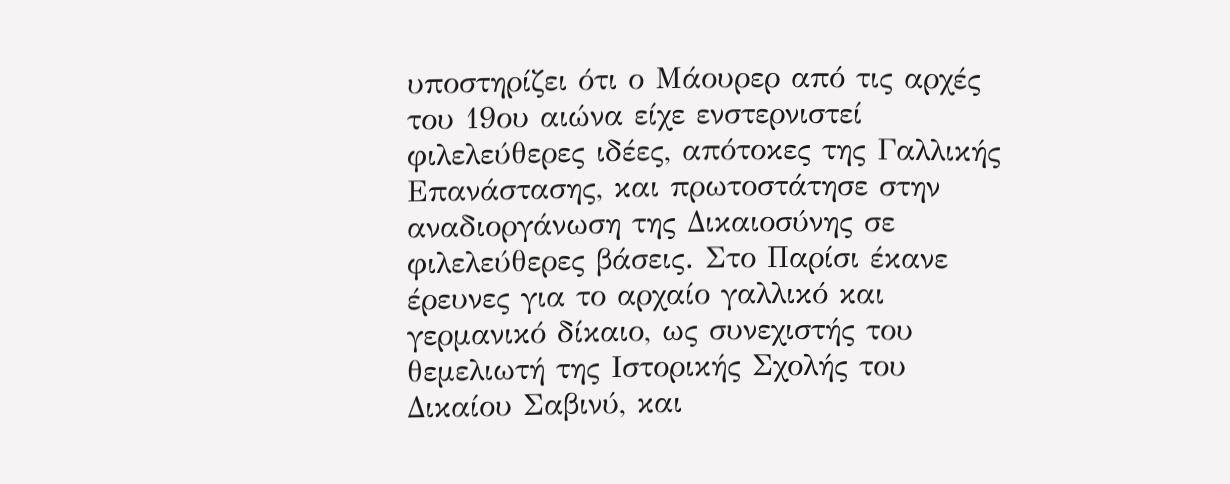υποστηρίζει ότι ο Μάουρερ από τις αρχές του 19ου αιώνα είχε ενστερνιστεί φιλελεύθερες ιδέες, απότοκες της Γαλλικής Επανάστασης, και πρωτοστάτησε στην αναδιοργάνωση της Δικαιοσύνης σε φιλελεύθερες βάσεις. Στο Παρίσι έκανε έρευνες για το αρχαίο γαλλικό και γερμανικό δίκαιο, ως συνεχιστής του θεμελιωτή της Ιστορικής Σχολής του Δικαίου Σαβινύ, και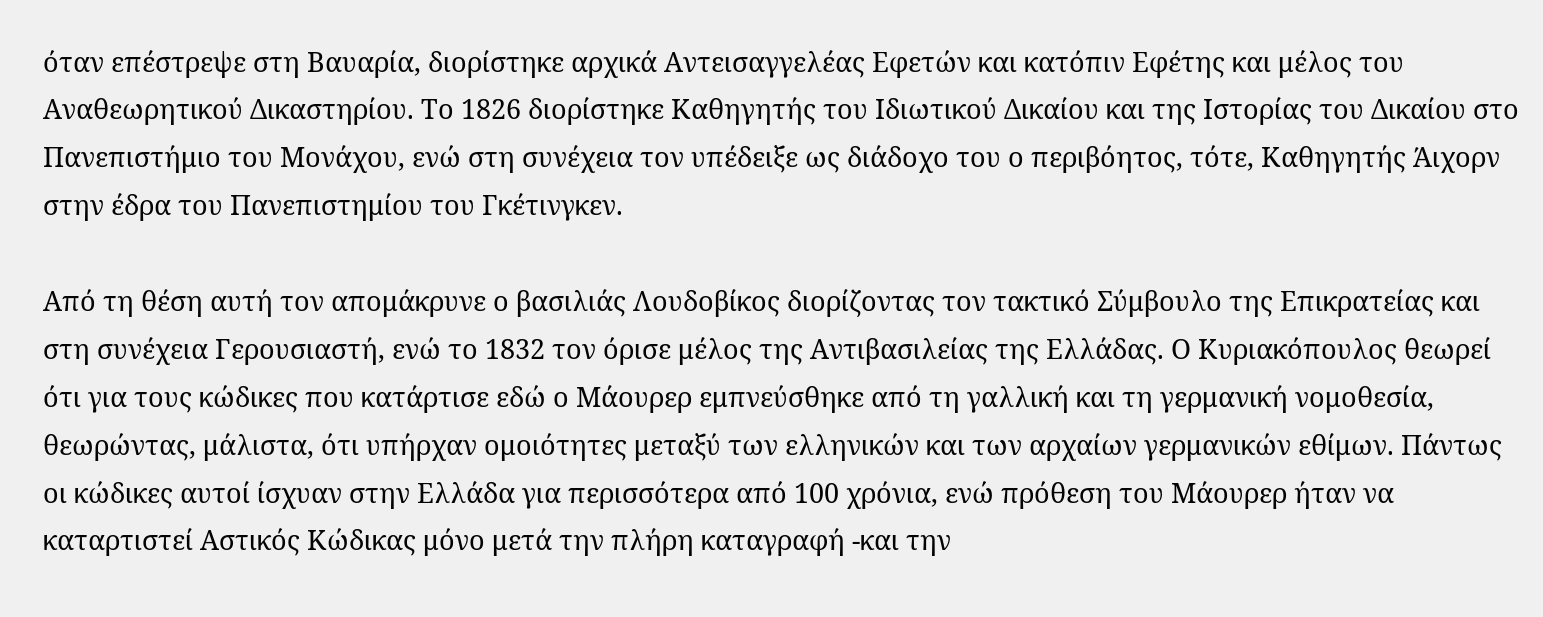όταν επέστρεψε στη Βαυαρία, διορίστηκε αρχικά Αντεισαγγελέας Εφετών και κατόπιν Εφέτης και μέλος του Αναθεωρητικού Δικαστηρίου. Το 1826 διορίστηκε Καθηγητής του Ιδιωτικού Δικαίου και της Ιστορίας του Δικαίου στο Πανεπιστήμιο του Μονάχου, ενώ στη συνέχεια τον υπέδειξε ως διάδοχο του ο περιβόητος, τότε, Καθηγητής Άιχορν στην έδρα του Πανεπιστημίου του Γκέτινγκεν.

Από τη θέση αυτή τον απομάκρυνε ο βασιλιάς Λουδοβίκος διορίζοντας τον τακτικό Σύμβουλο της Επικρατείας και στη συνέχεια Γερουσιαστή, ενώ το 1832 τον όρισε μέλος της Αντιβασιλείας της Ελλάδας. Ο Κυριακόπουλος θεωρεί ότι για τους κώδικες που κατάρτισε εδώ ο Μάουρερ εμπνεύσθηκε από τη γαλλική και τη γερμανική νομοθεσία, θεωρώντας, μάλιστα, ότι υπήρχαν ομοιότητες μεταξύ των ελληνικών και των αρχαίων γερμανικών εθίμων. Πάντως οι κώδικες αυτοί ίσχυαν στην Ελλάδα για περισσότερα από 100 χρόνια, ενώ πρόθεση του Μάουρερ ήταν να καταρτιστεί Αστικός Κώδικας μόνο μετά την πλήρη καταγραφή -και την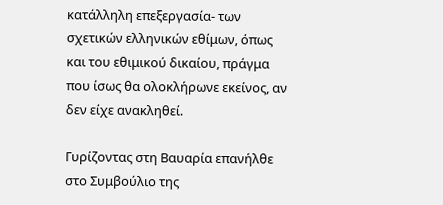κατάλληλη επεξεργασία- των σχετικών ελληνικών εθίμων, όπως και του εθιμικού δικαίου, πράγμα που ίσως θα ολοκλήρωνε εκείνος, αν δεν είχε ανακληθεί.

Γυρίζοντας στη Βαυαρία επανήλθε στο Συμβούλιο της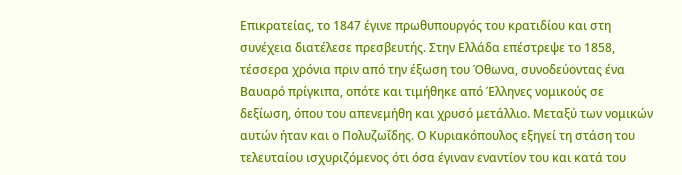Επικρατείας, το 1847 έγινε πρωθυπουργός του κρατιδίου και στη συνέχεια διατέλεσε πρεσβευτής. Στην Ελλάδα επέστρεψε το 1858, τέσσερα χρόνια πριν από την έξωση του Όθωνα, συνοδεύοντας ένα Βαυαρό πρίγκιπα, οπότε και τιμήθηκε από Έλληνες νομικούς σε δεξίωση, όπου του απενεμήθη και χρυσό μετάλλιο. Μεταξύ των νομικών αυτών ήταν και ο Πολυζωΐδης. Ο Κυριακόπουλος εξηγεί τη στάση του τελευταίου ισχυριζόμενος ότι όσα έγιναν εναντίον του και κατά του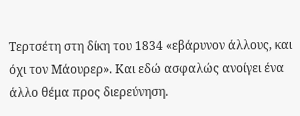Τερτσέτη στη δίκη του 1834 «εβάρυνον άλλους, και όχι τον Μάουρερ». Και εδώ ασφαλώς ανοίγει ένα άλλο θέμα προς διερεύνηση.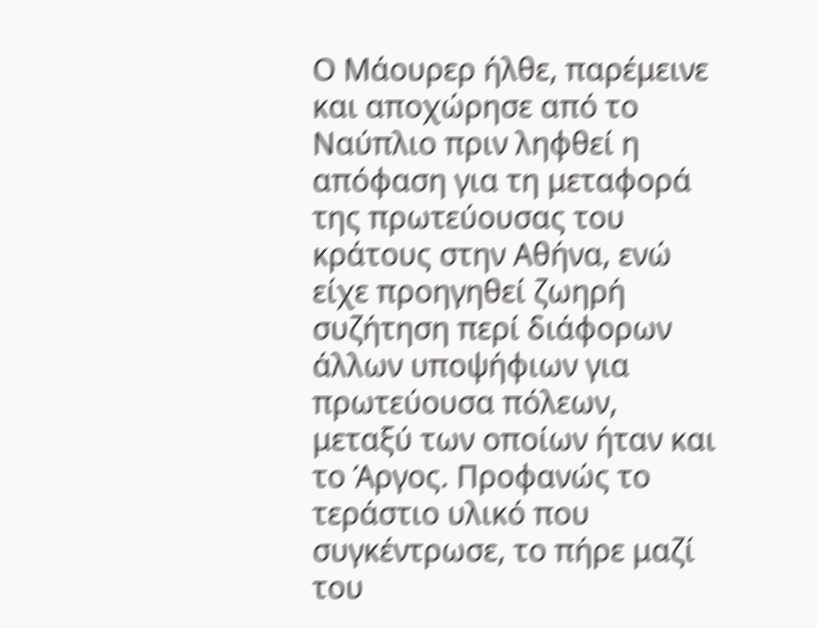Ο Μάουρερ ήλθε, παρέμεινε και αποχώρησε από το Ναύπλιο πριν ληφθεί η απόφαση για τη μεταφορά της πρωτεύουσας του κράτους στην Αθήνα, ενώ είχε προηγηθεί ζωηρή συζήτηση περί διάφορων άλλων υποψήφιων για πρωτεύουσα πόλεων, μεταξύ των οποίων ήταν και το Άργος. Προφανώς το τεράστιο υλικό που συγκέντρωσε, το πήρε μαζί του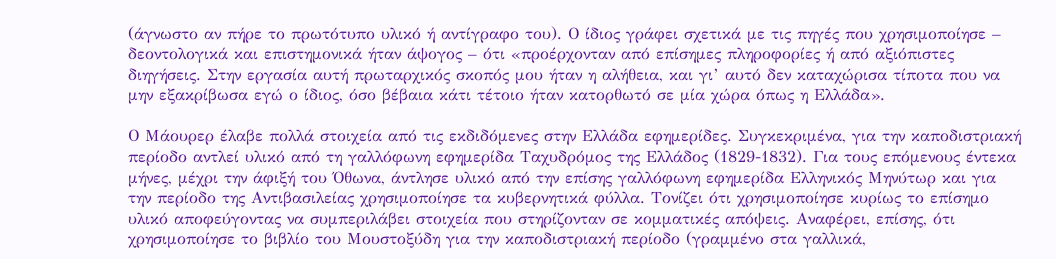(άγνωστο αν πήρε το πρωτότυπο υλικό ή αντίγραφο του). Ο ίδιος γράφει σχετικά με τις πηγές που χρησιμοποίησε – δεοντολογικά και επιστημονικά ήταν άψογος – ότι «προέρχονταν από επίσημες πληροφορίες ή από αξιόπιστες διηγήσεις. Στην εργασία αυτή πρωταρχικός σκοπός μου ήταν η αλήθεια, και γι’ αυτό δεν καταχώρισα τίποτα που να μην εξακρίβωσα εγώ ο ίδιος, όσο βέβαια κάτι τέτοιο ήταν κατορθωτό σε μία χώρα όπως η Ελλάδα».

Ο Μάουρερ έλαβε πολλά στοιχεία από τις εκδιδόμενες στην Ελλάδα εφημερίδες. Συγκεκριμένα, για την καποδιστριακή περίοδο αντλεί υλικό από τη γαλλόφωνη εφημερίδα Ταχυδρόμος της Ελλάδος (1829-1832). Για τους επόμενους έντεκα μήνες, μέχρι την άφιξή του Όθωνα, άντλησε υλικό από την επίσης γαλλόφωνη εφημερίδα Ελληνικός Μηνύτωρ και για την περίοδο της Αντιβασιλείας χρησιμοποίησε τα κυβερνητικά φύλλα. Τονίζει ότι χρησιμοποίησε κυρίως το επίσημο υλικό αποφεύγοντας να συμπεριλάβει στοιχεία που στηρίζονταν σε κομματικές απόψεις. Αναφέρει, επίσης, ότι χρησιμοποίησε το βιβλίο του Μουστοξύδη για την καποδιστριακή περίοδο (γραμμένο στα γαλλικά,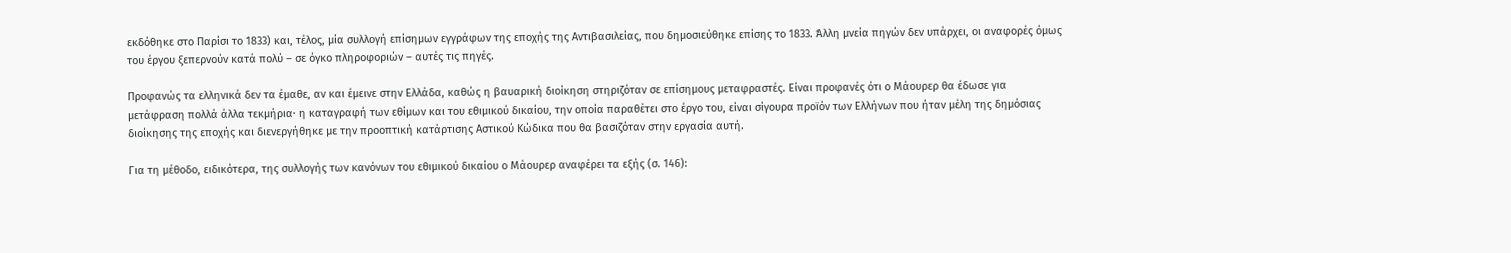εκδόθηκε στο Παρίσι το 1833) και, τέλος, μία συλλογή επίσημων εγγράφων της εποχής της Αντιβασιλείας, που δημοσιεύθηκε επίσης το 1833. Άλλη μνεία πηγών δεν υπάρχει, οι αναφορές όμως του έργου ξεπερνούν κατά πολύ – σε όγκο πληροφοριών – αυτές τις πηγές.

Προφανώς τα ελληνικά δεν τα έμαθε, αν και έμεινε στην Ελλάδα, καθώς η βαυαρική διοίκηση στηριζόταν σε επίσημους μεταφραστές. Είναι προφανές ότι ο Μάουρερ θα έδωσε για μετάφραση πολλά άλλα τεκμήρια· η καταγραφή των εθίμων και του εθιμικού δικαίου, την οποία παραθέτει στο έργο του, είναι σίγουρα προϊόν των Ελλήνων που ήταν μέλη της δημόσιας διοίκησης της εποχής και διενεργήθηκε με την προοπτική κατάρτισης Αστικού Κώδικα που θα βασιζόταν στην εργασία αυτή.

Για τη μέθοδο, ειδικότερα, της συλλογής των κανόνων του εθιμικού δικαίου ο Μάουρερ αναφέρει τα εξής (σ. 146):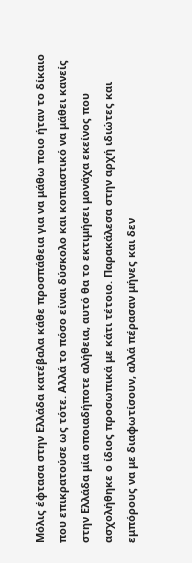Μόλις έφτασα στην Ελλάδα κατέβαλα κάθε προσπάθεια για να μάθω ποιο ήταν το δίκαιο που επικρατούσε ως τότε. Αλλά το πόσο είναι δύσκολο και κοπιαστικό να μάθει κανείς στην Ελλάδα μία οποιαδήποτε αλήθεια, αυτό θα το εκτιμήσει μονάχα εκείνος που ασχολήθηκε ο ίδιος προσωπικά με κάτι τέτοιο. Παρακάλεσα στην αρχή ιδιώτες και εμπόρους να με διαφωτίσουν, αλλά πέρασαν μήνες και δεν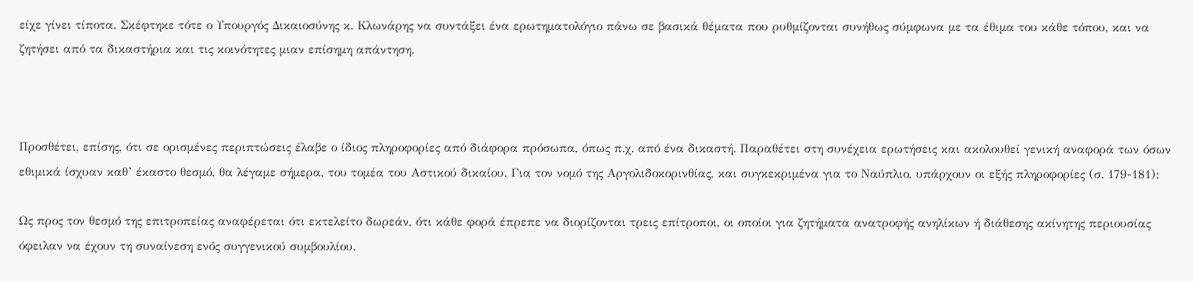είχε γίνει τίποτα. Σκέφτηκε τότε ο Υπουργός Δικαιοσύνης κ. Κλωνάρης να συντάξει ένα ερωτηματολόγιο πάνω σε βασικά θέματα που ρυθμίζονται συνήθως σύμφωνα με τα έθιμα του κάθε τόπου, και να ζητήσει από τα δικαστήρια και τις κοινότητες μιαν επίσημη απάντηση.



Προσθέτει, επίσης, ότι σε ορισμένες περιπτώσεις έλαβε ο ίδιος πληροφορίες από διάφορα πρόσωπα, όπως π.χ. από ένα δικαστή. Παραθέτει στη συνέχεια ερωτήσεις και ακολουθεί γενική αναφορά των όσων εθιμικά ίσχυαν καθ’ έκαστο θεσμό, θα λέγαμε σήμερα, του τομέα του Αστικού δικαίου. Για τον νομό της Αργολιδοκορινθίας, και συγκεκριμένα για το Ναύπλιο, υπάρχουν οι εξής πληροφορίες (σ. 179-181):

Ως προς τον θεσμό της επιτροπείας αναφέρεται ότι εκτελείτο δωρεάν, ότι κάθε φορά έπρεπε να διορίζονται τρεις επίτροποι, οι οποίοι για ζητήματα ανατροφής ανηλίκων ή διάθεσης ακίνητης περιουσίας όφειλαν να έχουν τη συναίνεση ενός συγγενικού συμβουλίου.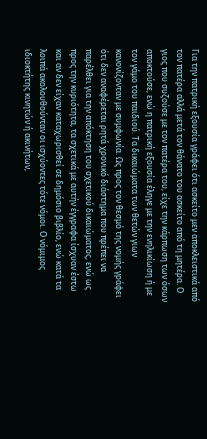Για την πατρική εξουσία γράφει ότι ασκείτο μεν αποκλειστικά από τον πατέρα αλλά μετά τον θάνατο του ασκείτο από τη μητέρα. Ο γιος που συζούσε με τον πατέρα του, είχε την κάρπωση των όσων αποκτούσε, ενώ η πατρική εξουσία έληγε με την ενηλικίωση ή με τον γάμο του παιδιού. Τα δικαιώματα των θετών γιων κανονίζονταν με συμφωνία. Ως προς τον θεσμό της νομής γράφει ότι δεν αναφέρεται ρητά χρονικό διάστημα που πρέπει να παρέλθει για την απόκτηση του σχετικού δικαιώματος, ενώ ως προς την κυριότητα, τα σχετικά με αυτήν έγγραφα ίσχυαν έστω και αν δεν είχαν καταχωρισθεί σε δημόσιο βιβλίο, ενώ κατά τα λοιπά ακολουθούνταν οι ισχύοντες τότε νόμοι. Ο νόμιμος ιδιοκτήτης κινητών ή ακινήτων,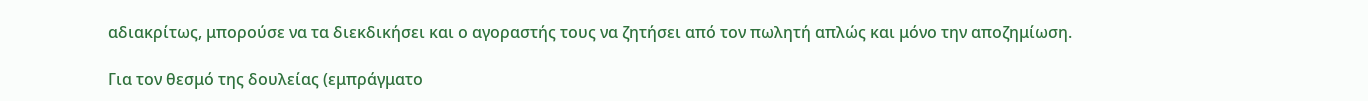αδιακρίτως, μπορούσε να τα διεκδικήσει και ο αγοραστής τους να ζητήσει από τον πωλητή απλώς και μόνο την αποζημίωση.

Για τον θεσμό της δουλείας (εμπράγματο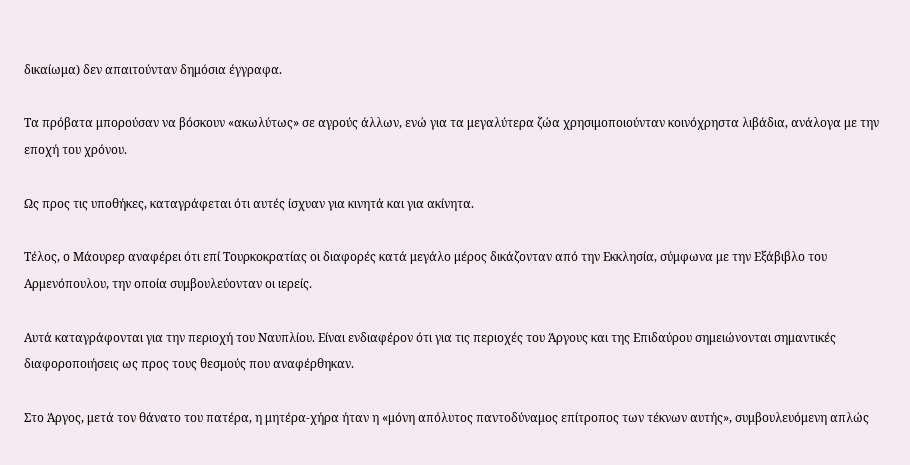δικαίωμα) δεν απαιτούνταν δημόσια έγγραφα.

Τα πρόβατα μπορούσαν να βόσκουν «ακωλύτως» σε αγρούς άλλων, ενώ για τα μεγαλύτερα ζώα χρησιμοποιούνταν κοινόχρηστα λιβάδια, ανάλογα με την εποχή του χρόνου.

Ως προς τις υποθήκες, καταγράφεται ότι αυτές ίσχυαν για κινητά και για ακίνητα.

Τέλος, ο Μάουρερ αναφέρει ότι επί Τουρκοκρατίας οι διαφορές κατά μεγάλο μέρος δικάζονταν από την Εκκλησία, σύμφωνα με την Εξάβιβλο του Αρμενόπουλου, την οποία συμβουλεύονταν οι ιερείς.

Αυτά καταγράφονται για την περιοχή του Ναυπλίου. Είναι ενδιαφέρον ότι για τις περιοχές του Άργους και της Επιδαύρου σημειώνονται σημαντικές διαφοροποιήσεις ως προς τους θεσμούς που αναφέρθηκαν.

Στο Άργος, μετά τον θάνατο του πατέρα, η μητέρα-χήρα ήταν η «μόνη απόλυτος παντοδύναμος επίτροπος των τέκνων αυτής», συμβουλευόμενη απλώς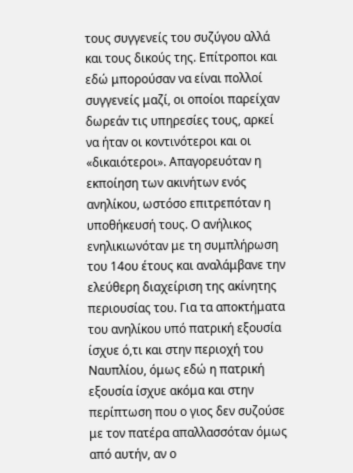τους συγγενείς του συζύγου αλλά και τους δικούς της. Επίτροποι και εδώ μπορούσαν να είναι πολλοί συγγενείς μαζί, οι οποίοι παρείχαν δωρεάν τις υπηρεσίες τους, αρκεί να ήταν οι κοντινότεροι και οι «δικαιότεροι». Απαγορευόταν η εκποίηση των ακινήτων ενός ανηλίκου, ωστόσο επιτρεπόταν η υποθήκευσή τους. Ο ανήλικος ενηλικιωνόταν με τη συμπλήρωση του 14ου έτους και αναλάμβανε την ελεύθερη διαχείριση της ακίνητης περιουσίας του. Για τα αποκτήματα του ανηλίκου υπό πατρική εξουσία ίσχυε ό,τι και στην περιοχή του Ναυπλίου, όμως εδώ η πατρική εξουσία ίσχυε ακόμα και στην περίπτωση που ο γιος δεν συζούσε με τον πατέρα απαλλασσόταν όμως από αυτήν, αν ο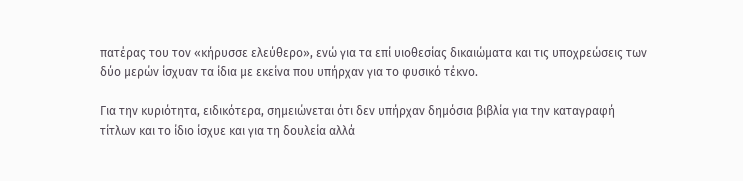πατέρας του τον «κήρυσσε ελεύθερο», ενώ για τα επί υιοθεσίας δικαιώματα και τις υποχρεώσεις των δύο μερών ίσχυαν τα ίδια με εκείνα που υπήρχαν για το φυσικό τέκνο.

Για την κυριότητα, ειδικότερα, σημειώνεται ότι δεν υπήρχαν δημόσια βιβλία για την καταγραφή τίτλων και το ίδιο ίσχυε και για τη δουλεία αλλά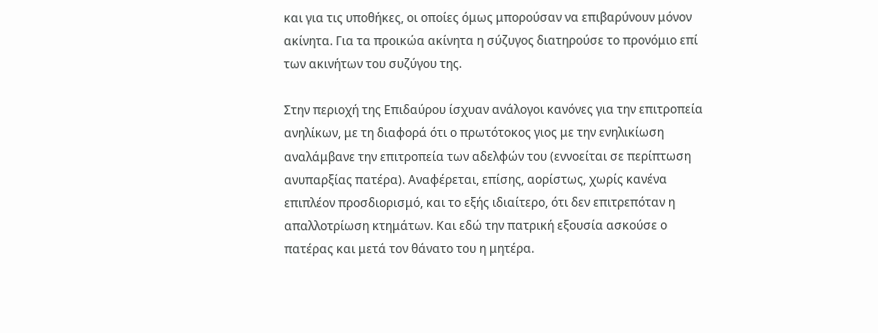και για τις υποθήκες, οι οποίες όμως μπορούσαν να επιβαρύνουν μόνον ακίνητα. Για τα προικώα ακίνητα η σύζυγος διατηρούσε το προνόμιο επί των ακινήτων του συζύγου της.

Στην περιοχή της Επιδαύρου ίσχυαν ανάλογοι κανόνες για την επιτροπεία ανηλίκων, με τη διαφορά ότι ο πρωτότοκος γιος με την ενηλικίωση αναλάμβανε την επιτροπεία των αδελφών του (εννοείται σε περίπτωση ανυπαρξίας πατέρα). Αναφέρεται, επίσης, αορίστως, χωρίς κανένα επιπλέον προσδιορισμό, και το εξής ιδιαίτερο, ότι δεν επιτρεπόταν η απαλλοτρίωση κτημάτων. Και εδώ την πατρική εξουσία ασκούσε ο πατέρας και μετά τον θάνατο του η μητέρα.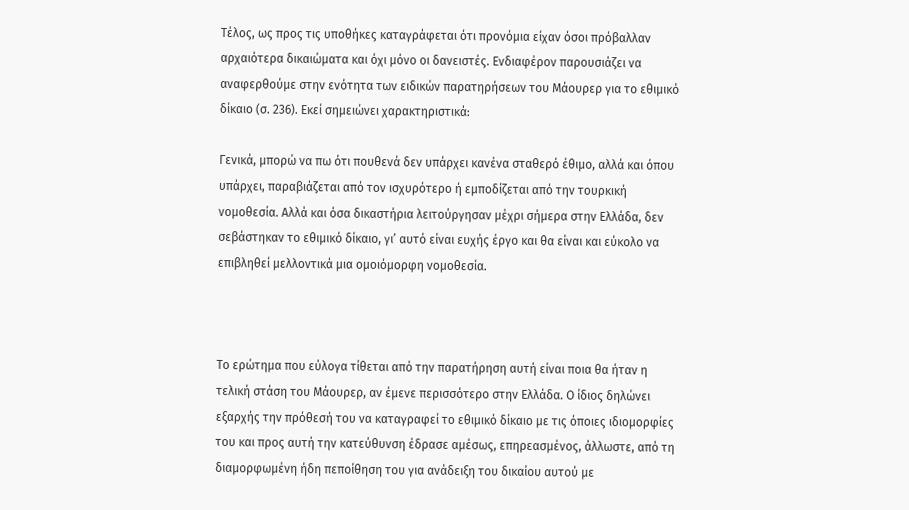Τέλος, ως προς τις υποθήκες καταγράφεται ότι προνόμια είχαν όσοι πρόβαλλαν αρχαιότερα δικαιώματα και όχι μόνο οι δανειστές. Ενδιαφέρον παρουσιάζει να αναφερθούμε στην ενότητα των ειδικών παρατηρήσεων του Μάουρερ για το εθιμικό δίκαιο (σ. 236). Εκεί σημειώνει χαρακτηριστικά:

Γενικά, μπορώ να πω ότι πουθενά δεν υπάρχει κανένα σταθερό έθιμο, αλλά και όπου υπάρχει, παραβιάζεται από τον ισχυρότερο ή εμποδίζεται από την τουρκική νομοθεσία. Αλλά και όσα δικαστήρια λειτούργησαν μέχρι σήμερα στην Ελλάδα, δεν σεβάστηκαν το εθιμικό δίκαιο, γι’ αυτό είναι ευχής έργο και θα είναι και εύκολο να επιβληθεί μελλοντικά μια ομοιόμορφη νομοθεσία.



Το ερώτημα που εύλογα τίθεται από την παρατήρηση αυτή είναι ποια θα ήταν η τελική στάση του Μάουρερ, αν έμενε περισσότερο στην Ελλάδα. Ο ίδιος δηλώνει εξαρχής την πρόθεσή του να καταγραφεί το εθιμικό δίκαιο με τις όποιες ιδιομορφίες του και προς αυτή την κατεύθυνση έδρασε αμέσως, επηρεασμένος, άλλωστε, από τη διαμορφωμένη ήδη πεποίθηση του για ανάδειξη του δικαίου αυτού με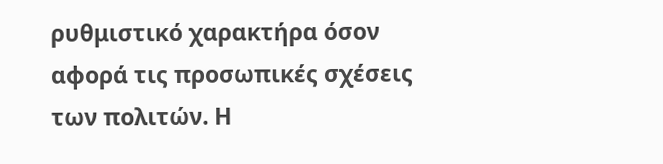ρυθμιστικό χαρακτήρα όσον αφορά τις προσωπικές σχέσεις των πολιτών. Η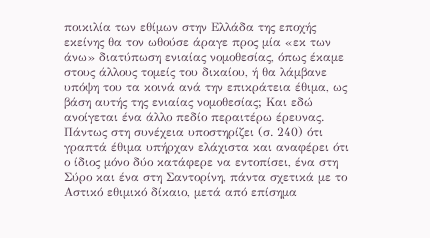ποικιλία των εθίμων στην Ελλάδα της εποχής εκείνης θα τον ωθούσε άραγε προς μία «εκ των άνω» διατύπωση ενιαίας νομοθεσίας, όπως έκαμε στους άλλους τομείς του δικαίου, ή θα λάμβανε υπόψη του τα κοινά ανά την επικράτεια έθιμα, ως βάση αυτής της ενιαίας νομοθεσίας; Και εδώ ανοίγεται ένα άλλο πεδίο περαιτέρω έρευνας. Πάντως στη συνέχεια υποστηρίζει (σ. 240) ότι γραπτά έθιμα υπήρχαν ελάχιστα και αναφέρει ότι ο ίδιος μόνο δύο κατάφερε να εντοπίσει, ένα στη Σύρο και ένα στη Σαντορίνη, πάντα σχετικά με το Αστικό εθιμικό δίκαιο, μετά από επίσημα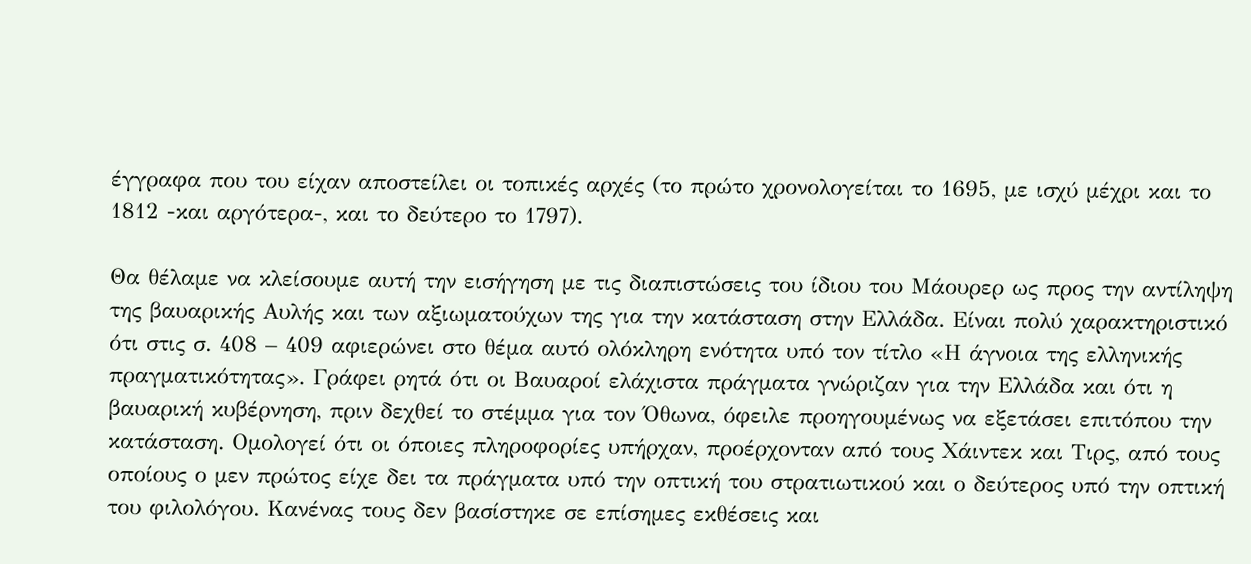έγγραφα που του είχαν αποστείλει οι τοπικές αρχές (το πρώτο χρονολογείται το 1695, με ισχύ μέχρι και το 1812 -και αργότερα-, και το δεύτερο το 1797).

Θα θέλαμε να κλείσουμε αυτή την εισήγηση με τις διαπιστώσεις του ίδιου του Μάουρερ ως προς την αντίληψη της βαυαρικής Αυλής και των αξιωματούχων της για την κατάσταση στην Ελλάδα. Είναι πολύ χαρακτηριστικό ότι στις σ. 408 – 409 αφιερώνει στο θέμα αυτό ολόκληρη ενότητα υπό τον τίτλο «Η άγνοια της ελληνικής πραγματικότητας». Γράφει ρητά ότι οι Βαυαροί ελάχιστα πράγματα γνώριζαν για την Ελλάδα και ότι η βαυαρική κυβέρνηση, πριν δεχθεί το στέμμα για τον Όθωνα, όφειλε προηγουμένως να εξετάσει επιτόπου την κατάσταση. Ομολογεί ότι οι όποιες πληροφορίες υπήρχαν, προέρχονταν από τους Χάιντεκ και Τιρς, από τους οποίους ο μεν πρώτος είχε δει τα πράγματα υπό την οπτική του στρατιωτικού και ο δεύτερος υπό την οπτική του φιλολόγου. Κανένας τους δεν βασίστηκε σε επίσημες εκθέσεις και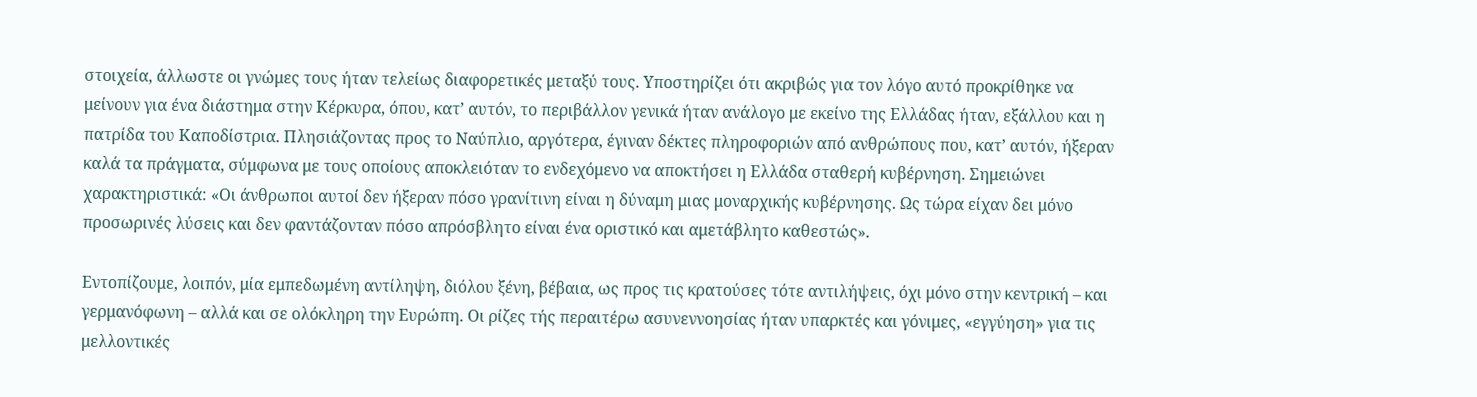στοιχεία, άλλωστε οι γνώμες τους ήταν τελείως διαφορετικές μεταξύ τους. Υποστηρίζει ότι ακριβώς για τον λόγο αυτό προκρίθηκε να μείνουν για ένα διάστημα στην Κέρκυρα, όπου, κατ’ αυτόν, το περιβάλλον γενικά ήταν ανάλογο με εκείνο της Ελλάδας ήταν, εξάλλου και η πατρίδα του Καποδίστρια. Πλησιάζοντας προς το Ναύπλιο, αργότερα, έγιναν δέκτες πληροφοριών από ανθρώπους που, κατ’ αυτόν, ήξεραν καλά τα πράγματα, σύμφωνα με τους οποίους αποκλειόταν το ενδεχόμενο να αποκτήσει η Ελλάδα σταθερή κυβέρνηση. Σημειώνει χαρακτηριστικά: «Οι άνθρωποι αυτοί δεν ήξεραν πόσο γρανίτινη είναι η δύναμη μιας μοναρχικής κυβέρνησης. Ως τώρα είχαν δει μόνο προσωρινές λύσεις και δεν φαντάζονταν πόσο απρόσβλητο είναι ένα οριστικό και αμετάβλητο καθεστώς».

Εντοπίζουμε, λοιπόν, μία εμπεδωμένη αντίληψη, διόλου ξένη, βέβαια, ως προς τις κρατούσες τότε αντιλήψεις, όχι μόνο στην κεντρική – και γερμανόφωνη – αλλά και σε ολόκληρη την Ευρώπη. Οι ρίζες τής περαιτέρω ασυνεννοησίας ήταν υπαρκτές και γόνιμες, «εγγύηση» για τις μελλοντικές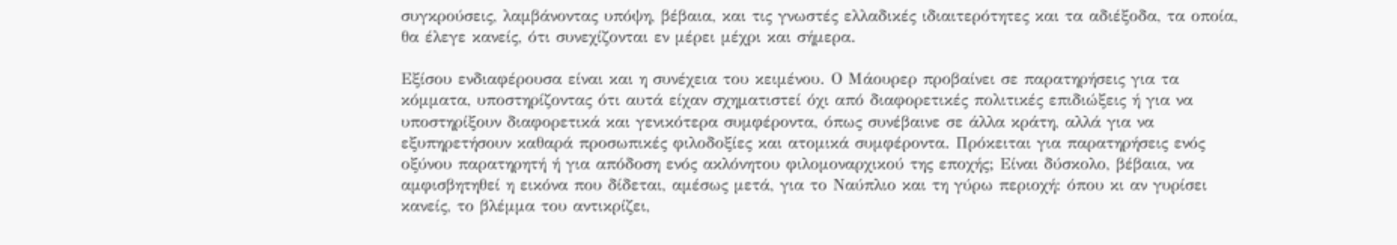συγκρούσεις, λαμβάνοντας υπόψη, βέβαια, και τις γνωστές ελλαδικές ιδιαιτερότητες και τα αδιέξοδα, τα οποία, θα έλεγε κανείς, ότι συνεχίζονται εν μέρει μέχρι και σήμερα.

Εξίσου ενδιαφέρουσα είναι και η συνέχεια του κειμένου. Ο Μάουρερ προβαίνει σε παρατηρήσεις για τα κόμματα, υποστηρίζοντας ότι αυτά είχαν σχηματιστεί όχι από διαφορετικές πολιτικές επιδιώξεις ή για να υποστηρίξουν διαφορετικά και γενικότερα συμφέροντα, όπως συνέβαινε σε άλλα κράτη, αλλά για να εξυπηρετήσουν καθαρά προσωπικές φιλοδοξίες και ατομικά συμφέροντα. Πρόκειται για παρατηρήσεις ενός οξύνου παρατηρητή ή για απόδοση ενός ακλόνητου φιλομοναρχικού της εποχής; Είναι δύσκολο, βέβαια, να αμφισβητηθεί η εικόνα που δίδεται, αμέσως μετά, για το Ναύπλιο και τη γύρω περιοχή: όπου κι αν γυρίσει κανείς, το βλέμμα του αντικρίζει,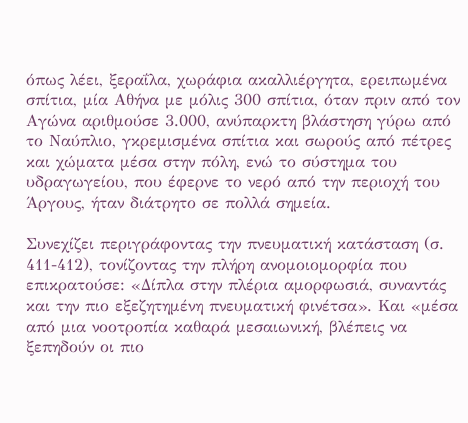όπως λέει, ξεραΐλα, χωράφια ακαλλιέργητα, ερειπωμένα σπίτια, μία Αθήνα με μόλις 300 σπίτια, όταν πριν από τον Αγώνα αριθμούσε 3.000, ανύπαρκτη βλάστηση γύρω από το Ναύπλιο, γκρεμισμένα σπίτια και σωρούς από πέτρες και χώματα μέσα στην πόλη, ενώ το σύστημα του υδραγωγείου, που έφερνε το νερό από την περιοχή του Άργους, ήταν διάτρητο σε πολλά σημεία.

Συνεχίζει περιγράφοντας την πνευματική κατάσταση (σ. 411-412), τονίζοντας την πλήρη ανομοιομορφία που επικρατούσε: «Δίπλα στην πλέρια αμορφωσιά, συναντάς και την πιο εξεζητημένη πνευματική φινέτσα». Και «μέσα από μια νοοτροπία καθαρά μεσαιωνική, βλέπεις να ξεπηδούν οι πιο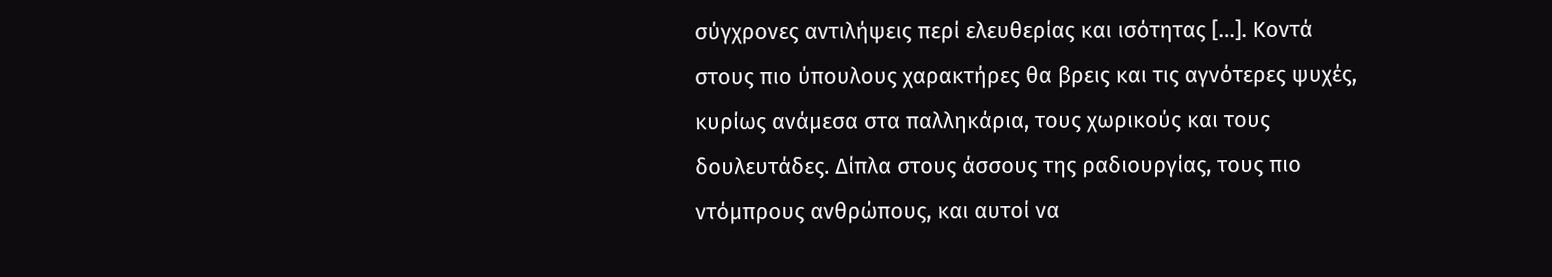σύγχρονες αντιλήψεις περί ελευθερίας και ισότητας […]. Κοντά στους πιο ύπουλους χαρακτήρες θα βρεις και τις αγνότερες ψυχές, κυρίως ανάμεσα στα παλληκάρια, τους χωρικούς και τους δουλευτάδες. Δίπλα στους άσσους της ραδιουργίας, τους πιο ντόμπρους ανθρώπους, και αυτοί να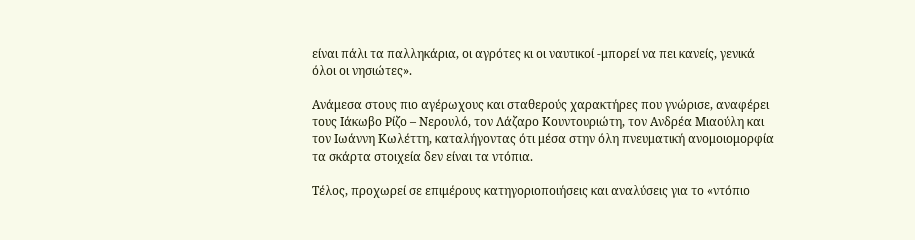είναι πάλι τα παλληκάρια, οι αγρότες κι οι ναυτικοί -μπορεί να πει κανείς, γενικά όλοι οι νησιώτες».

Ανάμεσα στους πιο αγέρωχους και σταθερούς χαρακτήρες που γνώρισε, αναφέρει τους Ιάκωβο Ρίζο – Νερουλό, τον Λάζαρο Κουντουριώτη, τον Ανδρέα Μιαούλη και τον Ιωάννη Κωλέττη, καταλήγοντας ότι μέσα στην όλη πνευματική ανομοιομορφία τα σκάρτα στοιχεία δεν είναι τα ντόπια.

Τέλος, προχωρεί σε επιμέρους κατηγοριοποιήσεις και αναλύσεις για το «ντόπιο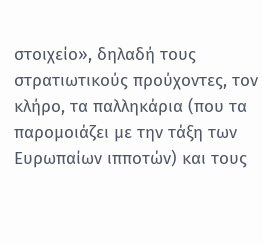στοιχείο», δηλαδή τους στρατιωτικούς προύχοντες, τον κλήρο, τα παλληκάρια (που τα παρομοιάζει με την τάξη των Ευρωπαίων ιπποτών) και τους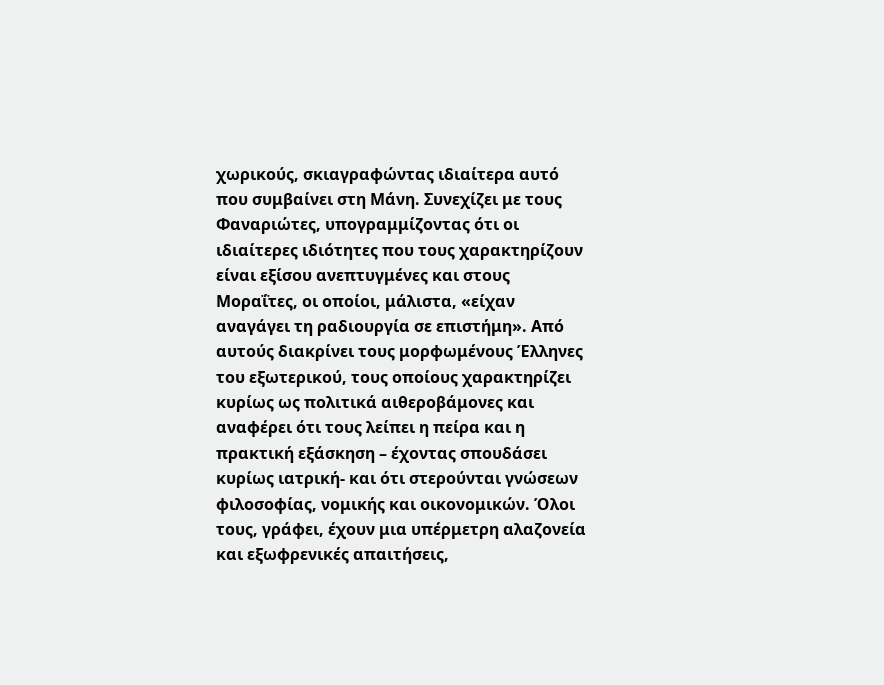χωρικούς, σκιαγραφώντας ιδιαίτερα αυτό που συμβαίνει στη Μάνη. Συνεχίζει με τους Φαναριώτες, υπογραμμίζοντας ότι οι ιδιαίτερες ιδιότητες που τους χαρακτηρίζουν είναι εξίσου ανεπτυγμένες και στους Μοραΐτες, οι οποίοι, μάλιστα, «είχαν αναγάγει τη ραδιουργία σε επιστήμη». Από αυτούς διακρίνει τους μορφωμένους Έλληνες του εξωτερικού, τους οποίους χαρακτηρίζει κυρίως ως πολιτικά αιθεροβάμονες και αναφέρει ότι τους λείπει η πείρα και η πρακτική εξάσκηση – έχοντας σπουδάσει κυρίως ιατρική- και ότι στερούνται γνώσεων φιλοσοφίας, νομικής και οικονομικών. Όλοι τους, γράφει, έχουν μια υπέρμετρη αλαζονεία και εξωφρενικές απαιτήσεις,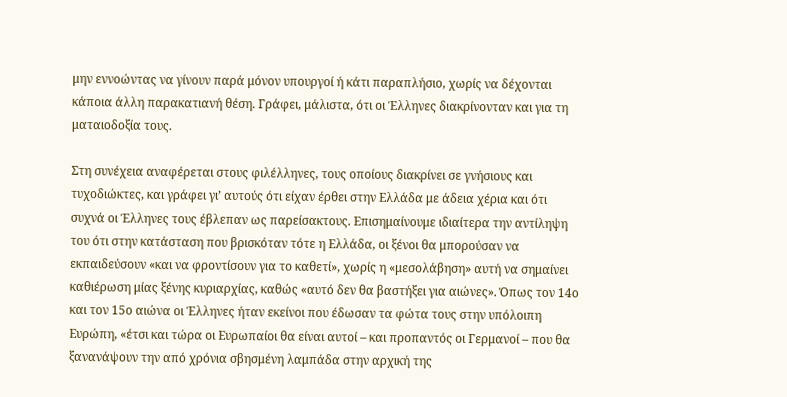μην εννοώντας να γίνουν παρά μόνον υπουργοί ή κάτι παραπλήσιο, χωρίς να δέχονται κάποια άλλη παρακατιανή θέση. Γράφει, μάλιστα, ότι οι Έλληνες διακρίνονταν και για τη ματαιοδοξία τους.

Στη συνέχεια αναφέρεται στους φιλέλληνες, τους οποίους διακρίνει σε γνήσιους και τυχοδιώκτες, και γράφει γι’ αυτούς ότι είχαν έρθει στην Ελλάδα με άδεια χέρια και ότι συχνά οι Έλληνες τους έβλεπαν ως παρείσακτους. Επισημαίνουμε ιδιαίτερα την αντίληψη του ότι στην κατάσταση που βρισκόταν τότε η Ελλάδα, οι ξένοι θα μπορούσαν να εκπαιδεύσουν «και να φροντίσουν για το καθετί», χωρίς η «μεσολάβηση» αυτή να σημαίνει καθιέρωση μίας ξένης κυριαρχίας, καθώς «αυτό δεν θα βαστήξει για αιώνες». Όπως τον 14ο και τον 15ο αιώνα οι Έλληνες ήταν εκείνοι που έδωσαν τα φώτα τους στην υπόλοιπη Ευρώπη, «έτσι και τώρα οι Ευρωπαίοι θα είναι αυτοί – και προπαντός οι Γερμανοί – που θα ξανανάψουν την από χρόνια σβησμένη λαμπάδα στην αρχική της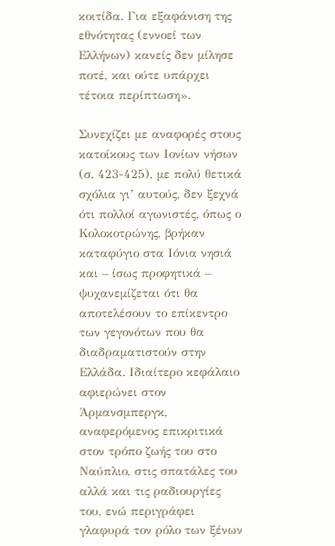κοιτίδα. Για εξαφάνιση της εθνότητας (εννοεί των Ελλήνων) κανείς δεν μίλησε ποτέ, και ούτε υπάρχει τέτοια περίπτωση».

Συνεχίζει με αναφορές στους κατοίκους των Ιονίων νήσων (σ. 423-425), με πολύ θετικά σχόλια γι’ αυτούς, δεν ξεχνά ότι πολλοί αγωνιστές, όπως ο Κολοκοτρώνης, βρήκαν καταφύγιο στα Ιόνια νησιά και – ίσως προφητικά – ψυχανεμίζεται ότι θα αποτελέσουν το επίκεντρο των γεγονότων που θα διαδραματιστούν στην Ελλάδα. Ιδιαίτερο κεφάλαιο αφιερώνει στον Άρμανσμπεργκ, αναφερόμενος επικριτικά στον τρόπο ζωής του στο Ναύπλιο, στις σπατάλες του αλλά και τις ραδιουργίες του, ενώ περιγράφει γλαφυρά τον ρόλο των ξένων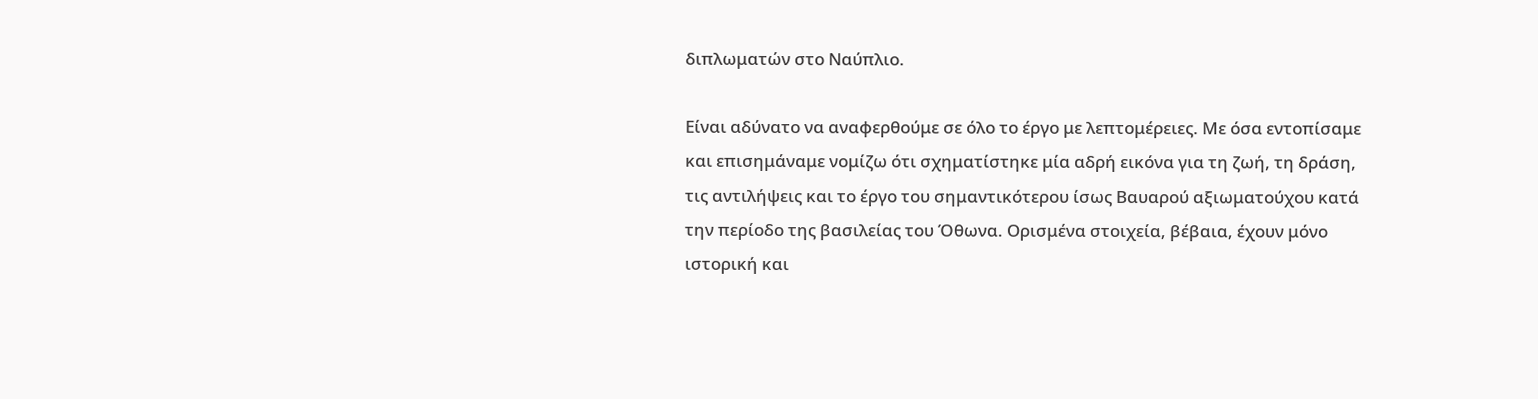διπλωματών στο Ναύπλιο.

Είναι αδύνατο να αναφερθούμε σε όλο το έργο με λεπτομέρειες. Με όσα εντοπίσαμε και επισημάναμε νομίζω ότι σχηματίστηκε μία αδρή εικόνα για τη ζωή, τη δράση, τις αντιλήψεις και το έργο του σημαντικότερου ίσως Βαυαρού αξιωματούχου κατά την περίοδο της βασιλείας του Όθωνα. Ορισμένα στοιχεία, βέβαια, έχουν μόνο ιστορική και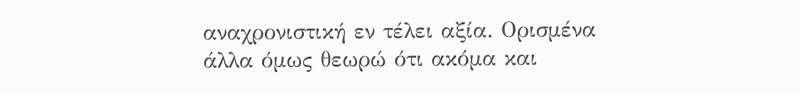αναχρονιστική εν τέλει αξία. Ορισμένα άλλα όμως θεωρώ ότι ακόμα και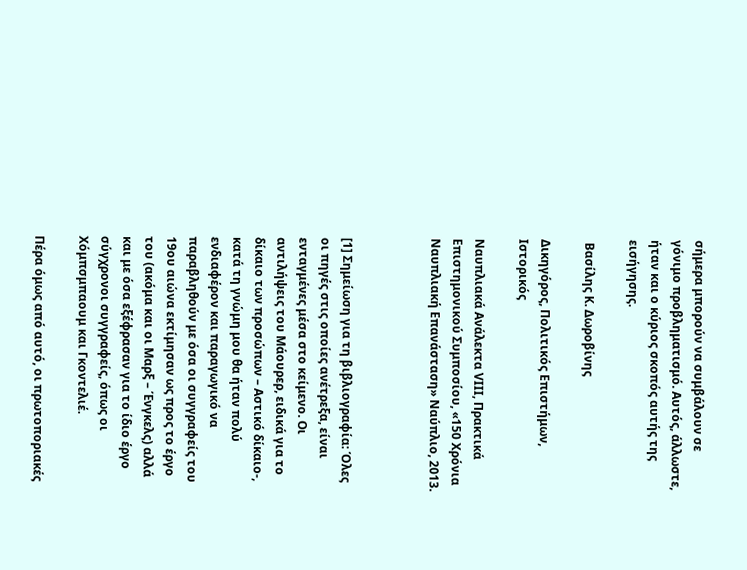σήμερα μπορούν να συμβάλουν σε γόνιμο προβληματισμό. Αυτός, άλλωστε, ήταν και ο κύριος σκοπός αυτής της εισήγησης.

 Βασίλης Κ. Δωροβίνης

Δικηγόρος, Πολιτικός Επιστήμων, Ιστορικός

Ναυπλιακά Ανάλεκτα VIΙI, Πρακτικά Επιστημονικού Συμποσίου, «150 Χρόνια Ναυπλιακή Επανάσταση» Ναύπλιο, 2013.



[1] Σημείωση για τη βιβλιογραφία: Όλες οι πηγές στις οποίες ανέτρεξα, είναι ενταγμένες μέσα στο κείμενο. Οι αντιλήψεις του Μάουρερ, ειδικά για το δίκαιο των προσώπων – Αστικό δίκαιο-, κατά τη γνώμη μου θα ήταν πολύ ενδιαφέρον και παραγωγικό να παραβληθούν με όσα οι συγγραφείς του 19ου αιώνα εκτίμησαν ως προς το έργο του (ακόμα και οι Μαρξ – Ένγκελς) αλλά και με όσα εξέφρασαν για το ίδιο έργο σύγχρονοι συγγραφείς, όπως οι Χόμπσμπαουμ και Γκοντελιέ.

Πέρα όμως από αυτό, οι πρωτοποριακές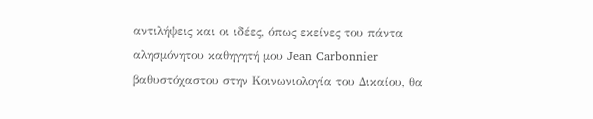αντιλήψεις και οι ιδέες, όπως εκείνες του πάντα αλησμόνητου καθηγητή μου Jean Carbonnier βαθυστόχαστου στην Κοινωνιολογία του Δικαίου, θα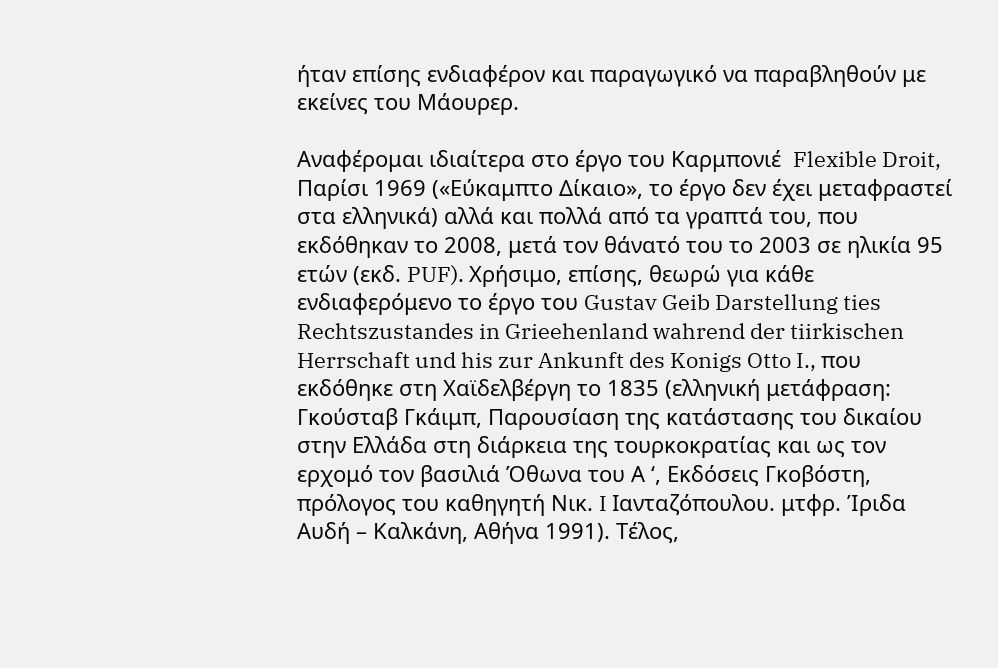ήταν επίσης ενδιαφέρον και παραγωγικό να παραβληθούν με εκείνες του Μάουρερ.

Αναφέρομαι ιδιαίτερα στο έργο του Καρμπονιέ  Flexible Droit, Παρίσι 1969 («Εύκαμπτο Δίκαιο», το έργο δεν έχει μεταφραστεί στα ελληνικά) αλλά και πολλά από τα γραπτά του, που εκδόθηκαν το 2008, μετά τον θάνατό του το 2003 σε ηλικία 95 ετών (εκδ. PUF). Χρήσιμο, επίσης, θεωρώ για κάθε ενδιαφερόμενο το έργο του Gustav Geib Darstellung ties Rechtszustandes in Grieehenland wahrend der tiirkischen Herrschaft und his zur Ankunft des Konigs Otto I., που εκδόθηκε στη Χαϊδελβέργη το 1835 (ελληνική μετάφραση: Γκούσταβ Γκάιμπ, Παρουσίαση της κατάστασης του δικαίου στην Ελλάδα στη διάρκεια της τουρκοκρατίας και ως τον ερχομό τον βασιλιά Όθωνα του Α ‘, Εκδόσεις Γκοβόστη, πρόλογος του καθηγητή Νικ. I Ιανταζόπουλου. μτφρ. Ίριδα Αυδή – Καλκάνη, Αθήνα 1991). Τέλος,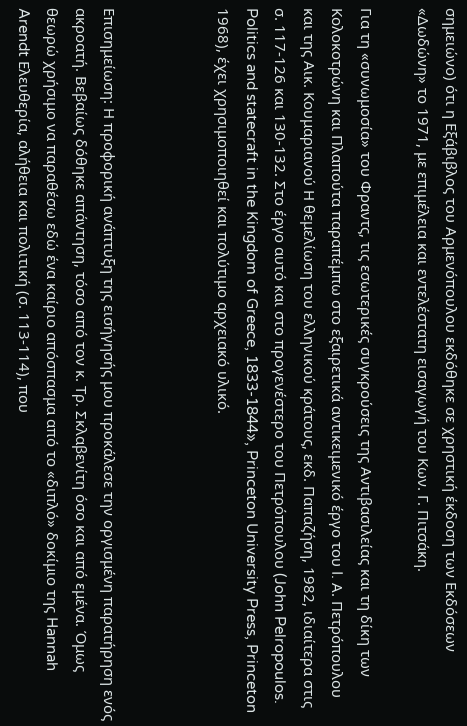σημειώνο) ότι η Εξάβιβλος του Αρμενόπουλου εκδόθηκε σε χρηστική έκδοση των Εκδόσεων «Δωδώνη» το 1971, με επιμέλεια και εντελέστατη εισαγωγή του Κων. Γ. Πιτσάκη.

Για τη «συνωμοσία» του Φραντς, τις εσωτερικές συγκρούσεις της Αντιβασιλείας και τη δίκη των Κολοκοτρώνη και Πλαπούτα παραπέμπω στο εξαιρετικά αντικειμενικό έργο του I. Α. Πετρόπουλου και της Αικ. Κουμαριανού Η θεμελίωση του ελληνικού κράτους, εκδ. Παπαζήση, 1982, ιδιαίτερα στις σ. 117-126 και 130-132. Στο έργο αυτό και στο προγενέστερο του Πετρόπουλου (John Pelropoulos. Politics and statecraft in the Kingdom of Greece, 1833-1844», Princeton University Press, Princeton 1968), έχει χρησιμοποιηθεί και πολύτιμο αρχειακό υλικό.



Επισημείωση: Η προφορική ανάπτυξη της εισήγησής μου προκάλεσε την οργισμένη παρατήρηση ενός ακροατή. Βεβαίως δόθηκε απάντηση, τόσο από τον κ. Τρ. Σκλαβενίτη όσο και από εμένα. Όμως θεωρώ χρήσιμο να παραθέσω εδώ ένα καίριο απόσπασμα από το «διπλό» δοκίμιο της Hannah Arendt Ελευθερία, αλήθεια και πολιτική (σ. 113-114), που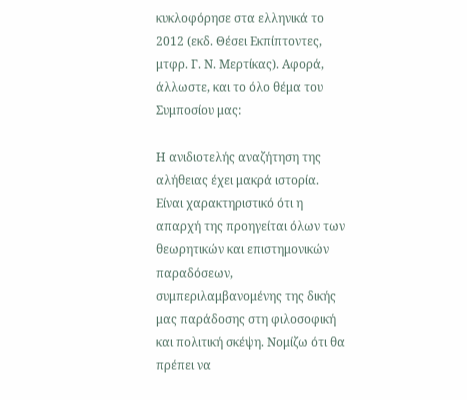κυκλοφόρησε στα ελληνικά το 2012 (εκδ. Θέσει Εκπίπτοντες, μτφρ. Γ. Ν. Μερτίκας). Αφορά, άλλωστε, και το όλο θέμα του Συμποσίου μας:

Η ανιδιοτελής αναζήτηση της αλήθειας έχει μακρά ιστορία. Είναι χαρακτηριστικό ότι η απαρχή της προηγείται όλων των θεωρητικών και επιστημονικών παραδόσεων, συμπεριλαμβανομένης της δικής μας παράδοσης στη φιλοσοφική και πολιτική σκέψη. Νομίζω ότι θα πρέπει να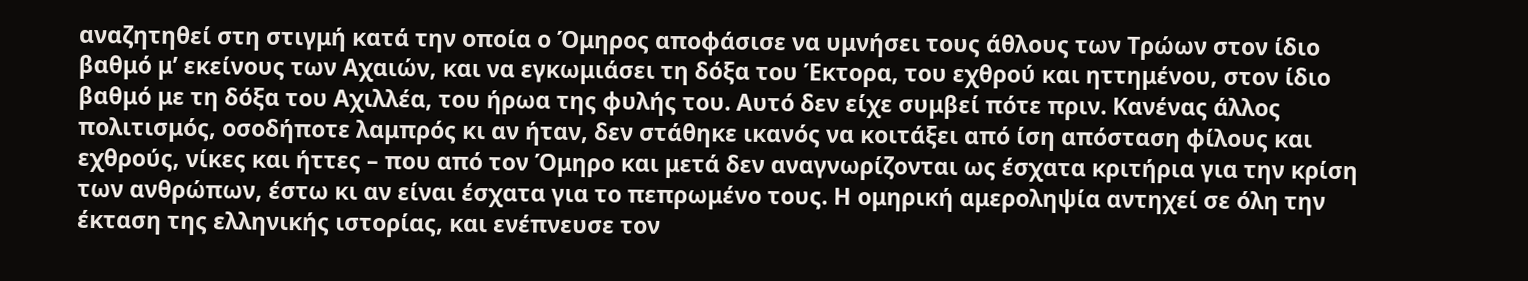αναζητηθεί στη στιγμή κατά την οποία ο Όμηρος αποφάσισε να υμνήσει τους άθλους των Τρώων στον ίδιο βαθμό μ’ εκείνους των Αχαιών, και να εγκωμιάσει τη δόξα του Έκτορα, του εχθρού και ηττημένου, στον ίδιο βαθμό με τη δόξα του Αχιλλέα, του ήρωα της φυλής του. Αυτό δεν είχε συμβεί πότε πριν. Κανένας άλλος πολιτισμός, οσοδήποτε λαμπρός κι αν ήταν, δεν στάθηκε ικανός να κοιτάξει από ίση απόσταση φίλους και εχθρούς, νίκες και ήττες – που από τον Όμηρο και μετά δεν αναγνωρίζονται ως έσχατα κριτήρια για την κρίση των ανθρώπων, έστω κι αν είναι έσχατα για το πεπρωμένο τους. Η ομηρική αμεροληψία αντηχεί σε όλη την έκταση της ελληνικής ιστορίας, και ενέπνευσε τον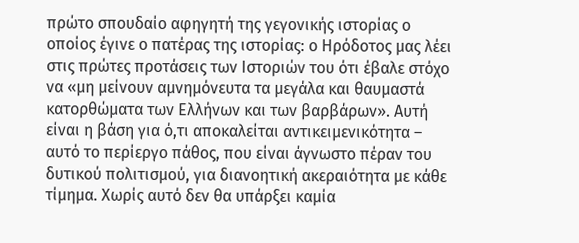πρώτο σπουδαίο αφηγητή της γεγονικής ιστορίας ο οποίος έγινε ο πατέρας της ιστορίας: ο Ηρόδοτος μας λέει στις πρώτες προτάσεις των Ιστοριών του ότι έβαλε στόχο να «μη μείνουν αμνημόνευτα τα μεγάλα και θαυμαστά κατορθώματα των Ελλήνων και των βαρβάρων». Αυτή είναι η βάση για ό,τι αποκαλείται αντικειμενικότητα – αυτό το περίεργο πάθος, που είναι άγνωστο πέραν του δυτικού πολιτισμού, για διανοητική ακεραιότητα με κάθε τίμημα. Χωρίς αυτό δεν θα υπάρξει καμία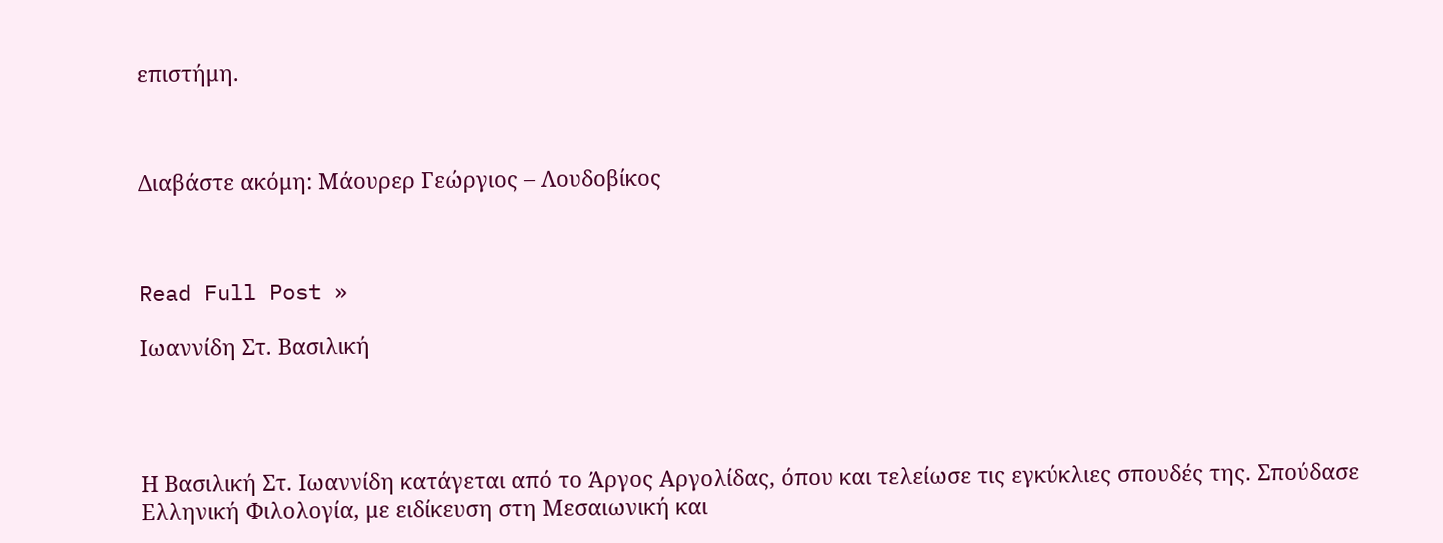επιστήμη.



Διαβάστε ακόμη: Μάουρερ Γεώργιος – Λουδοβίκος



Read Full Post »

Ιωαννίδη Στ. Βασιλική




Η Βασιλική Στ. Ιωαννίδη κατάγεται από το Άργος Αργολίδας, όπου και τελείωσε τις εγκύκλιες σπουδές της. Σπούδασε Ελληνική Φιλολογία, με ειδίκευση στη Μεσαιωνική και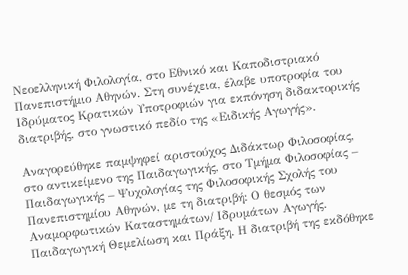Νεοελληνική Φιλολογία, στο Εθνικό και Καποδιστριακό Πανεπιστήμιο Αθηνών. Στη συνέχεια, έλαβε υποτροφία του Ιδρύματος Κρατικών Υποτροφιών για εκπόνηση διδακτορικής διατριβής, στο γνωστικό πεδίο της «Ειδικής Αγωγής».

Αναγορεύθηκε παμψηφεί αριστούχος Διδάκτωρ Φιλοσοφίας, στο αντικείμενο της Παιδαγωγικής, στο Τμήμα Φιλοσοφίας – Παιδαγωγικής – Ψυχολογίας της Φιλοσοφικής Σχολής του Πανεπιστημίου Αθηνών, με τη διατριβή: Ο θεσμός των Αναμορφωτικών Καταστημάτων/ Ιδρυμάτων Αγωγής. Παιδαγωγική Θεμελίωση και Πράξη. Η διατριβή της εκδόθηκε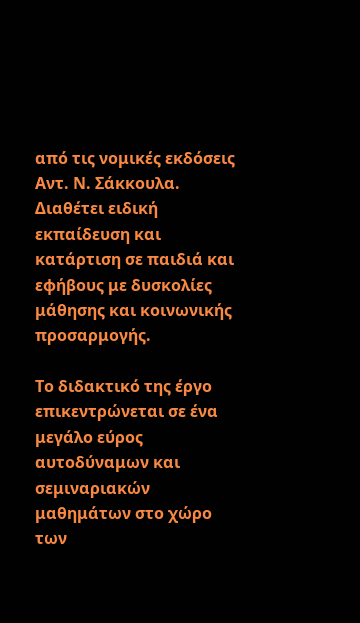από τις νομικές εκδόσεις Αντ. Ν. Σάκκουλα. Διαθέτει ειδική εκπαίδευση και κατάρτιση σε παιδιά και εφήβους με δυσκολίες μάθησης και κοινωνικής προσαρμογής.

Το διδακτικό της έργο επικεντρώνεται σε ένα μεγάλο εύρος αυτοδύναμων και σεμιναριακών μαθημάτων στο χώρο των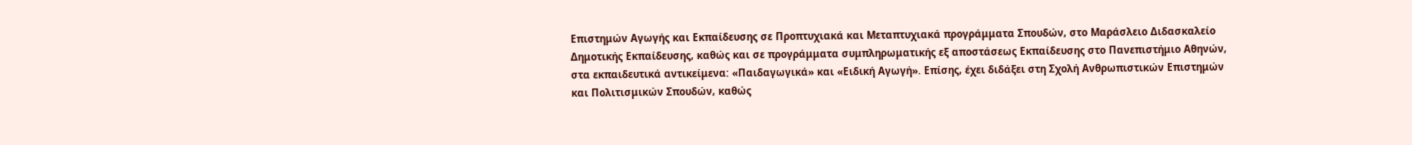Επιστημών Αγωγής και Εκπαίδευσης σε Προπτυχιακά και Μεταπτυχιακά προγράμματα Σπουδών, στο Μαράσλειο Διδασκαλείο Δημοτικής Εκπαίδευσης, καθώς και σε προγράμματα συμπληρωματικής εξ αποστάσεως Εκπαίδευσης στο Πανεπιστήμιο Αθηνών, στα εκπαιδευτικά αντικείμενα: «Παιδαγωγικά» και «Ειδική Αγωγή». Επίσης, έχει διδάξει στη Σχολή Ανθρωπιστικών Επιστημών και Πολιτισμικών Σπουδών, καθώς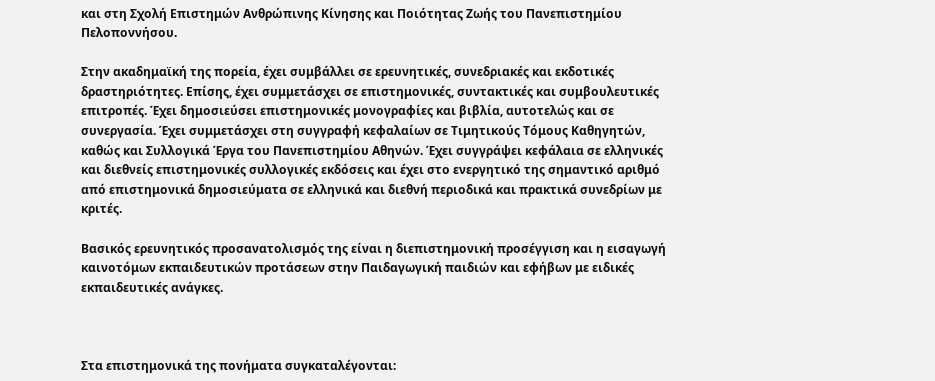και στη Σχολή Επιστημών Ανθρώπινης Κίνησης και Ποιότητας Ζωής του Πανεπιστημίου Πελοποννήσου.

Στην ακαδημαϊκή της πορεία, έχει συμβάλλει σε ερευνητικές, συνεδριακές και εκδοτικές δραστηριότητες. Επίσης, έχει συμμετάσχει σε επιστημονικές, συντακτικές και συμβουλευτικές επιτροπές. Έχει δημοσιεύσει επιστημονικές μονογραφίες και βιβλία, αυτοτελώς και σε συνεργασία. Έχει συμμετάσχει στη συγγραφή κεφαλαίων σε Τιμητικούς Τόμους Καθηγητών, καθώς και Συλλογικά Έργα του Πανεπιστημίου Αθηνών. Έχει συγγράψει κεφάλαια σε ελληνικές και διεθνείς επιστημονικές συλλογικές εκδόσεις και έχει στο ενεργητικό της σημαντικό αριθμό από επιστημονικά δημοσιεύματα σε ελληνικά και διεθνή περιοδικά και πρακτικά συνεδρίων με κριτές.

Βασικός ερευνητικός προσανατολισμός της είναι η διεπιστημονική προσέγγιση και η εισαγωγή καινοτόμων εκπαιδευτικών προτάσεων στην Παιδαγωγική παιδιών και εφήβων με ειδικές εκπαιδευτικές ανάγκες.



Στα επιστημονικά της πονήματα συγκαταλέγονται: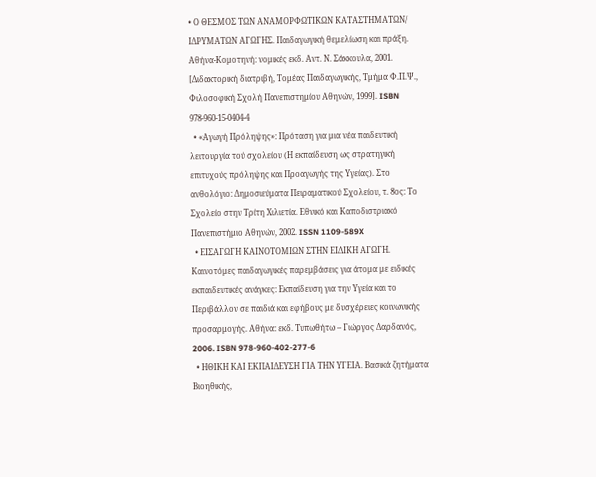• Ο ΘΕΣΜΟΣ ΤΩΝ ΑΝΑΜΟΡΦΩΤΙΚΩΝ ΚΑΤΑΣΤΗΜΑΤΩΝ/ ΙΔΡΥΜΑΤΩΝ ΑΓΩΓΗΣ. Παιδαγωγική θεμελίωση και πράξη. Αθήνα-Κομοτηνή: νομικές εκδ. Αντ. Ν. Σάκκουλα, 2001. [Διδακτορική διατριβή, Τομέας Παιδαγωγικής, Τμήμα Φ.Π.Ψ., Φιλοσοφική Σχολή Πανεπιστημίου Αθηνών, 1999]. ISBN 978-960-15-0404-4
  • «Αγωγή Πρόληψης»: Πρόταση για μια νέα παιδευτική λειτουργία τού σχολείου (Η εκπαίδευση ως στρατηγική επιτυχούς πρόληψης και Προαγωγής της Υγείας). Στο ανθολόγιο: Δημοσιεύματα Πειραματικού Σχολείου, τ. 8ος: Το Σχολείο στην Τρίτη Χιλιετία. Εθνικό και Καποδιστριακό Πανεπιστήμιο Αθηνών, 2002. ISSN 1109-589X
  • ΕΙΣΑΓΩΓΗ ΚΑΙΝΟΤΟΜΙΩΝ ΣΤΗΝ ΕΙΔΙΚΗ ΑΓΩΓΗ. Καινοτόμες παιδαγωγικές παρεμβάσεις για άτομα με ειδικές εκπαιδευτικές ανάγκες: Εκπαίδευση για την Υγεία και το Περιβάλλον σε παιδιά και εφήβους με δυσχέρειες κοινωνικής προσαρμογής. Αθήνα: εκδ. Τυπωθήτω – Γιώργος Δαρδανός, 2006. ISBN 978-960-402-277-6
  • ΗΘΙΚΗ ΚΑΙ ΕΚΠΑΙΔΕΥΣΗ ΓΙΑ ΤΗΝ ΥΓΕΙΑ. Βασικά ζητήματα Βιοηθικής,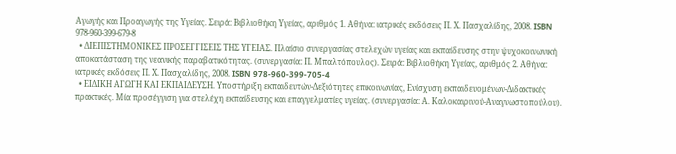Αγωγής και Προαγωγής της Υγείας. Σειρά: Βιβλιοθήκη Υγείας, αριθμός 1. Αθήνα: ιατρικές εκδόσεις Π. Χ. Πασχαλίδης, 2008. ISBN 978-960-399-679-8
  • ΔΙΕΠΙΣΤΗΜΟΝΙΚΕΣ ΠΡΟΣΕΓΓΙΣΕΙΣ ΤΗΣ ΥΓΕΙΑΣ. Πλαίσιο συνεργασίας στελεχών υγείας και εκπαίδευσης στην ψυχοκοινωνική αποκατάσταση της νεανικής παραβατικότητας. (συνεργασία: Π. Μπαλτόπουλος). Σειρά: Βιβλιοθήκη Υγείας, αριθμός 2. Αθήνα: ιατρικές εκδόσεις Π. Χ. Πασχαλίδης, 2008. ISBN 978-960-399-705-4
  • ΕΙΔΙΚΗ ΑΓΩΓΗ ΚΑΙ ΕΚΠΑΙΔΕΥΣΗ. Υποστήριξη εκπαιδευτών-Δεξιότητες επικοινωνίας, Ενίσχυση εκπαιδευομένων-Διδακτικές πρακτικές. Μία προσέγγιση για στελέχη εκπαίδευσης και επαγγελματίες υγείας. (συνεργασία: Α. Καλοκαιρινού-Αναγνωστοπούλου).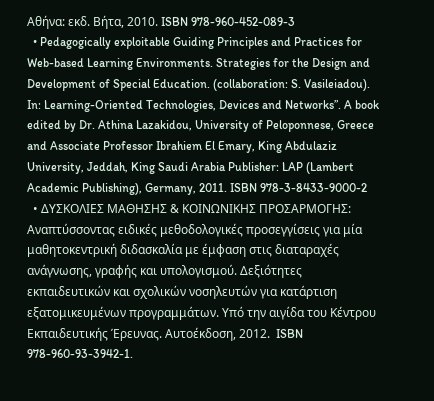Αθήνα: εκδ. Βήτα, 2010. ISBN 978-960-452-089-3
  • Pedagogically exploitable Guiding Principles and Practices for Web-based Learning Environments. Strategies for the Design and Development of Special Education. (collaboration: S. Vasileiadou). In: Learning-Oriented Technologies, Devices and Networks”. A book edited by Dr. Athina Lazakidou, University of Peloponnese, Greece and Associate Professor Ibrahiem El Emary, King Abdulaziz University, Jeddah, King Saudi Arabia Publisher: LAP (Lambert Academic Publishing), Germany, 2011. ISBN 978-3-8433-9000-2
  • ΔΥΣΚΟΛΙΕΣ ΜΑΘΗΣΗΣ & ΚΟΙΝΩΝΙΚΗΣ ΠΡΟΣΑΡΜΟΓΗΣ: Αναπτύσσοντας ειδικές μεθοδολογικές προσεγγίσεις για μία μαθητοκεντρική διδασκαλία με έμφαση στις διαταραχές ανάγνωσης, γραφής και υπολογισμού. Δεξιότητες εκπαιδευτικών και σχολικών νοσηλευτών για κατάρτιση εξατομικευμένων προγραμμάτων. Υπό την αιγίδα του Κέντρου Εκπαιδευτικής Έρευνας. Αυτοέκδοση, 2012.  ISBN 978-960-93-3942-1.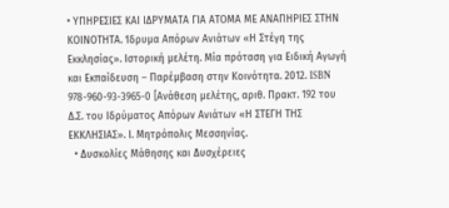• ΥΠΗΡΕΣΙΕΣ ΚΑΙ ΙΔΡΥΜΑΤΑ ΓΙΑ ΑΤΟΜΑ ΜΕ ΑΝΑΠΗΡΙΕΣ ΣΤΗΝ ΚΟΙΝΟΤΗΤΑ. Ίδρυμα Απόρων Ανιάτων «Η Στέγη της Εκκλησίας». Ιστορική μελέτη. Μία πρόταση για Ειδική Αγωγή και Εκπαίδευση – Παρέμβαση στην Κοινότητα. 2012. ISBN 978-960-93-3965-0 [Ανάθεση μελέτης, αριθ. Πρακτ. 192 του Δ.Σ. του Ιδρύματος Απόρων Ανιάτων «Η ΣΤΕΓΗ ΤΗΣ ΕΚΚΛΗΣΙΑΣ». Ι. Μητρόπολις Μεσσηνίας.
  • Δυσκολίες Μάθησης και Δυσχέρειες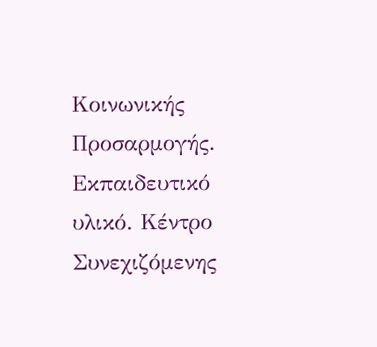Κοινωνικής Προσαρμογής. Εκπαιδευτικό υλικό. Κέντρο Συνεχιζόμενης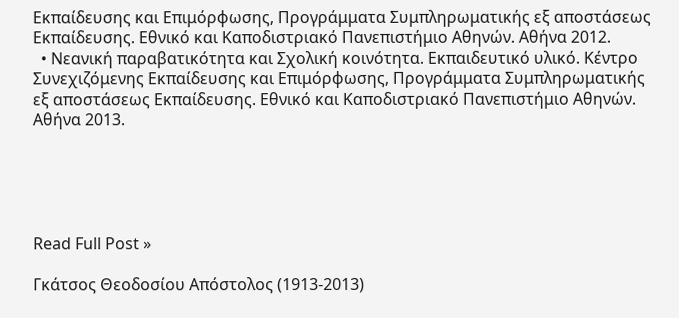Εκπαίδευσης και Επιμόρφωσης, Προγράμματα Συμπληρωματικής εξ αποστάσεως Εκπαίδευσης. Εθνικό και Καποδιστριακό Πανεπιστήμιο Αθηνών. Αθήνα 2012.
  • Νεανική παραβατικότητα και Σχολική κοινότητα. Εκπαιδευτικό υλικό. Κέντρο Συνεχιζόμενης Εκπαίδευσης και Επιμόρφωσης, Προγράμματα Συμπληρωματικής εξ αποστάσεως Εκπαίδευσης. Εθνικό και Καποδιστριακό Πανεπιστήμιο Αθηνών. Αθήνα 2013.





Read Full Post »

Γκάτσος Θεοδοσίου Απόστολος (1913-2013)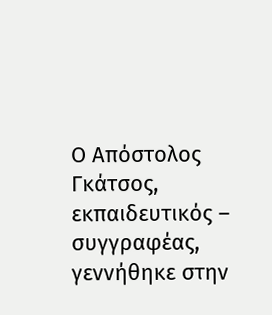Ο Απόστολος Γκάτσος, εκπαιδευτικός – συγγραφέας, γεννήθηκε στην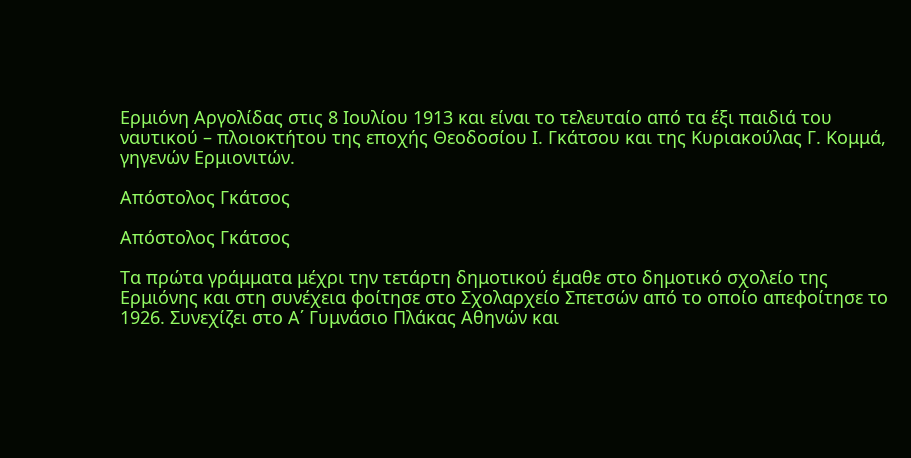Ερμιόνη Αργολίδας στις 8 Ιουλίου 1913 και είναι το τελευταίο από τα έξι παιδιά του ναυτικού – πλοιοκτήτου της εποχής Θεοδοσίου Ι. Γκάτσου και της Κυριακούλας Γ. Κομμά, γηγενών Ερμιονιτών.

Απόστολος Γκάτσος

Απόστολος Γκάτσος

Τα πρώτα γράμματα μέχρι την τετάρτη δημοτικού έμαθε στο δημοτικό σχολείο της Ερμιόνης και στη συνέχεια φοίτησε στο Σχολαρχείο Σπετσών από το οποίο απεφοίτησε το 1926. Συνεχίζει στο Α΄ Γυμνάσιο Πλάκας Αθηνών και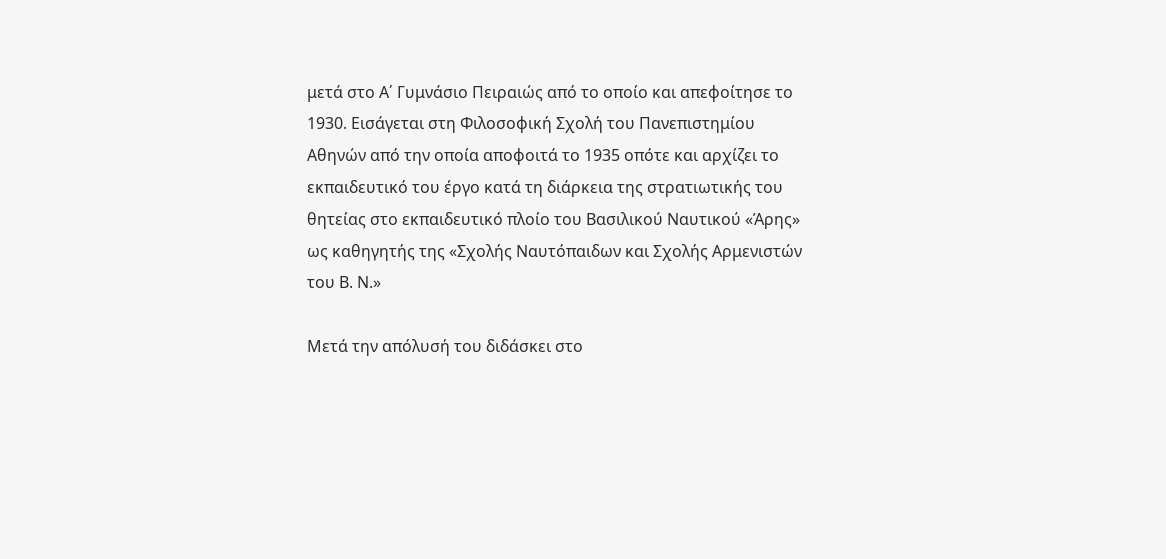μετά στο Α΄ Γυμνάσιο Πειραιώς από το οποίο και απεφοίτησε το 1930. Εισάγεται στη Φιλοσοφική Σχολή του Πανεπιστημίου Αθηνών από την οποία αποφοιτά το 1935 οπότε και αρχίζει το εκπαιδευτικό του έργο κατά τη διάρκεια της στρατιωτικής του θητείας στο εκπαιδευτικό πλοίο του Βασιλικού Ναυτικού «Άρης» ως καθηγητής της «Σχολής Ναυτόπαιδων και Σχολής Αρμενιστών του Β. Ν.»

Μετά την απόλυσή του διδάσκει στο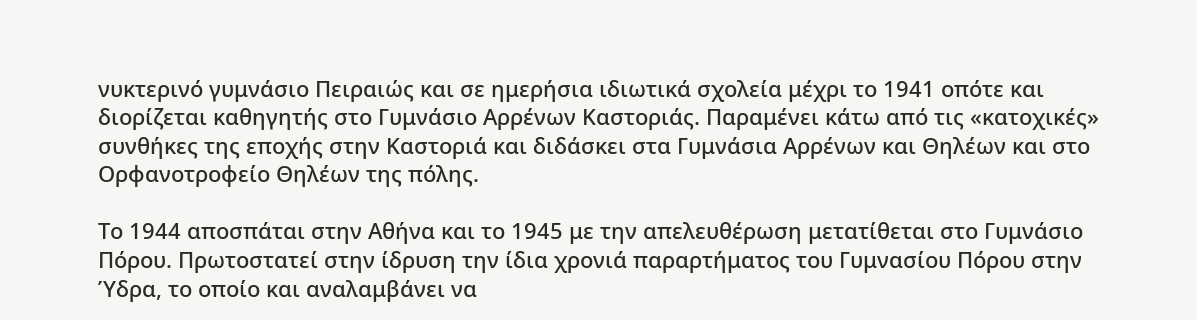νυκτερινό γυμνάσιο Πειραιώς και σε ημερήσια ιδιωτικά σχολεία μέχρι το 1941 οπότε και διορίζεται καθηγητής στο Γυμνάσιο Αρρένων Καστοριάς. Παραμένει κάτω από τις «κατοχικές» συνθήκες της εποχής στην Καστοριά και διδάσκει στα Γυμνάσια Αρρένων και Θηλέων και στο Ορφανοτροφείο Θηλέων της πόλης.

Το 1944 αποσπάται στην Αθήνα και το 1945 με την απελευθέρωση μετατίθεται στο Γυμνάσιο Πόρου. Πρωτοστατεί στην ίδρυση την ίδια χρονιά παραρτήματος του Γυμνασίου Πόρου στην Ύδρα, το οποίο και αναλαμβάνει να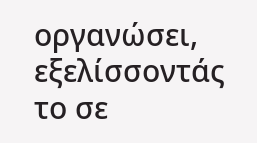οργανώσει, εξελίσσοντάς το σε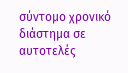σύντομο χρονικό διάστημα σε αυτοτελές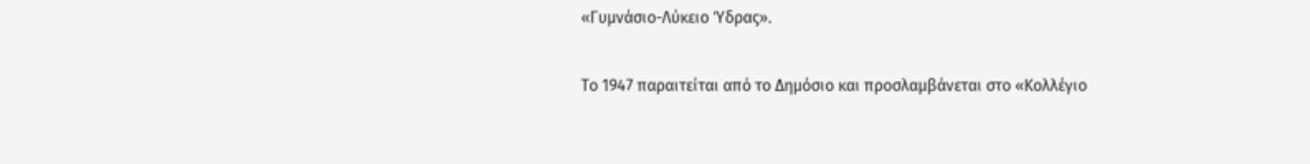«Γυμνάσιο-Λύκειο Ύδρας».

Το 1947 παραιτείται από το Δημόσιο και προσλαμβάνεται στο «Κολλέγιο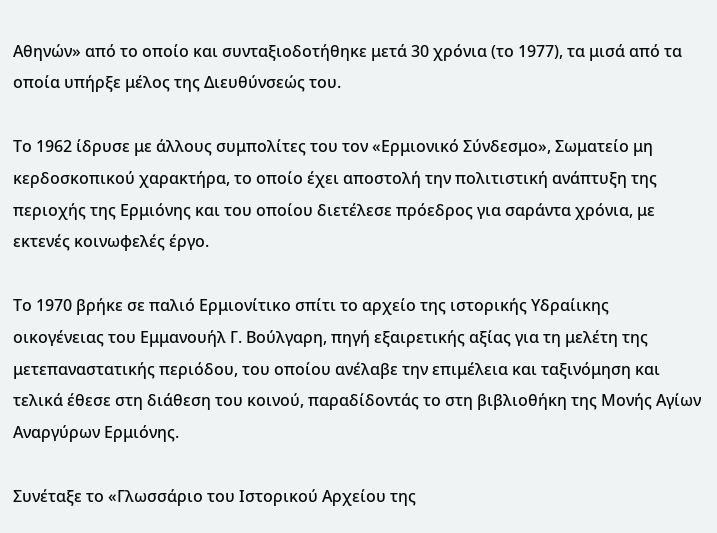Αθηνών» από το οποίο και συνταξιοδοτήθηκε μετά 30 χρόνια (το 1977), τα μισά από τα οποία υπήρξε μέλος της Διευθύνσεώς του.

Το 1962 ίδρυσε με άλλους συμπολίτες του τον «Ερμιονικό Σύνδεσμο», Σωματείο μη κερδοσκοπικού χαρακτήρα, το οποίο έχει αποστολή την πολιτιστική ανάπτυξη της περιοχής της Ερμιόνης και του οποίου διετέλεσε πρόεδρος για σαράντα χρόνια, με εκτενές κοινωφελές έργο.

Το 1970 βρήκε σε παλιό Ερμιονίτικο σπίτι το αρχείο της ιστορικής Υδραίικης οικογένειας του Εμμανουήλ Γ. Βούλγαρη, πηγή εξαιρετικής αξίας για τη μελέτη της μετεπαναστατικής περιόδου, του οποίου ανέλαβε την επιμέλεια και ταξινόμηση και τελικά έθεσε στη διάθεση του κοινού, παραδίδοντάς το στη βιβλιοθήκη της Μονής Αγίων Αναργύρων Ερμιόνης.

Συνέταξε το «Γλωσσάριο του Ιστορικού Αρχείου της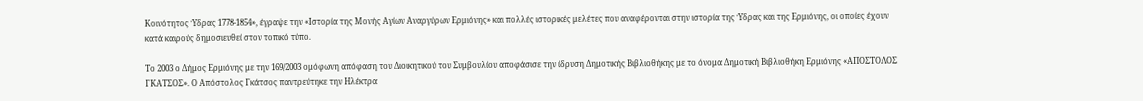Κοινότητος Ύδρας 1778-1854», έγραψε την «Ιστορία της Μονής Αγίων Αναργύρων Ερμιόνης» και πολλές ιστορικές μελέτες που αναφέρονται στην ιστορία της Ύδρας και της Ερμιόνης, οι οποίες έχουν κατά καιρούς δημοσιευθεί στον τοπικό τύπο.

Το 2003 ο Δήμος Ερμιόνης με την 169/2003 ομόφωνη απόφαση του Διοικητικού του Συμβουλίου αποφάσισε την ίδρυση Δημοτικής Βιβλιοθήκης με το όνομα Δημοτική Βιβλιοθήκη Ερμιόνης «ΑΠΟΣΤΟΛΟΣ ΓΚΑΤΣΟΣ». Ο Απόστολος Γκάτσος παντρεύτηκε την Ηλέκτρα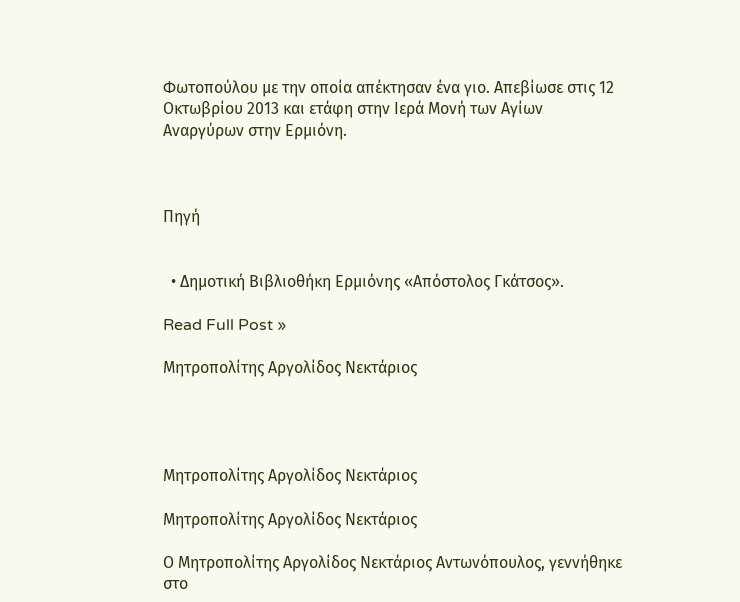Φωτοπούλου με την οποία απέκτησαν ένα γιο. Απεβίωσε στις 12 Οκτωβρίου 2013 και ετάφη στην Ιερά Μονή των Αγίων Αναργύρων στην Ερμιόνη.



Πηγή


  • Δημοτική Βιβλιοθήκη Ερμιόνης «Απόστολος Γκάτσος».

Read Full Post »

Μητροπολίτης Αργολίδος Νεκτάριος




Μητροπολίτης Αργολίδος Νεκτάριος

Μητροπολίτης Αργολίδος Νεκτάριος

Ο Μητροπολίτης Αργολίδος Νεκτάριος Αντωνόπουλος, γεννήθηκε στο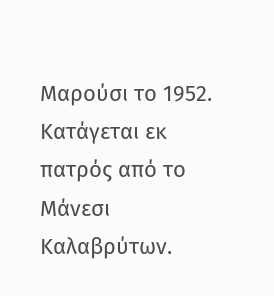Μαρούσι το 1952. Κατάγεται εκ πατρός από το Μάνεσι Καλαβρύτων.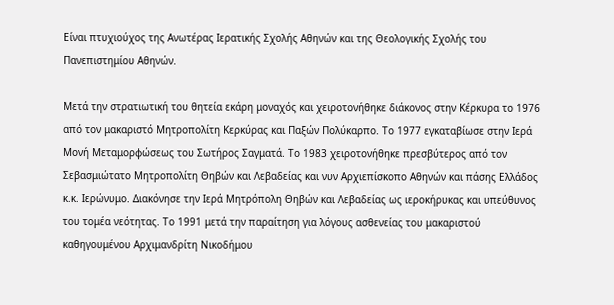Είναι πτυχιούχος της Ανωτέρας Ιερατικής Σχολής Αθηνών και της Θεολογικής Σχολής του Πανεπιστημίου Αθηνών.

Μετά την στρατιωτική του θητεία εκάρη μοναχός και χειροτονήθηκε διάκονος στην Κέρκυρα το 1976 από τον μακαριστό Μητροπολίτη Κερκύρας και Παξών Πολύκαρπο. Το 1977 εγκαταβίωσε στην Ιερά Μονή Μεταμορφώσεως του Σωτήρος Σαγματά. Το 1983 χειροτονήθηκε πρεσβύτερος από τον Σεβασμιώτατο Μητροπολίτη Θηβών και Λεβαδείας και νυν Αρχιεπίσκοπο Αθηνών και πάσης Ελλάδος κ.κ. Ιερώνυμο. Διακόνησε την Ιερά Μητρόπολη Θηβών και Λεβαδείας ως ιεροκήρυκας και υπεύθυνος του τομέα νεότητας. Το 1991 μετά την παραίτηση για λόγους ασθενείας του μακαριστού καθηγουμένου Αρχιμανδρίτη Νικοδήμου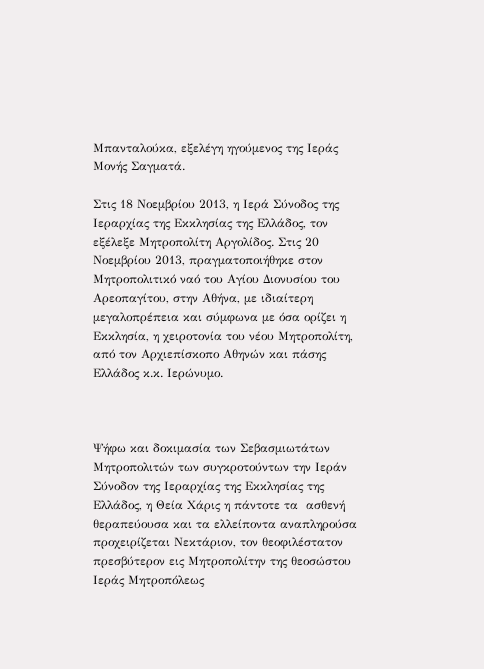Μπανταλούκα, εξελέγη ηγούμενος της Ιεράς Μονής Σαγματά.

Στις 18 Νοεμβρίου 2013, η Ιερά Σύνοδος της Ιεραρχίας της Εκκλησίας της Ελλάδος, τον εξέλεξε Μητροπολίτη Αργολίδος. Στις 20 Νοεμβρίου 2013, πραγματοποιήθηκε στον Μητροπολιτικό ναό του Αγίου Διονυσίου του Αρεοπαγίτου, στην Αθήνα, με ιδιαίτερη μεγαλοπρέπεια και σύμφωνα με όσα ορίζει η Εκκλησία, η χειροτονία του νέου Μητροπολίτη, από τον Αρχιεπίσκοπο Αθηνών και πάσης Ελλάδος κ.κ. Ιερώνυμο.



Ψήφω και δοκιμασία των Σεβασμιωτάτων Μητροπολιτών των συγκροτούντων την Ιεράν Σύνοδον της Ιεραρχίας της Εκκλησίας της Ελλάδος, η Θεία Χάρις η πάντοτε τα  ασθενή θεραπεύουσα και τα ελλείποντα αναπληρούσα προχειρίζεται Νεκτάριον, τον θεοφιλέστατον πρεσβύτερον εις Μητροπολίτην της θεοσώστου Ιεράς Μητροπόλεως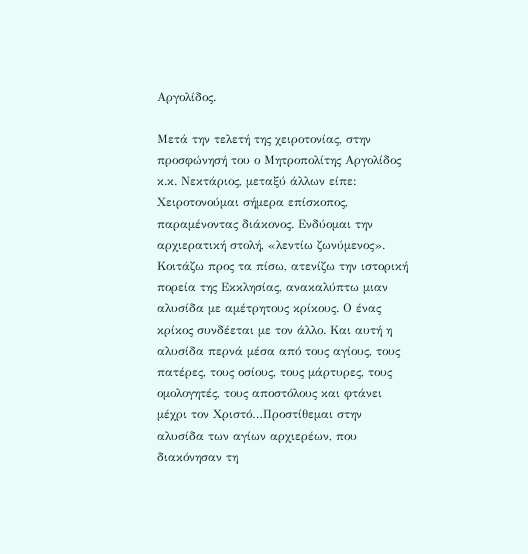Αργολίδος.

Μετά την τελετή της χειροτονίας, στην προσφώνησή του ο Μητροπολίτης Αργολίδος κ.κ. Νεκτάριος, μεταξύ άλλων είπε: Χειροτονούμαι σήμερα επίσκοπος, παραμένοντας διάκονος. Ενδύομαι την αρχιερατική στολή, «λεντίω ζωνύμενος». Κοιτάζω προς τα πίσω, ατενίζω την ιστορική πορεία της Εκκλησίας, ανακαλύπτω μιαν αλυσίδα με αμέτρητους κρίκους. Ο ένας κρίκος συνδέεται με τον άλλο. Και αυτή η αλυσίδα περνά μέσα από τους αγίους, τους πατέρες, τους οσίους, τους μάρτυρες, τους ομολογητές, τους αποστόλους και φτάνει μέχρι τον Χριστό…Προστίθεμαι στην αλυσίδα των αγίων αρχιερέων, που διακόνησαν τη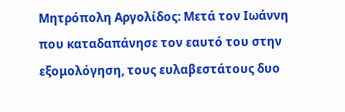Μητρόπολη Αργολίδος: Μετά τον Ιωάννη που καταδαπάνησε τον εαυτό του στην εξομολόγηση, τους ευλαβεστάτους δυο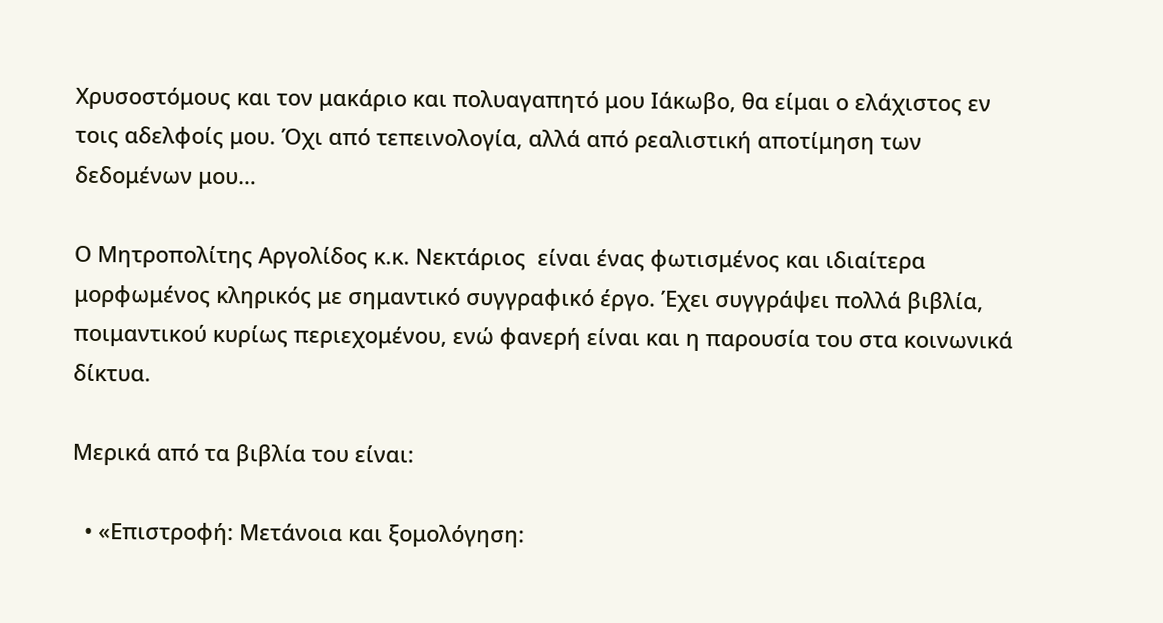Χρυσοστόμους και τον μακάριο και πολυαγαπητό μου Ιάκωβο, θα είμαι ο ελάχιστος εν τοις αδελφοίς μου. Όχι από τεπεινολογία, αλλά από ρεαλιστική αποτίμηση των δεδομένων μου…

Ο Μητροπολίτης Αργολίδος κ.κ. Νεκτάριος  είναι ένας φωτισμένος και ιδιαίτερα μορφωμένος κληρικός με σημαντικό συγγραφικό έργο. Έχει συγγράψει πολλά βιβλία, ποιμαντικού κυρίως περιεχομένου, ενώ φανερή είναι και η παρουσία του στα κοινωνικά δίκτυα.

Μερικά από τα βιβλία του είναι:

  • «Επιστροφή: Μετάνοια και ξομολόγηση: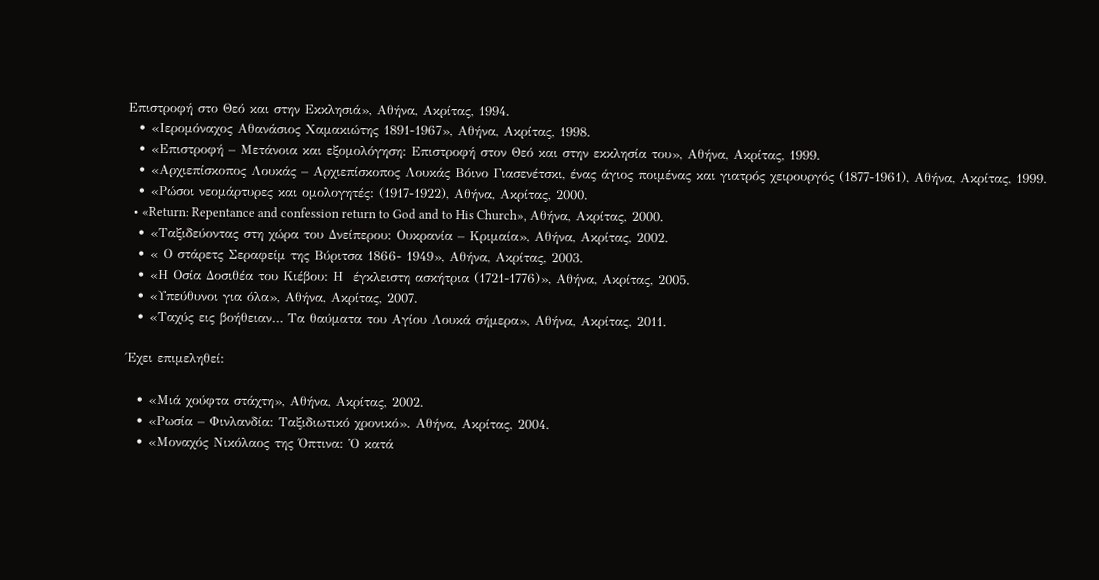Επιστροφή στο Θεό και στην Εκκλησιά», Αθήνα, Ακρίτας, 1994.
  • «Ιερομόναχος Αθανάσιος Χαμακιώτης 1891-1967», Αθήνα, Ακρίτας, 1998.
  • «Επιστροφή – Μετάνοια και εξομολόγηση: Επιστροφή στον Θεό και στην εκκλησία του», Αθήνα, Ακρίτας, 1999.
  • «Αρχιεπίσκοπος Λουκάς – Αρχιεπίσκοπος Λουκάς Βόινο Γιασενέτσκι, ένας άγιος ποιμένας και γιατρός χειρουργός (1877-1961), Αθήνα, Ακρίτας, 1999.
  • «Ρώσοι νεομάρτυρες και ομολογητές: (1917-1922), Αθήνα, Ακρίτας, 2000.
  • «Return: Repentance and confession return to God and to His Church», Αθήνα, Ακρίτας, 2000.
  • «Ταξιδεύοντας στη χώρα του Δνείπερου: Ουκρανία – Κριμαία», Αθήνα, Ακρίτας, 2002.
  • « Ο στάρετς Σεραφείμ της Βύριτσα 1866- 1949», Αθήνα, Ακρίτας, 2003.
  • «Η Οσία Δοσιθέα του Κιέβου: Η  έγκλειστη ασκήτρια (1721-1776)», Αθήνα, Ακρίτας, 2005.
  • «Υπεύθυνοι για όλα», Αθήνα, Ακρίτας, 2007.
  • «Ταχύς εις βοήθειαν… Τα θαύματα του Αγίου Λουκά σήμερα», Αθήνα, Ακρίτας, 2011.

Έχει επιμεληθεί:

  • «Μιά χούφτα στάχτη», Αθήνα, Ακρίτας, 2002.
  • «Ρωσία – Φινλανδία: Ταξιδιωτικό χρονικό». Αθήνα, Ακρίτας, 2004.
  • «Μοναχός Νικόλαος της Όπτινα: Ὁ κατά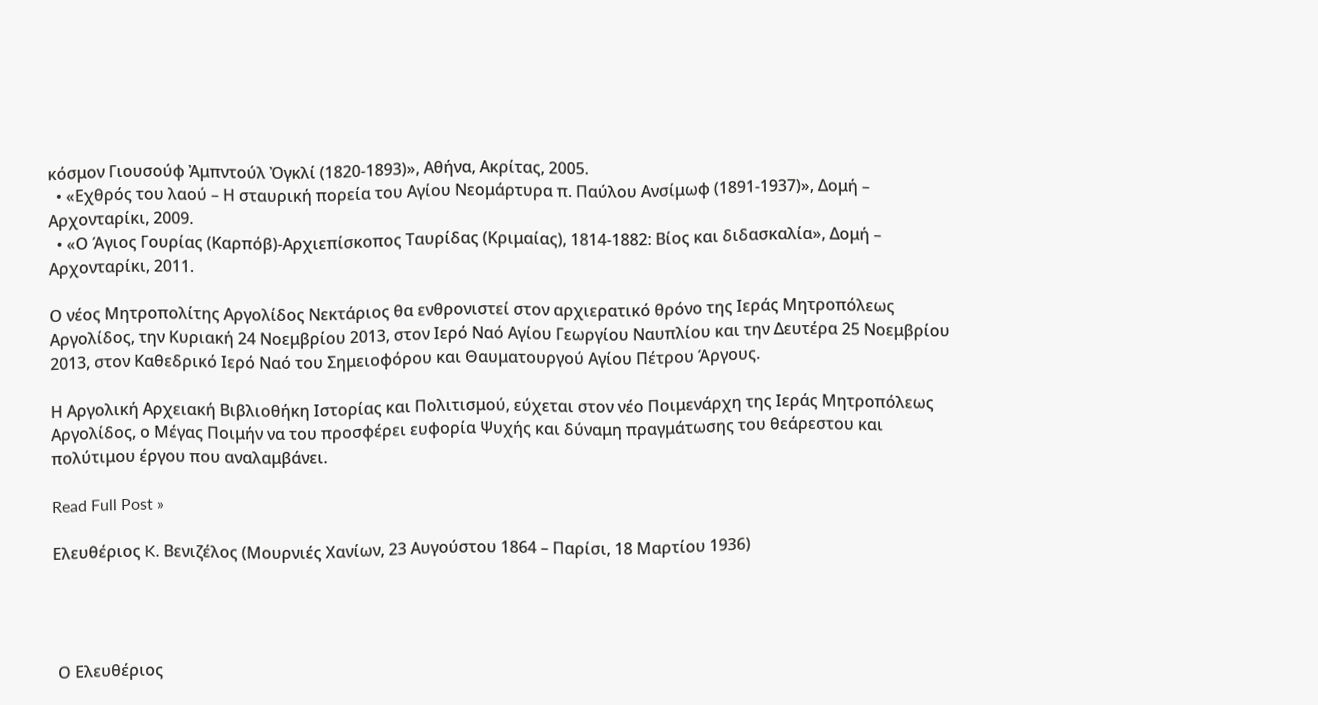κόσμον Γιουσούφ Ἀμπντούλ Ὀγκλί (1820-1893)», Αθήνα, Ακρίτας, 2005.
  • «Εχθρός του λαού – Η σταυρική πορεία του Αγίου Νεομάρτυρα π. Παύλου Ανσίμωφ (1891-1937)», Δομή – Αρχονταρίκι, 2009.
  • «Ο Άγιος Γουρίας (Καρπόβ)-Αρχιεπίσκοπος Ταυρίδας (Κριμαίας), 1814-1882: Βίος και διδασκαλία», Δομή – Αρχονταρίκι, 2011.

Ο νέος Μητροπολίτης Αργολίδος Νεκτάριος θα ενθρονιστεί στον αρχιερατικό θρόνο της Ιεράς Μητροπόλεως Αργολίδος, την Κυριακή 24 Νοεμβρίου 2013, στον Ιερό Ναό Αγίου Γεωργίου Ναυπλίου και την Δευτέρα 25 Νοεμβρίου 2013, στον Καθεδρικό Ιερό Ναό του Σημειοφόρου και Θαυματουργού Αγίου Πέτρου Άργους.

Η Αργολική Αρχειακή Βιβλιοθήκη Ιστορίας και Πολιτισμού, εύχεται στον νέο Ποιμενάρχη της Ιεράς Μητροπόλεως Αργολίδος, ο Μέγας Ποιμήν να του προσφέρει ευφορία Ψυχής και δύναμη πραγμάτωσης του θεάρεστου και πολύτιμου έργου που αναλαμβάνει.

Read Full Post »

Ελευθέριος K. Βενιζέλος (Μουρνιές Χανίων, 23 Αυγούστου 1864 – Παρίσι, 18 Μαρτίου 1936)




 Ο Ελευθέριος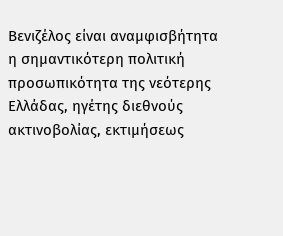Βενιζέλος είναι αναμφισβήτητα η σημαντικότερη πολιτική προσωπικότητα της νεότερης Ελλάδας, ηγέτης διεθνούς ακτινοβολίας, εκτιμήσεως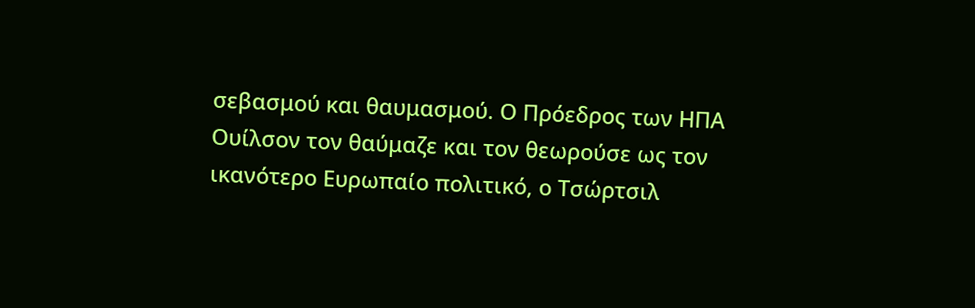σεβασμού και θαυμασμού. Ο Πρόεδρος των ΗΠΑ Ουίλσον τον θαύμαζε και τον θεωρούσε ως τον ικανότερο Ευρωπαίο πολιτικό, ο Τσώρτσιλ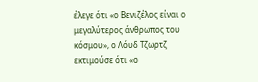έλεγε ότι «ο Βενιζέλος είναι ο μεγαλύτερος άνθρωπος του κόσμου», ο Λόυδ Τζωρτζ εκτιμούσε ότι «ο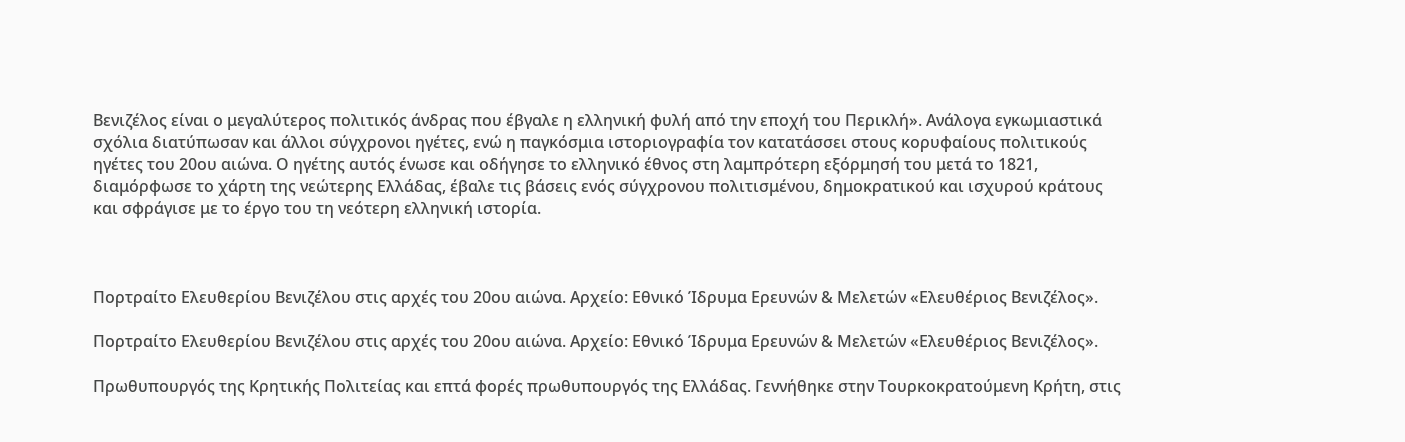Βενιζέλος είναι ο μεγαλύτερος πολιτικός άνδρας που έβγαλε η ελληνική φυλή από την εποχή του Περικλή». Ανάλογα εγκωμιαστικά σχόλια διατύπωσαν και άλλοι σύγχρονοι ηγέτες, ενώ η παγκόσμια ιστοριογραφία τον κατατάσσει στους κορυφαίους πολιτικούς ηγέτες του 20ου αιώνα. Ο ηγέτης αυτός ένωσε και οδήγησε το ελληνικό έθνος στη λαμπρότερη εξόρμησή του μετά το 1821, διαμόρφωσε το χάρτη της νεώτερης Ελλάδας, έβαλε τις βάσεις ενός σύγχρονου πολιτισμένου, δημοκρατικού και ισχυρού κράτους και σφράγισε με το έργο του τη νεότερη ελληνική ιστορία.



Πορτραίτο Ελευθερίου Βενιζέλου στις αρχές του 20ου αιώνα. Αρχείο: Εθνικό Ίδρυμα Ερευνών & Μελετών «Ελευθέριος Βενιζέλος».

Πορτραίτο Ελευθερίου Βενιζέλου στις αρχές του 20ου αιώνα. Αρχείο: Εθνικό Ίδρυμα Ερευνών & Μελετών «Ελευθέριος Βενιζέλος».

Πρωθυπουργός της Κρητικής Πολιτείας και επτά φορές πρωθυπουργός της Ελλάδας. Γεννήθηκε στην Τουρκοκρατούμενη Κρήτη, στις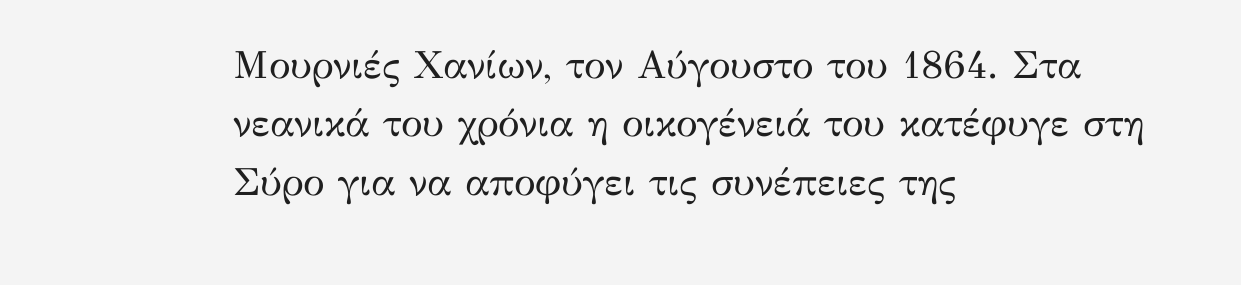Μουρνιές Χανίων, τον Αύγουστο του 1864. Στα νεανικά του χρόνια η οικογένειά του κατέφυγε στη Σύρο για να αποφύγει τις συνέπειες της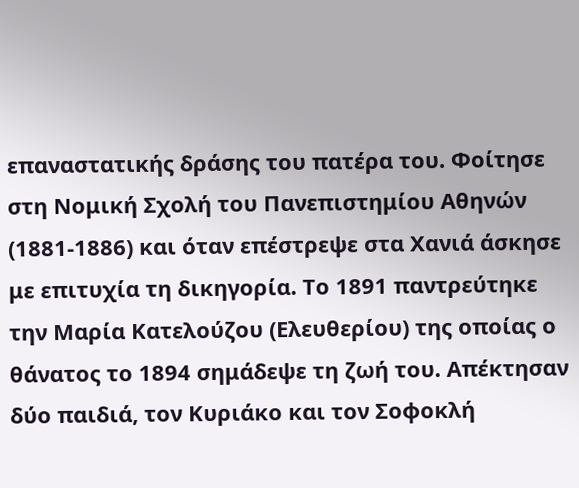επαναστατικής δράσης του πατέρα του. Φοίτησε στη Νομική Σχολή του Πανεπιστημίου Αθηνών (1881-1886) και όταν επέστρεψε στα Χανιά άσκησε με επιτυχία τη δικηγορία. Το 1891 παντρεύτηκε την Μαρία Κατελούζου (Ελευθερίου) της οποίας ο θάνατος το 1894 σημάδεψε τη ζωή του. Απέκτησαν δύο παιδιά, τον Κυριάκο και τον Σοφοκλή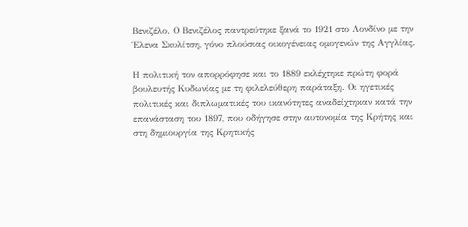Βενιζέλο. Ο Βενιζέλος παντρεύτηκε ξανά το 1921 στο Λονδίνο με την Έλενα Σκυλίτση, γόνο πλούσιας οικογένειας ομογενών της Αγγλίας.

Η πολιτική τον απορρόφησε και το 1889 εκλέχτηκε πρώτη φορά βουλευτής Κυδωνίας με τη φιλελεύθερη παράταξη. Οι ηγετικές πολιτικές και διπλωματικές του ικανότητες αναδείχτηκαν κατά την επανάσταση του 1897, που οδήγησε στην αυτονομία της Κρήτης και στη δημιουργία της Κρητικής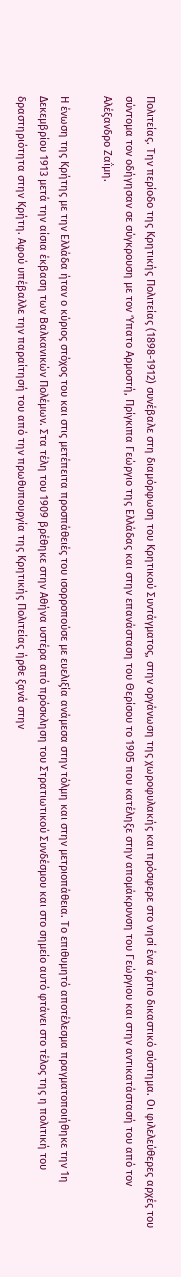Πολιτείας. Την περίοδο της Κρητικής Πολιτείας (1898-1912) συνέβαλε στη διαμόρφωση του Κρητικού Συντάγματος, στην οργάνωση της χωροφυλακής και πρόσφερε στο νησί ένα άρτιο δικαστικό σύστημα. Οι φιλελεύθερες αρχές του σύντομα τον οδήγησαν σε σύγκρουση με τον Ύπατο Αρμοστή, Πρίγκιπα Γεώργιο της Ελλάδας και στην επανάσταση του Θερίσου το 1905 που κατέληξε στην απομάκρυνση του Γεώργιου και στην αντικατάστασή του από τον Αλέξανδρο Ζαΐμη.

Η ένωση της Κρήτης με την Ελλάδα ήταν ο κύριος στόχος του και στις μετέπειτα προσπάθειές του ισορροπούσε με ευελιξία ανάμεσα στην τόλμη και στην μετριοπάθεια. Το επιθυμητό αποτέλεσμα πραγματοποιήθηκε την 1η Δεκεμβρίου 1913 μετά την αίσια έκβαση των Βαλκανικών Πολέμων. Στα τέλη του 1909 βρέθηκε στην Αθήνα υστέρα από πρόσκληση του Στρατιωτικού Συνδέσμου και στο σημείο αυτό φτάνει στο τέλος της η πολιτική του δραστηριότητα στην Κρήτη. Αφού υπέβαλλε την παραίτησή του από την πρωθυπουργία της Κρητικής Πολιτείας ήρθε ξανά στην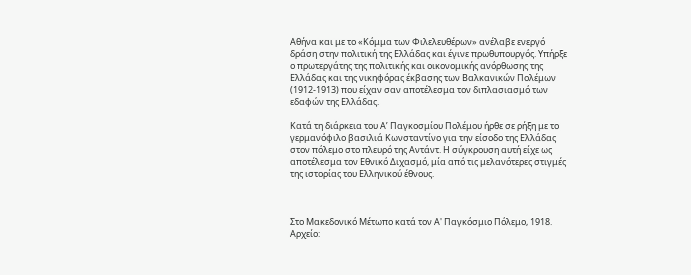Αθήνα και με το «Κόμμα των Φιλελευθέρων» ανέλαβε ενεργό δράση στην πολιτική της Ελλάδας και έγινε πρωθυπουργός. Υπήρξε ο πρωτεργάτης της πολιτικής και οικονομικής ανόρθωσης της Ελλάδας και της νικηφόρας έκβασης των Βαλκανικών Πολέμων (1912-1913) που είχαν σαν αποτέλεσμα τον διπλασιασμό των εδαφών της Ελλάδας.

Κατά τη διάρκεια του Α’ Παγκοσμίου Πολέμου ήρθε σε ρήξη με το γερμανόφιλο βασιλιά Κωνσταντίνο για την είσοδο της Ελλάδας στον πόλεμο στο πλευρό της Αντάντ. Η σύγκρουση αυτή είχε ως αποτέλεσμα τον Εθνικό Διχασμό, μία από τις μελανότερες στιγμές της ιστορίας του Ελληνικού έθνους.



Στο Μακεδονικό Μέτωπο κατά τον Α' Παγκόσμιο Πόλεμο, 1918. Αρχείο: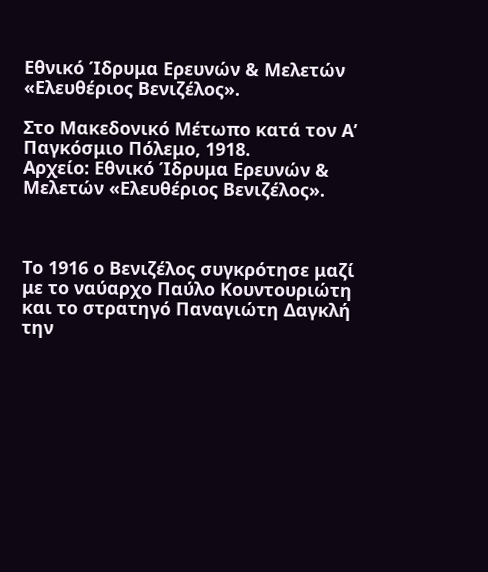Εθνικό Ίδρυμα Ερευνών & Μελετών «Ελευθέριος Βενιζέλος».

Στο Μακεδονικό Μέτωπο κατά τον Α’ Παγκόσμιο Πόλεμο, 1918.
Αρχείο: Εθνικό Ίδρυμα Ερευνών & Μελετών «Ελευθέριος Βενιζέλος».



Το 1916 ο Βενιζέλος συγκρότησε μαζί με το ναύαρχο Παύλο Κουντουριώτη και το στρατηγό Παναγιώτη Δαγκλή την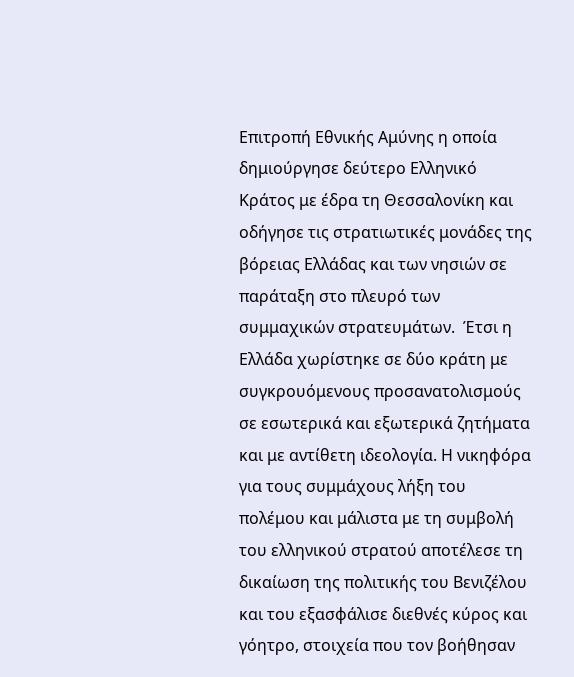Επιτροπή Εθνικής Αμύνης η οποία δημιούργησε δεύτερο Ελληνικό Κράτος με έδρα τη Θεσσαλονίκη και οδήγησε τις στρατιωτικές μονάδες της βόρειας Ελλάδας και των νησιών σε παράταξη στο πλευρό των συμμαχικών στρατευμάτων.  Έτσι η Ελλάδα χωρίστηκε σε δύο κράτη με συγκρουόμενους προσανατολισμούς σε εσωτερικά και εξωτερικά ζητήματα και με αντίθετη ιδεολογία. Η νικηφόρα για τους συμμάχους λήξη του πολέμου και μάλιστα με τη συμβολή του ελληνικού στρατού αποτέλεσε τη δικαίωση της πολιτικής του Βενιζέλου και του εξασφάλισε διεθνές κύρος και γόητρο, στοιχεία που τον βοήθησαν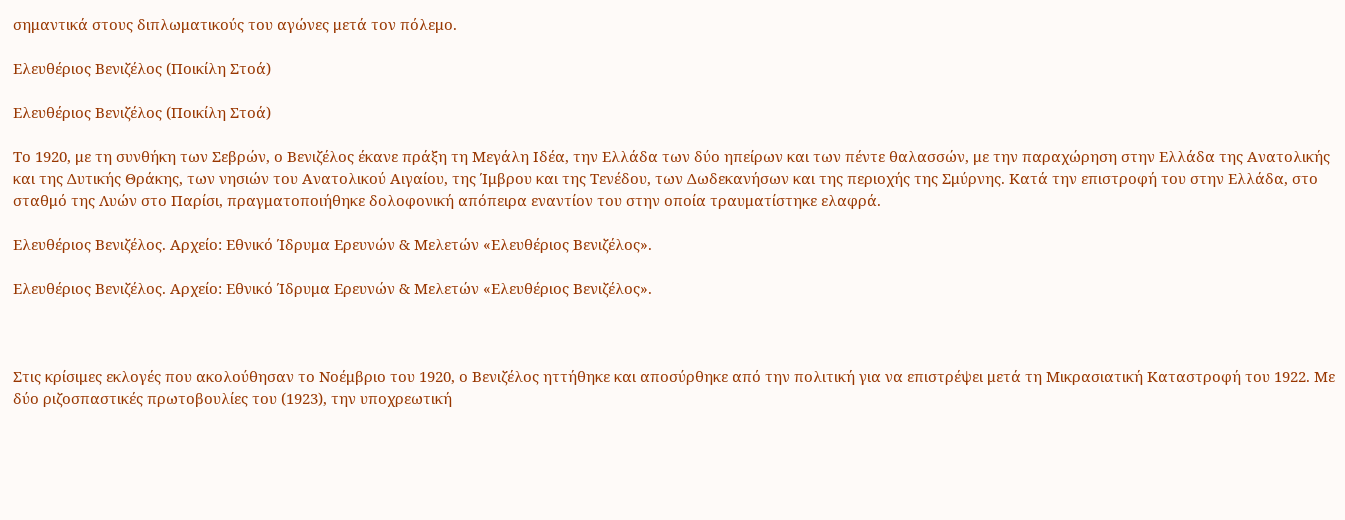σημαντικά στους διπλωματικούς του αγώνες μετά τον πόλεμο.

Ελευθέριος Βενιζέλος (Ποικίλη Στοά)

Ελευθέριος Βενιζέλος (Ποικίλη Στοά)

Το 1920, με τη συνθήκη των Σεβρών, ο Βενιζέλος έκανε πράξη τη Μεγάλη Ιδέα, την Ελλάδα των δύο ηπείρων και των πέντε θαλασσών, με την παραχώρηση στην Ελλάδα της Ανατολικής και της Δυτικής Θράκης, των νησιών του Ανατολικού Αιγαίου, της Ίμβρου και της Τενέδου, των Δωδεκανήσων και της περιοχής της Σμύρνης. Κατά την επιστροφή του στην Ελλάδα, στο σταθμό της Λυών στο Παρίσι, πραγματοποιήθηκε δολοφονική απόπειρα εναντίον του στην οποία τραυματίστηκε ελαφρά.

Ελευθέριος Βενιζέλος. Αρχείο: Εθνικό Ίδρυμα Ερευνών & Μελετών «Ελευθέριος Βενιζέλος».

Ελευθέριος Βενιζέλος. Αρχείο: Εθνικό Ίδρυμα Ερευνών & Μελετών «Ελευθέριος Βενιζέλος».



Στις κρίσιμες εκλογές που ακολούθησαν το Νοέμβριο του 1920, ο Βενιζέλος ηττήθηκε και αποσύρθηκε από την πολιτική για να επιστρέψει μετά τη Μικρασιατική Καταστροφή του 1922. Με δύο ριζοσπαστικές πρωτοβουλίες του (1923), την υποχρεωτική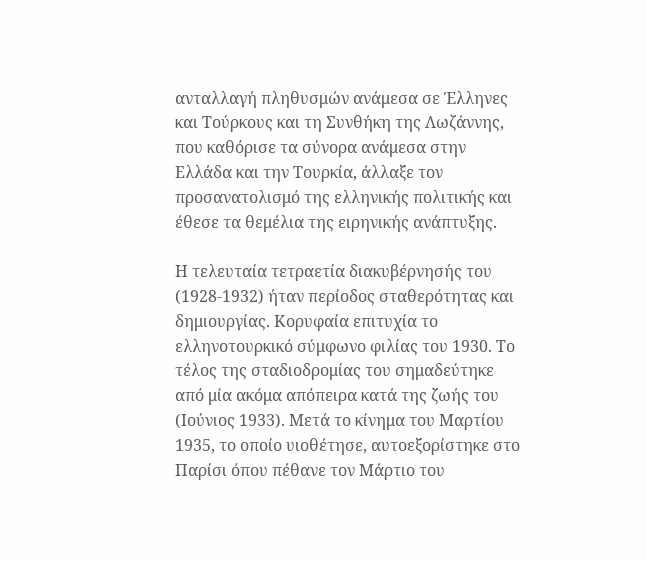ανταλλαγή πληθυσμών ανάμεσα σε Έλληνες και Τούρκους και τη Συνθήκη της Λωζάννης, που καθόρισε τα σύνορα ανάμεσα στην Ελλάδα και την Τουρκία, άλλαξε τον προσανατολισμό της ελληνικής πολιτικής και έθεσε τα θεμέλια της ειρηνικής ανάπτυξης.

Η τελευταία τετραετία διακυβέρνησής του (1928-1932) ήταν περίοδος σταθερότητας και δημιουργίας. Κορυφαία επιτυχία το ελληνοτουρκικό σύμφωνο φιλίας του 1930. Το τέλος της σταδιοδρομίας του σημαδεύτηκε από μία ακόμα απόπειρα κατά της ζωής του (Ιούνιος 1933). Μετά το κίνημα του Μαρτίου 1935, το οποίο υιοθέτησε, αυτοεξορίστηκε στο Παρίσι όπου πέθανε τον Μάρτιο του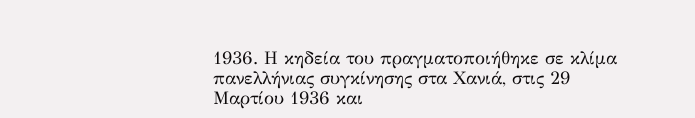1936. Η κηδεία του πραγματοποιήθηκε σε κλίμα πανελλήνιας συγκίνησης στα Χανιά, στις 29 Μαρτίου 1936 και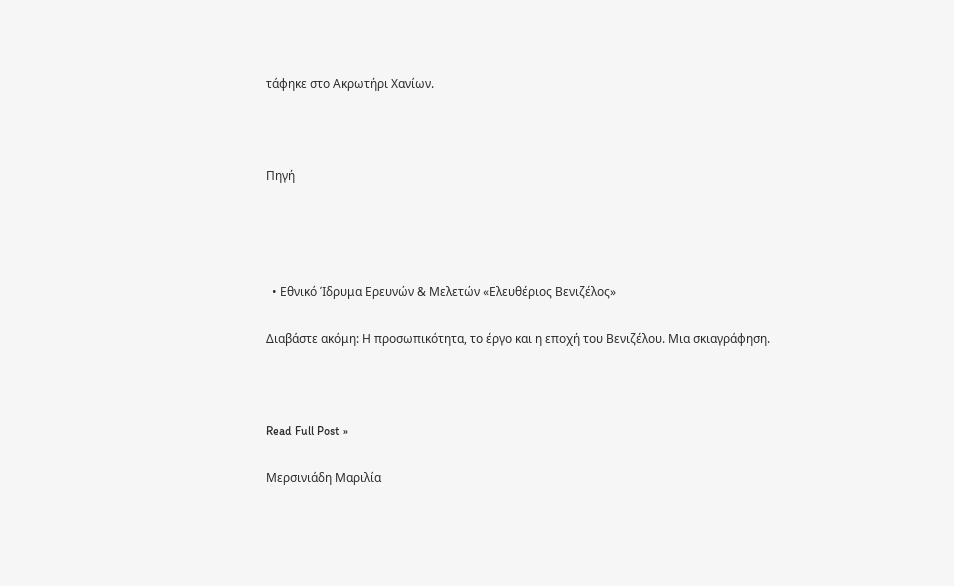τάφηκε στο Ακρωτήρι Χανίων.



Πηγή




  • Εθνικό Ίδρυμα Ερευνών & Μελετών «Ελευθέριος Βενιζέλος»

Διαβάστε ακόμη: Η προσωπικότητα, το έργο και η εποχή του Βενιζέλου. Μια σκιαγράφηση.



Read Full Post »

Μερσινιάδη Μαριλία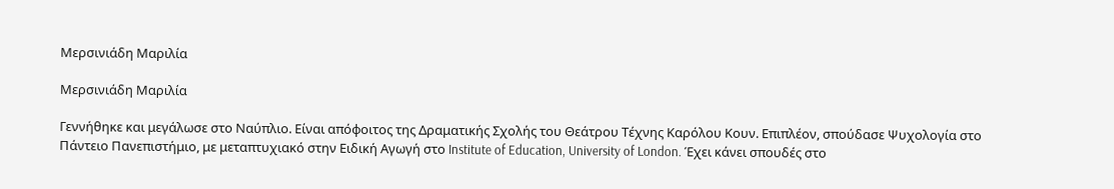Μερσινιάδη Μαριλία

Μερσινιάδη Μαριλία

Γεννήθηκε και μεγάλωσε στο Ναύπλιο. Είναι απόφοιτος της Δραματικής Σχολής του Θεάτρου Τέχνης Καρόλου Κουν. Επιπλέον, σπούδασε Ψυχολογία στο Πάντειο Πανεπιστήμιο, με μεταπτυχιακό στην Ειδική Αγωγή στο Institute of Education, University of London. Έχει κάνει σπουδές στο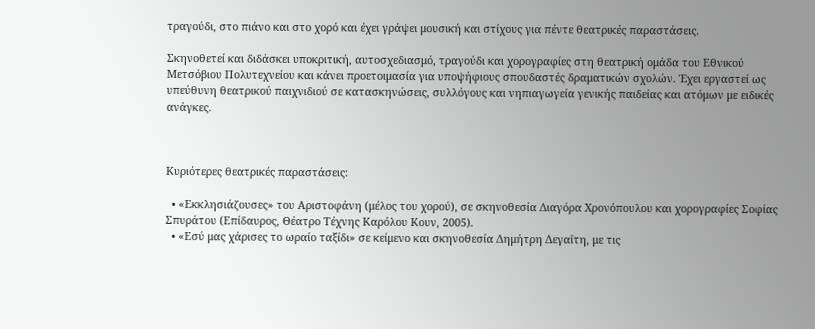τραγούδι, στο πιάνο και στο χορό και έχει γράψει μουσική και στίχους για πέντε θεατρικές παραστάσεις.

Σκηνοθετεί και διδάσκει υποκριτική, αυτοσχεδιασμό, τραγούδι και χορογραφίες στη θεατρική ομάδα του Εθνικού Μετσόβιου Πολυτεχνείου και κάνει προετοιμασία για υποψήφιους σπουδαστές δραματικών σχολών. Έχει εργαστεί ως υπεύθυνη θεατρικού παιχνιδιού σε κατασκηνώσεις, συλλόγους και νηπιαγωγεία γενικής παιδείας και ατόμων με ειδικές ανάγκες.



Κυριότερες θεατρικές παραστάσεις:

  • «Εκκλησιάζουσες» του Αριστοφάνη (μέλος του χορού), σε σκηνοθεσία Διαγόρα Χρονόπουλου και χορογραφίες Σοφίας Σπυράτου (Επίδαυρος, Θέατρο Τέχνης Καρόλου Κουν, 2005).
  • «Εσύ μας χάρισες το ωραίο ταξίδι» σε κείμενο και σκηνοθεσία Δημήτρη Δεγαΐτη, με τις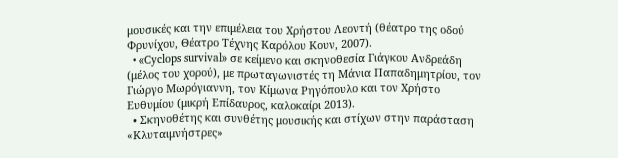μουσικές και την επιμέλεια του Χρήστου Λεοντή (θέατρο της οδού Φρυνίχου, Θέατρο Τέχνης Καρόλου Κουν, 2007).
  • «Cyclops survival» σε κείμενο και σκηνοθεσία Γιάγκου Ανδρεάδη (μέλος του χορού), με πρωταγωνιστές τη Μάνια Παπαδημητρίου, τον Γιώργο Μωρόγιαννη, τον Κίμωνα Ρηγόπουλο και τον Χρήστο Ευθυμίου (μικρή Επίδαυρος, καλοκαίρι 2013).
  • Σκηνοθέτης και συνθέτης μουσικής και στίχων στην παράσταση «Κλυταιμνήστρες»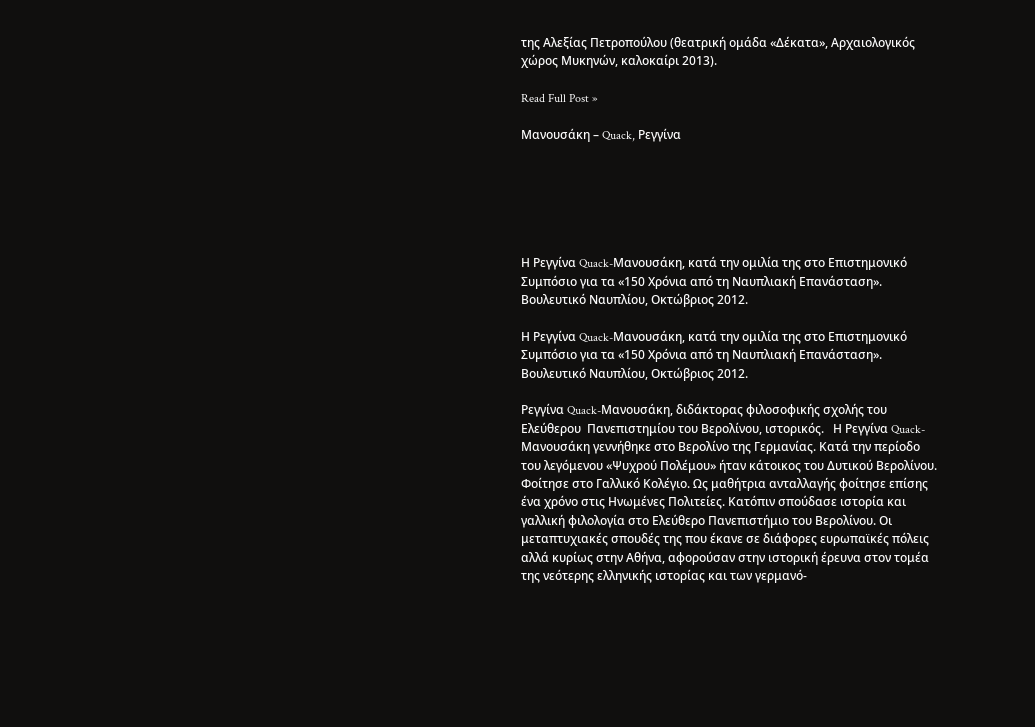της Αλεξίας Πετροπούλου (θεατρική ομάδα «Δέκατα», Αρχαιολογικός χώρος Μυκηνών, καλοκαίρι 2013).

Read Full Post »

Μανουσάκη – Quack, Ρεγγίνα






Η Ρεγγίνα Quack-Μανουσάκη, κατά την ομιλία της στο Επιστημονικό Συμπόσιο για τα «150 Χρόνια από τη Ναυπλιακή Επανάσταση». Βουλευτικό Ναυπλίου, Οκτώβριος 2012.

Η Ρεγγίνα Quack-Μανουσάκη, κατά την ομιλία της στο Επιστημονικό Συμπόσιο για τα «150 Χρόνια από τη Ναυπλιακή Επανάσταση». Βουλευτικό Ναυπλίου, Οκτώβριος 2012.

Ρεγγίνα Quack-Μανουσάκη, διδάκτορας φιλοσοφικής σχολής του Ελεύθερου  Πανεπιστημίου του Βερολίνου, ιστορικός.   Η Ρεγγίνα Quack-Μανουσάκη γεννήθηκε στο Βερολίνο της Γερμανίας. Κατά την περίοδο του λεγόμενου «Ψυχρού Πολέμου» ήταν κάτοικος του Δυτικού Βερολίνου. Φοίτησε στο Γαλλικό Κολέγιο. Ως μαθήτρια ανταλλαγής φοίτησε επίσης ένα χρόνο στις Ηνωμένες Πολιτείες. Κατόπιν σπούδασε ιστορία και γαλλική φιλολογία στο Ελεύθερο Πανεπιστήμιο του Βερολίνου. Οι μεταπτυχιακές σπουδές της που έκανε σε διάφορες ευρωπαϊκές πόλεις αλλά κυρίως στην Αθήνα, αφορούσαν στην ιστορική έρευνα στον τομέα της νεότερης ελληνικής ιστορίας και των γερμανό-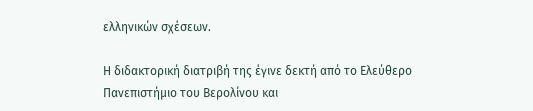ελληνικών σχέσεων.

Η διδακτορική διατριβή της έγινε δεκτή από το Ελεύθερο Πανεπιστήμιο του Βερολίνου και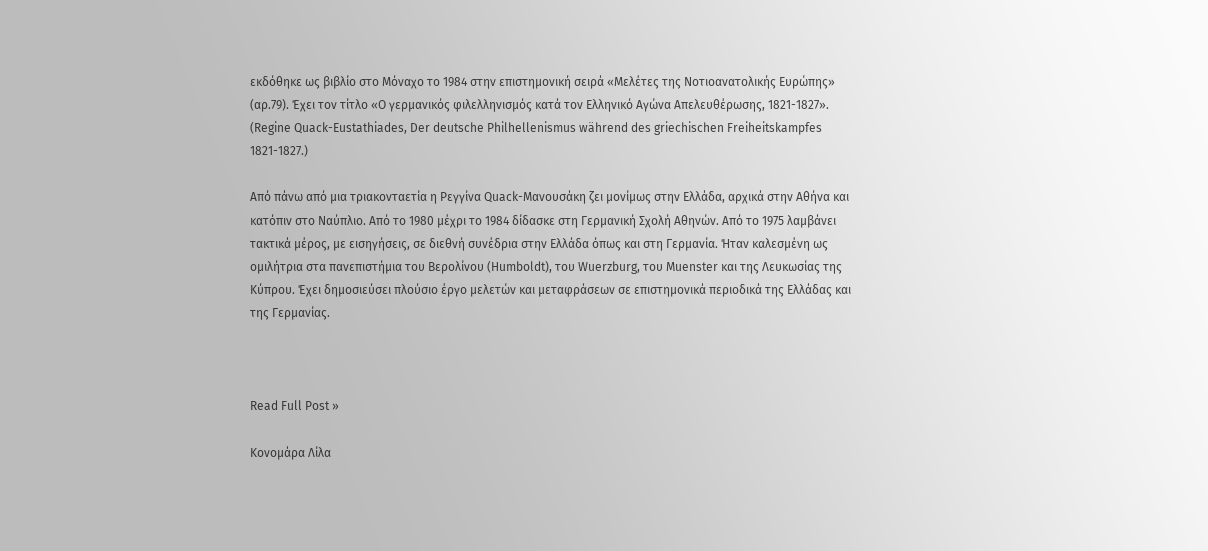εκδόθηκε ως βιβλίο στο Μόναχο το 1984 στην επιστημονική σειρά «Μελέτες της Νοτιοανατολικής Ευρώπης»  (αρ.79). Έχει τον τίτλο «Ο γερμανικός φιλελληνισμός κατά τον Ελληνικό Αγώνα Απελευθέρωσης, 1821-1827». (Regine Quack-Eustathiades, Der deutsche Philhellenismus während des griechischen Freiheitskampfes 1821-1827.)

Από πάνω από μια τριακονταετία η Ρεγγίνα Quack-Μανουσάκη ζει μονίμως στην Ελλάδα, αρχικά στην Αθήνα και κατόπιν στο Ναύπλιο. Από το 1980 μέχρι το 1984 δίδασκε στη Γερμανική Σχολή Αθηνών. Από το 1975 λαμβάνει τακτικά μέρος, με εισηγήσεις, σε διεθνή συνέδρια στην Ελλάδα όπως και στη Γερμανία. Ήταν καλεσμένη ως ομιλήτρια στα πανεπιστήμια του Βερολίνου (Humboldt), του Wuerzburg, του Muenster και της Λευκωσίας της Κύπρου. Έχει δημοσιεύσει πλούσιο έργο μελετών και μεταφράσεων σε επιστημονικά περιοδικά της Ελλάδας και της Γερμανίας.



Read Full Post »

Κονομάρα Λίλα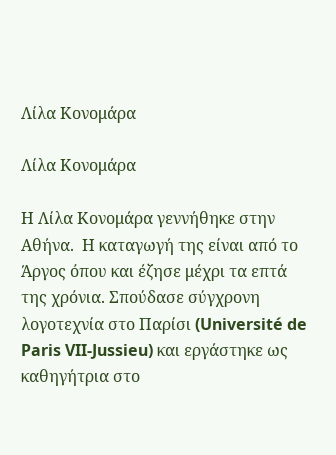Λίλα Κονομάρα

Λίλα Κονομάρα

Η Λίλα Κονομάρα γεννήθηκε στην Αθήνα.  Η καταγωγή της είναι από το Άργος όπου και έζησε μέχρι τα επτά της χρόνια. Σπούδασε σύγχρονη λογοτεχνία στο Παρίσι (Université de Paris VII-Jussieu) και εργάστηκε ως καθηγήτρια στο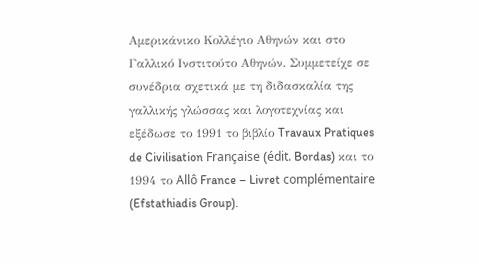Αμερικάνικο Κολλέγιο Αθηνών και στο Γαλλικό Ινστιτούτο Αθηνών. Συμμετείχε σε συνέδρια σχετικά με τη διδασκαλία της γαλλικής γλώσσας και λογοτεχνίας και εξέδωσε το 1991 το βιβλίο Travaux Pratiques de Civilisation Française (édit. Bordas) και το 1994 το Allô France – Livret complémentaire (Efstathiadis Group).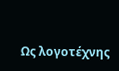Ως λογοτέχνης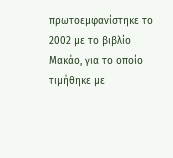πρωτοεμφανίστηκε το 2002 με το βιβλίο Μακάο, για το οποίο τιμήθηκε με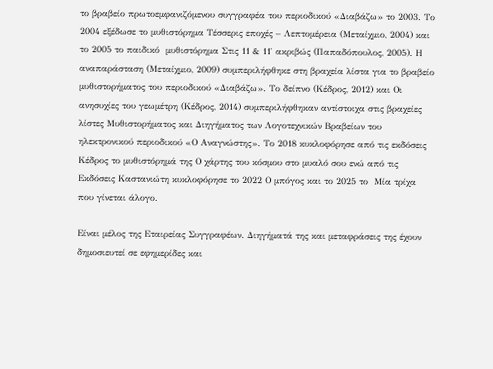το βραβείο πρωτοεμφανιζόμενου συγγραφέα του περιοδικού «Διαβάζω» το 2003. Το 2004 εξέδωσε το μυθιστόρημα Τέσσερις εποχές – Λεπτομέρεια (Μεταίχμιο, 2004) και το 2005 το παιδικό  μυθιστόρημα Στις 11 & 11′ ακριβώς (Παπαδόπουλος, 2005). Η αναπαράσταση (Μεταίχμιο, 2009) συμπεριλήφθηκε στη βραχεία λίστα για το βραβείο μυθιστορήματος του περιοδικού «Διαβάζω». Το δείπνο (Κέδρος, 2012) και Οι ανησυχίες του γεωμέτρη (Κέδρος, 2014) συμπεριλήφθηκαν αντίστοιχα στις βραχείες λίστες Μυθιστορήματος και Διηγήματος των Λογοτεχνικών Βραβείων του ηλεκτρονικού περιοδικού «Ο Αναγνώστης». Το 2018 κυκλοφόρησε από τις εκδόσεις Κέδρος το μυθιστόρημά της Ο χάρτης του κόσμου στο μυαλό σου ενώ από τις Εκδόσεις Καστανιώτη κυκλοφόρησε το 2022 Ο μπόγος και το 2025 το  Μία τρίχα που γίνεται άλογο.

Είναι μέλος της Εταιρείας Συγγραφέων. Διηγήματά της και μεταφράσεις της έχουν δημοσιευτεί σε εφημερίδες και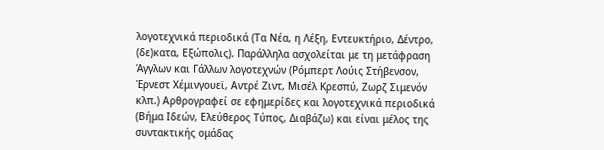λογοτεχνικά περιοδικά (Τα Νέα, η Λέξη, Εντευκτήριο, Δέντρο, (δε)κατα, Εξώπολις). Παράλληλα ασχολείται με τη μετάφραση Άγγλων και Γάλλων λογοτεχνών (Ρόμπερτ Λούις Στήβενσον, Έρνεστ Χέμινγουεϊ, Αντρέ Ζιντ, Μισέλ Κρεσπύ, Ζωρζ Σιμενόν κλπ.) Αρθρογραφεί σε εφημερίδες και λογοτεχνικά περιοδικά (Βήμα Ιδεών, Ελεύθερος Τύπος, Διαβάζω) και είναι μέλος της συντακτικής ομάδας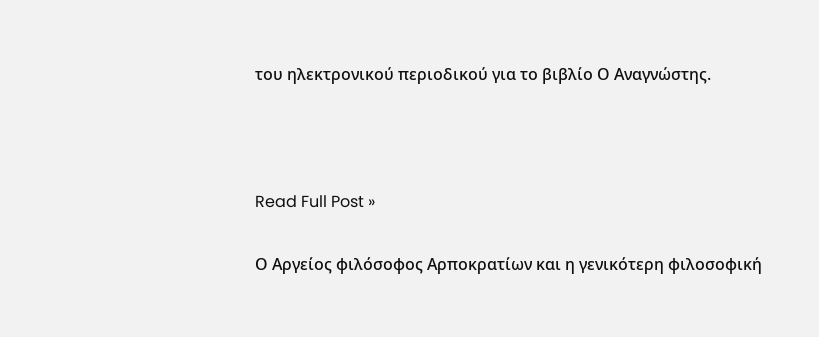του ηλεκτρονικού περιοδικού για το βιβλίο Ο Αναγνώστης.



Read Full Post »

Ο Αργείος φιλόσοφος Αρποκρατίων και η γενικότερη φιλοσοφική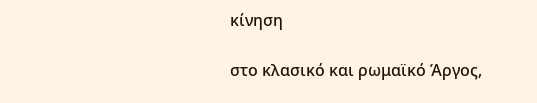κίνηση

στο κλασικό και ρωμαϊκό Άργος,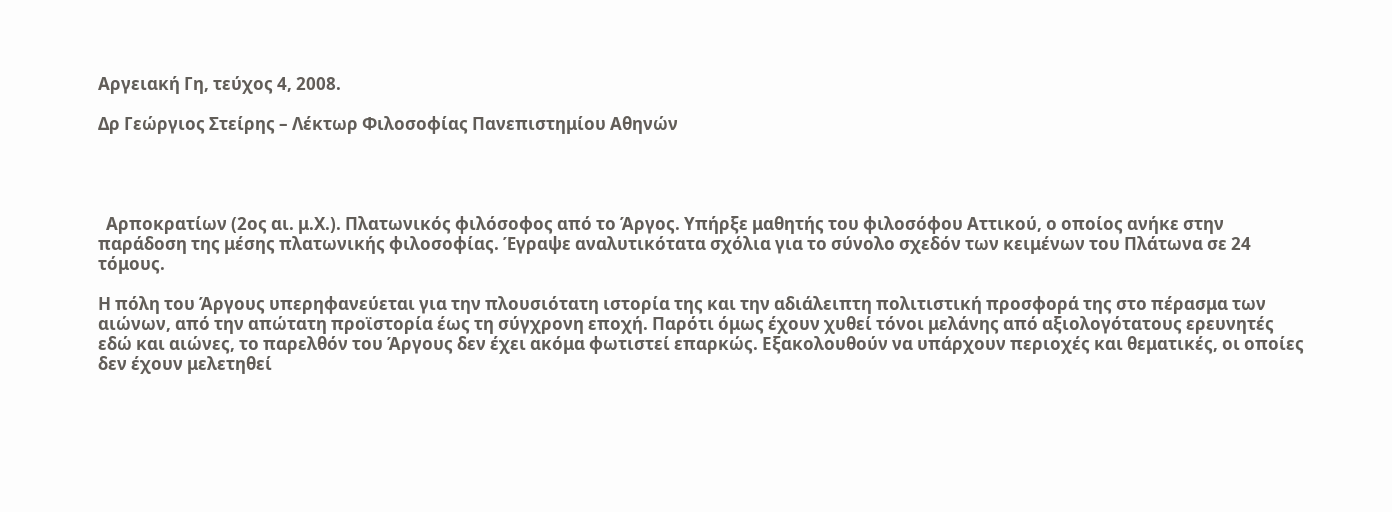Αργειακή Γη, τεύχος 4, 2008.

Δρ Γεώργιος Στείρης – Λέκτωρ Φιλοσοφίας Πανεπιστημίου Αθηνών




  Αρποκρατίων (2ος αι. μ.Χ.). Πλατωνικός φιλόσοφος από το Άργος. Υπήρξε μαθητής του φιλοσόφου Αττικού, ο οποίος ανήκε στην παράδοση της μέσης πλατωνικής φιλοσοφίας. Έγραψε αναλυτικότατα σχόλια για το σύνολο σχεδόν των κειμένων του Πλάτωνα σε 24 τόμους.

Η πόλη του Άργους υπερηφανεύεται για την πλουσιότατη ιστορία της και την αδιάλειπτη πολιτιστική προσφορά της στο πέρασμα των αιώνων, από την απώτατη προϊστορία έως τη σύγχρονη εποχή. Παρότι όμως έχουν χυθεί τόνοι μελάνης από αξιολογότατους ερευνητές εδώ και αιώνες, το παρελθόν του Άργους δεν έχει ακόμα φωτιστεί επαρκώς. Εξακολουθούν να υπάρχουν περιοχές και θεματικές, οι οποίες δεν έχουν μελετηθεί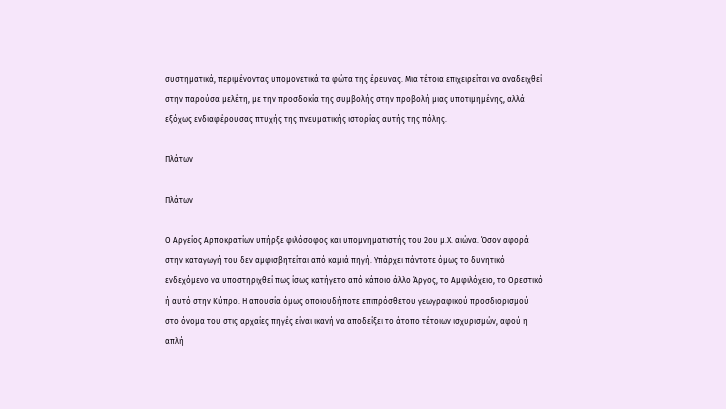συστηματικά, περιμένοντας υπομονετικά τα φώτα της έρευνας. Μια τέτοια επιχειρείται να αναδειχθεί στην παρούσα μελέτη, με την προσδοκία της συμβολής στην προβολή μιας υποτιμημένης, αλλά εξόχως ενδιαφέρουσας πτυχής της πνευματικής ιστορίας αυτής της πόλης.

Πλάτων

Πλάτων

Ο Αργείος Αρποκρατίων υπήρξε φιλόσοφος και υπομνηματιστής του 2ου μ.Χ. αιώνα. Όσον αφορά στην καταγωγή του δεν αμφισβητείται από καμιά πηγή. Υπάρχει πάντοτε όμως το δυνητικό ενδεχόμενο να υποστηριχθεί πως ίσως κατήγετο από κάποιο άλλο Άργος, το Αμφιλόχειο, το Ορεστικό ή αυτό στην Κύπρο. Η απουσία όμως οποιουδήποτε επιπρόσθετου γεωγραφικού προσδιορισμού στο όνομα του στις αρχαίες πηγές είναι ικανή να αποδείξει το άτοπο τέτοιων ισχυρισμών, αφού η απλή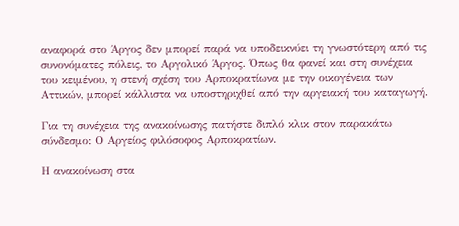αναφορά στο Άργος δεν μπορεί παρά να υποδεικνύει τη γνωστότερη από τις συνονόματες πόλεις, το Αργολικό Άργος. Όπως θα φανεί και στη συνέχεια του κειμένου, η στενή σχέση του Αρποκρατίωνα με την οικογένεια των Αττικών, μπορεί κάλλιστα να υποστηριχθεί από την αργειακή του καταγωγή.

Για τη συνέχεια της ανακοίνωσης πατήστε διπλό κλικ στον παρακάτω σύνδεσμο: Ο Αργείος φιλόσοφος Αρποκρατίων.

Η ανακοίνωση στα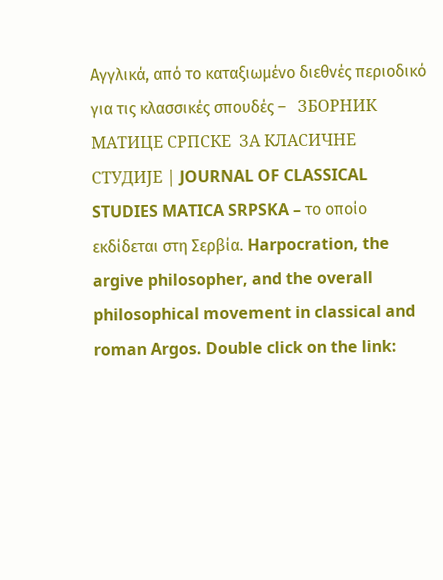Αγγλικά, από το καταξιωμένο διεθνές περιοδικό για τις κλασσικές σπουδές –   ЗБОРНИК МАТИЦЕ СРПСКЕ  ЗА КЛАСИЧНЕ СТУДИЈЕ | JOURNAL OF CLASSICAL STUDIES MATICA SRPSKA – το οποίο εκδίδεται στη Σερβία. Harpocration, the argive philosopher, and the overall philosophical movement in classical and roman Argos. Double click on the link: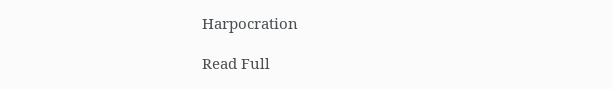Harpocration

Read Full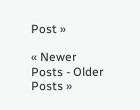Post »

« Newer Posts - Older Posts »